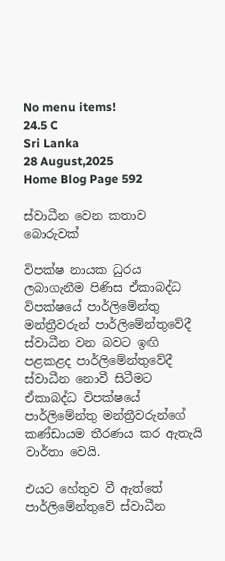No menu items!
24.5 C
Sri Lanka
28 August,2025
Home Blog Page 592

ස්වාධීන වෙන කතාව බොරුවක්

විපක්ෂ නායක ධුරය ලබාගැනීම පිණිස ඒකාබද්ධ විපක්ෂයේ පාර්ලිමේන්තු මන්ත්‍රීවරුන් පාර්ලිමේන්තුවේදී ස්වාධීන වන බවට ඉඟි පළකළද පාර්ලිමේන්තුවේදී ස්වාධීන නොවී සිටීමට ඒකාබද්ධ විපක්ෂයේ පාර්ලිමේන්තු මන්ත්‍රීවරුන්ගේ කණ්ඩායම තීරණය කර ඇතැයි වාර්තා වෙයි.

එයට හේතුව වී ඇත්තේ පාර්ලිමේන්තුවේ ස්වාධීන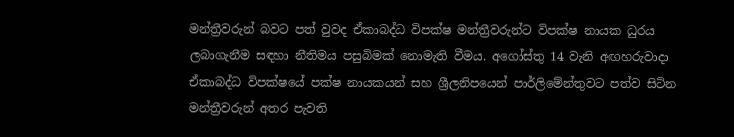මන්ත්‍රීවරුන් බවට පත් වුවද ඒකාබද්ධ විපක්ෂ මන්ත්‍රීවරුන්ට විපක්ෂ නායක ධුරය ලබාගැනීම සඳහා නීතිමය පසුබිමක් නොමැති වීමය. අගෝස්තු 14 වැනි අඟහරුවාදා ඒකාබද්ධ විපක්ෂයේ පක්ෂ නායකයන් සහ ශ්‍රීලනිපයෙන් පාර්ලිමේන්තුවට පත්ව සිටින මන්ත්‍රීවරුන් අතර පැවති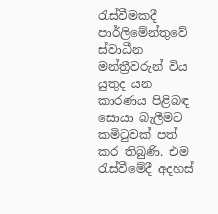රැස්වීමකදී පාර්ලිමේන්තුවේ ස්වාධීන මන්ත්‍රීවරුන් විය යුතුද යන කාරණය පිළිබඳ සොයා බැලීමට කමිටුවක් පත් කර තිබුණි. එම රැස්වීමේදී අදහස්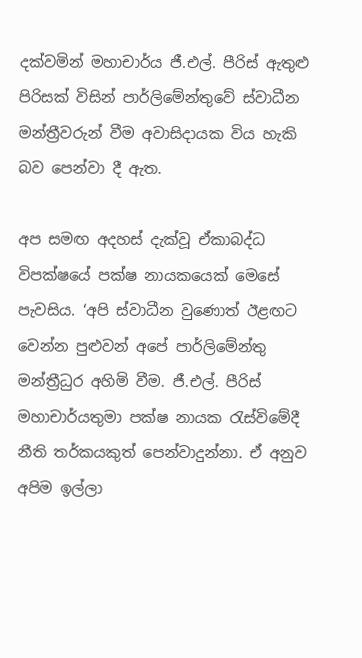දක්වමින් මහාචාර්ය ජී.එල්. පීරිස් ඇතුළු පිරිසක් විසින් පාර්ලිමේන්තුවේ ස්වාධීන මන්ත්‍රීවරුන් වීම අවාසිදායක විය හැකි බව පෙන්වා දී ඇත.

අප සමඟ අදහස් දැක්වූ ඒකාබද්ධ විපක්ෂයේ පක්ෂ නායකයෙක් මෙසේ පැවසිය. ‘අපි ස්වාධීන වුණොත් ඊළඟට වෙන්න පුළුවන් අපේ පාර්ලිමේන්තු මන්ත්‍රීධුර අහිමි වීම. ජී.එල්. පීරිස් මහාචාර්යතුමා පක්ෂ නායක රැස්විමේදී නීති තර්කයකුත් පෙන්වාදුන්නා. ඒ අනුව අපිම ඉල්ලා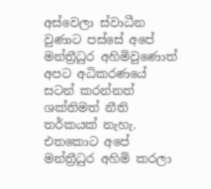අස්වෙලා ස්වාධීන වුණාට පස්සේ අපේ මන්ත්‍රීධුර අහිමිවුණොත් අපට අධිකරණයේ සටන් කරන්නත් ශක්තිමත් නීති තර්කයක් නැහැ. එතකොට අපේ මන්ත්‍රීධුර අහිමි කරලා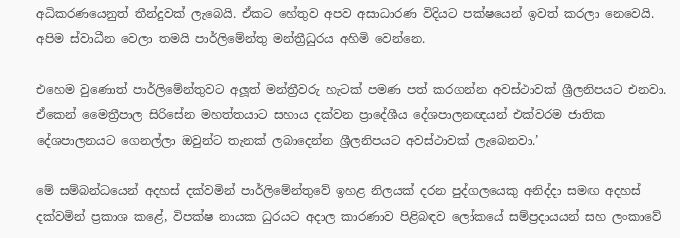අධිකරණයෙනුත් තීන්දුවක් ලැබෙයි. ඒකට හේතුව අපව අසාධාරණ විදියට පක්ෂයෙන් ඉවත් කරලා නෙවෙයි. අපිම ස්වාධීන වෙලා තමයි පාර්ලිමේන්තු මන්ත්‍රීධුරය අහිමි වෙන්නෙ.

එහෙම වුණොත් පාර්ලිමේන්තුවට අලූ‍ත් මන්ත්‍රීවරු හැටක් පමණ පත් කරගන්න අවස්ථාවක් ශ්‍රීලනිපයට එනවා. ඒකෙන් මෛත්‍රීපාල සිරිසේන මහත්තයාට සහාය දක්වන ප්‍රාදේශීය දේශපාලනඥයන් එක්වරම ජාතික දේශපාලනයට ගෙනල්ලා ඔවුන්ට තැනක් ලබාදෙන්න ශ්‍රීලනිපයට අවස්ථාවක් ලැබෙනවා.’

මේ සම්බන්ධයෙන් අදහස් දක්වමින් පාර්ලිමේන්තුවේ ඉහළ නිලයක් දරන පුද්ගලයෙකු අනිද්දා සමඟ අදහස් දක්වමින් ප්‍රකාශ කළේ, විපක්ෂ නායක ධුරයට අදාල කාරණාව පිළිබඳව ලෝකයේ සම්ප්‍රදායයන් සහ ලංකාවේ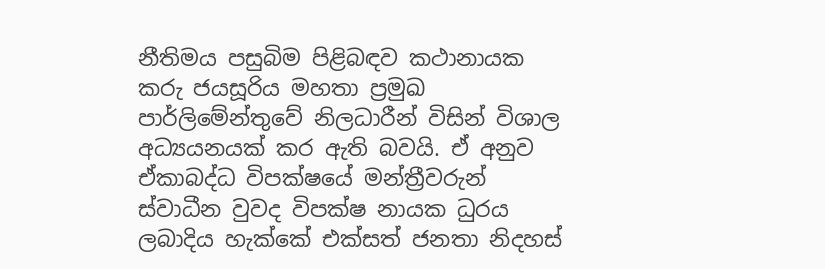නීතිමය පසුබිම පිළිබඳව කථානායක කරු ජයසූරිය මහතා ප්‍රමුඛ පාර්ලිමේන්තුවේ නිලධාරීන් විසින් විශාල අධ්‍යයනයක් කර ඇති බවයි. ඒ අනුව ඒකාබද්ධ විපක්ෂයේ මන්ත්‍රීවරුන් ස්වාධීන වුවද විපක්ෂ නායක ධුරය ලබාදිය හැක්කේ එක්සත් ජනතා නිදහස්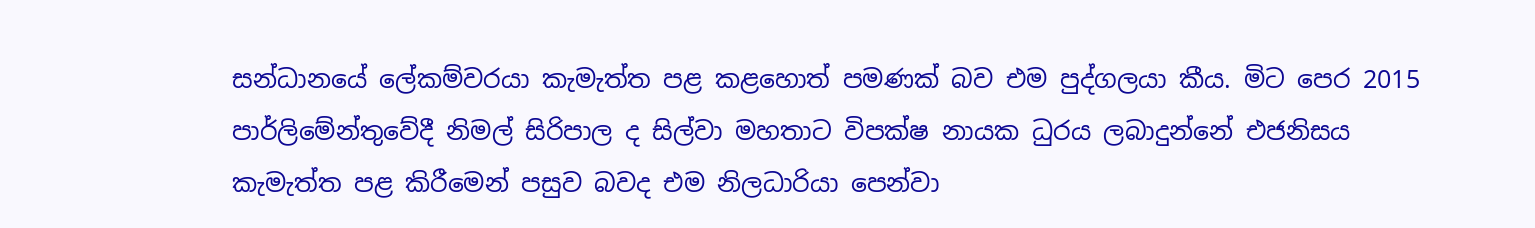සන්ධානයේ ලේකම්වරයා කැමැත්ත පළ කළහොත් පමණක් බව එම පුද්ගලයා කීය. මිට පෙර 2015 පාර්ලිමේන්තුවේදී නිමල් සිරිපාල ද සිල්වා මහතාට විපක්ෂ නායක ධුරය ලබාදුන්නේ එජනිසය කැමැත්ත පළ කිරීමෙන් පසුව බවද එම නිලධාරියා පෙන්වා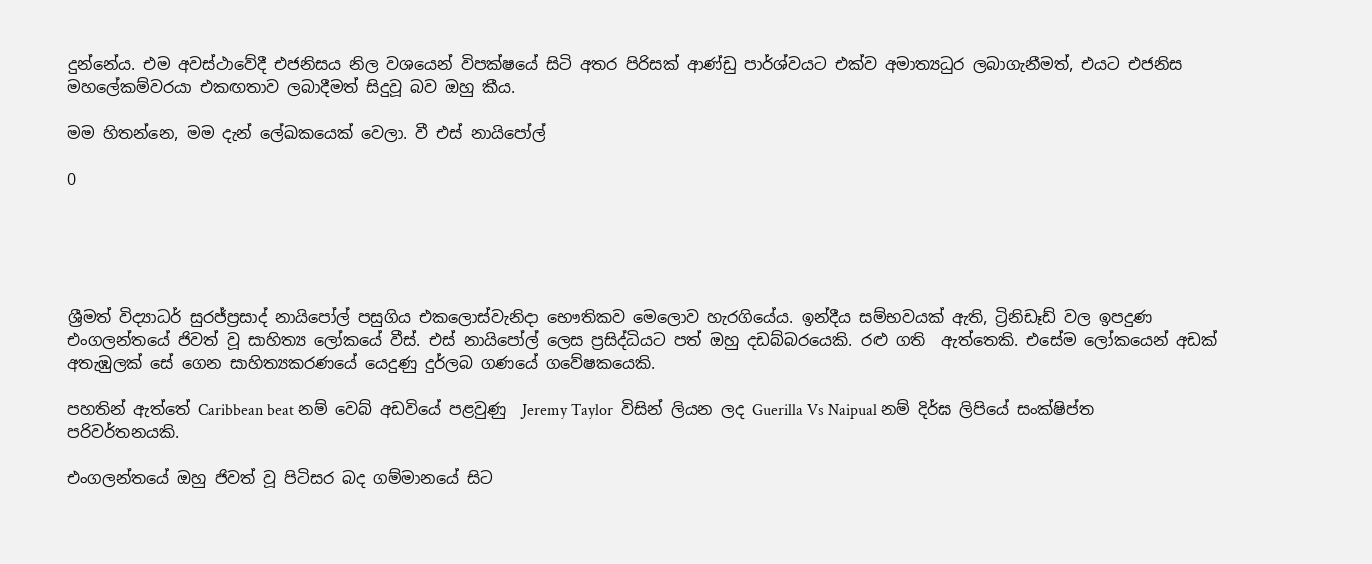දුන්නේය. එම අවස්ථාවේදී එජනිසය නිල වශයෙන් විපක්ෂයේ සිටි අතර පිරිසක් ආණ්ඩු පාර්ශ්වයට එක්ව අමාත්‍යධුර ලබාගැනීමත්, එයට එජනිස මහලේකම්වරයා එකඟතාව ලබාදීමත් සිදුවූ බව ඔහු කීය.

මම හිතන්නෙ, මම දැන් ලේඛකයෙක් වෙලා. වී එස් නායිපෝල්

0





ශ්‍රීමත් විද්‍යාධර් සුරජ්ප්‍රසාද් නායිපෝල් පසුගිය එකලොස්වැනිදා භෞතිකව මෙලොව හැරගියේය. ඉන්දීය සම්භවයක් ඇති, ට්‍රිනිඩෑඩ් වල ඉපදුණ එංගලන්තයේ ජිවත් වූ සාහිත්‍ය ලෝකයේ වීස්. එස් නායිපෝල් ලෙස ප්‍රසිද්ධියට පත් ඔහු දඩබ්බරයෙකි. රළු ගති  ඇත්තෙකි. එසේම ලෝකයෙන් අඩක් අතැඹුලක් සේ ගෙන සාහිත්‍යකරණයේ යෙදුණු දුර්ලබ ගණයේ ගවේෂකයෙකි.

පහතින් ඇත්තේ Caribbean beat නම් වෙබ් අඩවියේ පළවුණු  Jeremy Taylor  විසින් ලියන ලද Guerilla Vs Naipual නම් දිර්ඝ ලිපියේ සංක්ෂිප්ත පරිවර්තනයකි.

එංගලන්තයේ ඔහු ජිවත් වූ පිටිසර බද ගම්මානයේ සිට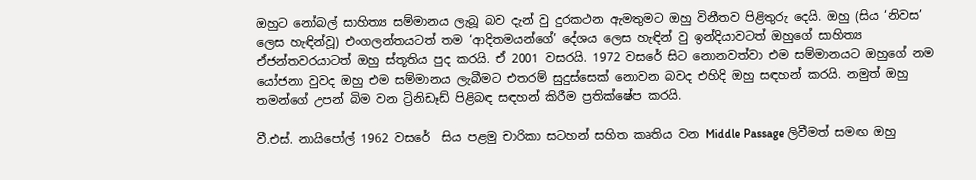ඔහුට නෝබල් සාහිත්‍ය සම්මානය ලැබූ බව දැන් වු දුරකථන ඇමතුමට ඔහු විනීතව පිළිතුරු දෙයි. ඔහු (සිය ‘නිවස’ ලෙස හැඳින්වූ) එංගලන්තයටත් තම ‘ආදිතමයන්ගේ’ දේශය ලෙස හැඳින් වු ඉන්දියාවටත් ඔහුගේ සාහිත්‍ය ඒජන්තවරයාටත් ඔහු ස්තූතිය පුද කරයි. ඒ 2001 වසරයි. 1972 වසරේ සිට නොනවත්වා එම සම්මානයට ඔහුගේ නම යෝජනා වුවද ඔහු එම සම්මානය ලැබීමට එතරම් සුදුස්සෙක් නොවන බවද එහිදි ඔහු සඳහන් කරයි. නමුත් ඔහු තමන්ගේ උපන් බිම වන ට්‍රිනිඩෑඩ් පිළිබඳ සඳහන් කිරීම ප්‍රතික්ෂේප කරයි.

වී.එස්. නායිපෝල් 1962 වසරේ  සිය පළමු චාරිකා සටහන් සහිත කෘතිය වන Middle Passage ලිවීමත් සමඟ ඔහු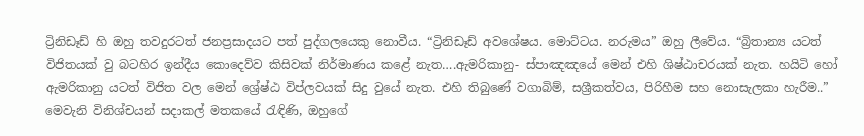ට්‍රිනිඩෑඩ් හි ඔහු තවදුරටත් ජනප්‍රසාදයට පත් පුද්ගලයෙකු නොවීය. “ට්‍රිනිඩෑඩ් අවශේෂය. මොට්ටය. නරුමය” ඔහු ලීවේය. “බ්‍රිතාන්‍ය යටත් විජිතයක් වු බටහිර ඉන්දීය කොදෙව්ව කිසිවක් නිර්මාණය කළේ නැත….ඇමරිකානු- ස්පාඤඤයේ මෙන් එහි ශිෂ්ඨාචරයක් නැත. හයිටි හෝ ඇමරිකානු යටත් විජිත වල මෙන් ශ්‍රේෂ්ඨ විප්ලවයක් සිදු වුයේ නැත. එහි තිබුණේ වගාබිම්, සශ්‍රීකත්වය, පිරිහීම සහ නොසැලකා හැරීම..” මෙවැනි විනිශ්චයන් සදාකල් මතකයේ රැඳිණි, ඔහුගේ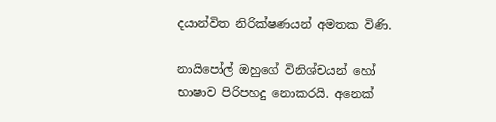දයාන්විත නිරික්ෂණයන් අමතක විණි.

නායිපෝල් ඔහුගේ විනිශ්චයන් හෝ භාෂාව පිරිපහදු නොකරයි. අනෙක්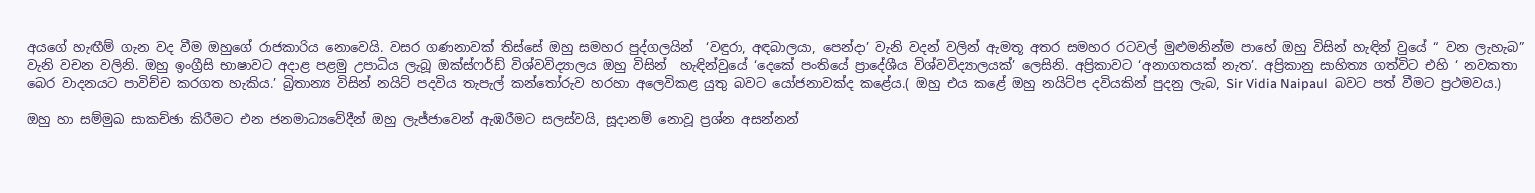අයගේ හැඟීම් ගැන වද වීම ඔහුගේ රාජකාරිය නොවෙයි. වසර ගණනාවක් තිස්සේ ඔහු සමහර පුද්ගලයින්  ‘වඳුරා, අඳබාලයා, පෙන්දා’ වැනි වදන් වලින් ඇමතූ අතර සමහර රටවල් මුළුමනින්ම පාහේ ඔහු විසින් හැඳින් වුයේ “ වන ලැහැබ” වැනි වචන වලිනි. ඔහු ඉංග්‍රීසි භාෂාවට අදාළ පළමු උපාධිය ලැබූ ඔක්ස්ෆර්ඩ් විශ්වවිද්‍යාලය ඔහු විසින්  හැඳින්වුයේ ‘දෙකේ පංතියේ ප්‍රාදේශීය විශ්වවිද්‍යාලයක්’ ලෙසිනි. අප්‍රිකාවට ‘අනාගතයක් නැත’. අප්‍රිකානු සාහිත්‍ය ගත්විට එහි ‘ නවකතා බෙර වාදනයට පාවිච්ච කරගත හැකිය.’ බ්‍රිතාන්‍ය විසින් නයිට් පදවිය තැපැල් කන්තෝරුව හරහා අලෙවිකළ යුතු බවට යෝජනාවක්ද කළේය.( ඔහු එය කළේ ඔහු නයිට්ප දවියකින් පුදනු ලැබ, Sir Vidia Naipaul  බවට පත් වීමට ප්‍රථමවය.)

ඔහු හා සම්මුඛ සාකච්ඡා කිරීමට එන ජනමාධ්‍යවේදීන් ඔහු ලැජ්ජාවෙන් ඇඹරීමට සලස්වයි, සූදානම් නොවූ ප්‍රශ්න අසන්නන්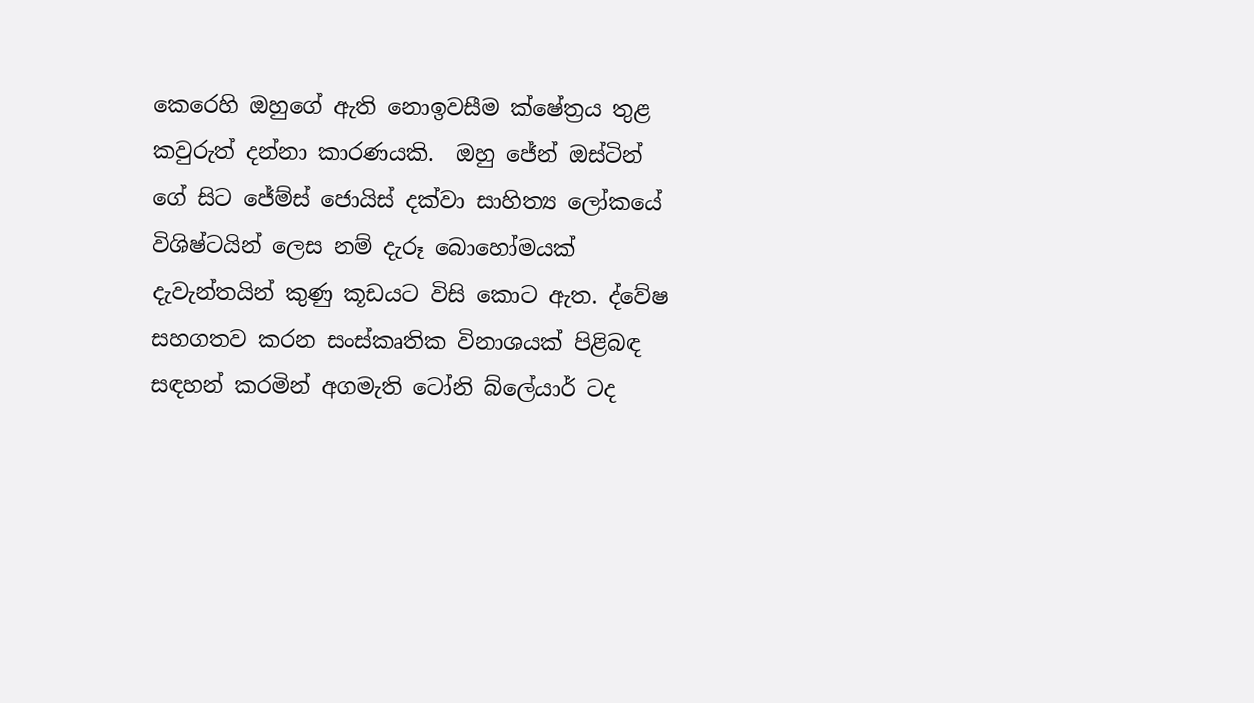කෙරෙහි ඔහුගේ ඇති නොඉවසීම ක්ෂේත්‍රය තුළ කවුරුත් දන්නා කාරණයකි.  ඔහු ජේන් ඔස්ටින් ගේ සිට ජේම්ස් ‍‍ජොයිස් දක්වා සාහිත්‍ය ලෝකයේ විශිෂ්ටයින් ලෙස නම් දැරූ බොහෝමයක්  දැවැන්තයින් කුණු කූඩයට විසි කොට ඇත. ද්වේෂ සහගතව කරන සංස්කෘතික විනාශයක් පිළිබඳ සඳහන් කරමින් අගමැති ටෝනි බ්ලේයාර් ටද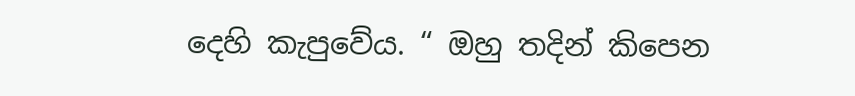දෙහි කැපුවේය. “ ඔහු තදින් කිපෙන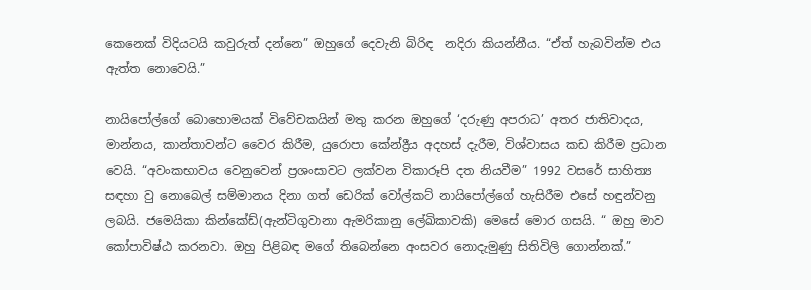කෙනෙක් විදියටයි කවුරුත් දන්නෙ” ඔහුගේ දෙවැනි බිරිඳ  නදිරා කියන්නීය. “ඒත් හැබවින්ම එය ඇත්ත නොවෙයි.”

නායිපෝල්ගේ බොහොමයක් විවේචකයින් මතු කරන ඔහුගේ ‘දරුණු අපරාධ’ අතර ජාතිවාදය, මාන්නය, කාන්තාවන්ට වෛර කිරීම, යුරොපා කේන්ද්‍රීය අදහස් දැරීම, විශ්වාසය කඩ කිරීම ප්‍රධාන වෙයි. “අවංකභාවය වෙනුවෙන් ප්‍රශංසාවට ලක්වන විකාරූපි දත නියවීම” 1992 වසරේ සාහිත්‍ය සඳහා වු නොබෙල් සම්මානය දිනා ගත් ඩෙරික් වෝල්කට් නායිපෝල්‍ගේ හැසිරීම එසේ හඳුන්වනු ලබයි. ජමෙයිකා කින්කේඩ්(ඇන්ටිගුවානා ඇමරිකානු ලේඛිකාවකි) මෙසේ මොර ගසයි. “ ඔහු මාව කෝපාවිෂ්ඨ කරනවා. ඔහු පිළිබඳ මගේ තිබෙන්නෙ අංසවර නොදැමුණු සිතිවිලි ගොන්නක්.”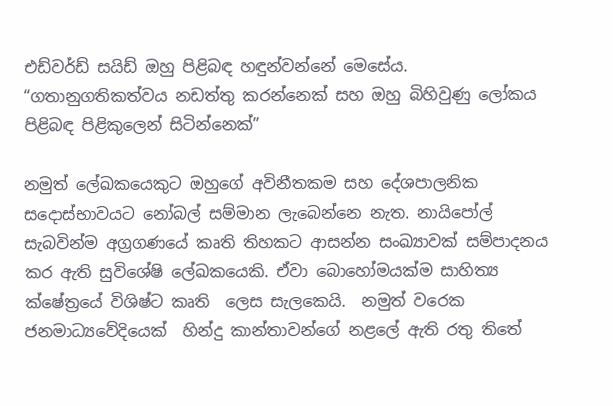එඩ්වර්ඩ් සයි‍ඩ් ඔහු පිළිබඳ හඳුන්වන්නේ මෙසේය. “ගතානුගතිකත්වය නඩත්තු කරන්නෙක් සහ ඔහු බිහිවුණු ලෝකය පිළිබඳ පිළිකුලෙන් සිටින්නෙක්”

නමුත් ලේඛකයෙකුට ඔහු‍ගේ අවිනීතකම සහ දේශපාලනික සදොස්භාවයට නෝබල් සම්මාන ලැබෙන්නෙ නැත. නායිපෝල් සැබවින්ම අග්‍රගණයේ කෘති තිහකට ආසන්න සංඛ්‍යාවක් සම්පාදනය කර ඇති සුවිශේෂි ලේඛකයෙකි. ඒවා බොහෝමයක්ම සාහිත්‍ය ක්ෂේත්‍රයේ විශිෂ්ට කෘති  ලෙස සැලකෙයි.  නමුත් වරෙක ජනමාධ්‍යවේදියෙක්  හින්දු කාන්තාවන්ගේ නළල‍ේ ඇති රතු තිතේ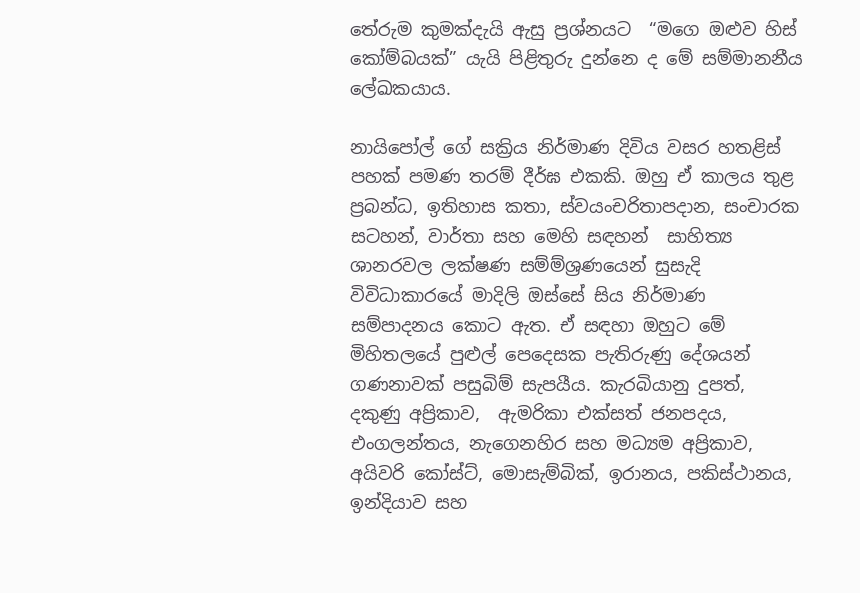තේරුම කුමක්දැයි ඇසු ප්‍රශ්නයට  “මගෙ ඔළුව හිස් කෝම්බයක්” යැයි පිළිතුරු දුන්නෙ ද මේ සම්මානනීය ලේඛකයාය.

නායිපෝල් ගේ සක්‍රිය නිර්මාණ දිවිය වසර හතළිස් පහක් පමණ තරම් දීර්ඝ එකකි. ඔහු ඒ කාලය තුළ ප්‍රබන්ධ, ඉතිහාස කතා, ස්වයංචරිතාපදාන, සංචාරක සටහන්, වාර්තා සහ මෙහි සඳහන්  සාහිත්‍ය ශානරවල ලක්ෂණ සම්ම්ශ්‍රණයෙන් සුසැදි විවිධාකාරයේ මාදිලි ඔස්සේ සිය නිර්මාණ සම්පාදනය කොට ඇත. ඒ සඳහා ඔහුට මේ මිහිතලයේ පුළුල් පෙදෙසක පැතිරුණු දේශයන් ගණනාවක් පසුබිම් සැපයීය. කැරබියානු දුපත්, දකුණු අප්‍රිකාව,  ඇමරිකා එක්සත් ජනපදය, එංගලන්තය, නැගෙනහිර සහ මධ්‍යම අප්‍රිකාව, අයිවරි කෝස්ට්, මොසැම්බික්, ඉරානය, පකිස්ථානය, ඉන්දියාව සහ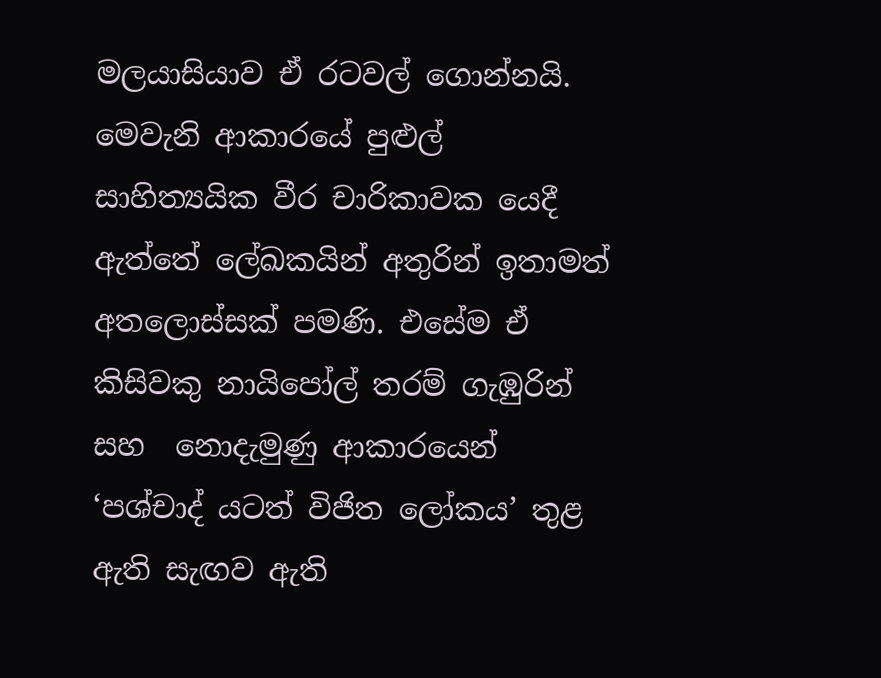මලයාසියාව ඒ රටවල් ගොන්නයි. මෙවැනි ආකාරයේ පුළුල් සාහිත්‍යයික වීර චාරිකාවක යෙදී ඇත්තේ ලේඛකයින් අතුරින් ඉතාමත් අතලොස්සක් පමණි. එසේම ඒ කිසිවකු නායිපෝල් තරම් ගැඹුරින් සහ  නොදැමුණු ආකාරයෙන් ‘පශ්චාද් යටත් විජිත ලෝකය’ තුළ ඇති සැඟව ඇති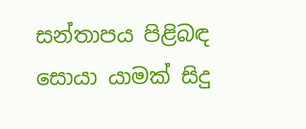සන්තාපය පිළිබඳ සොයා යාමක් සිදු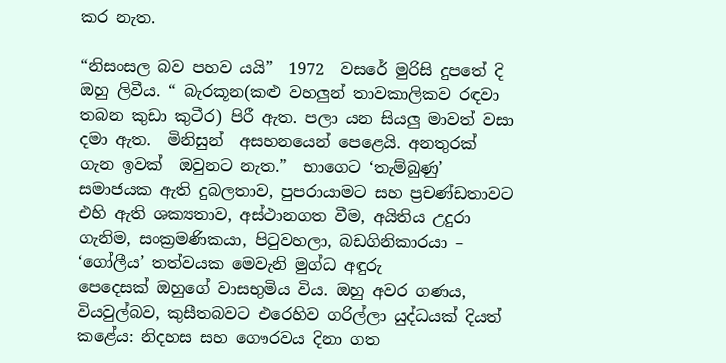කර නැත.

“නිසංසල බව පහව යයි”  1972  වසරේ මුරිසි දුපතේ දි ඔහු ලිවීය. “ බැරකූන(කළු වහලුන් තාවකාලිකව රඳවා තබන කුඩා කුටීර) පිරී ඇත. පලා යන සියලු මාවත් වසා දමා ඇත.  මිනිසුන්  අසහනයෙන් පෙළෙයි. අනතුරක් ගැන ඉවක්  ඔවුනට නැත.”  භාගෙට ‘තැම්බුණු’ සමාජයක ඇති දුබලතාව, පුපරායාමට සහ ප්‍රචණ්ඩතාවට එහි ඇති ශක්‍යතාව, අස්ථානගත වීම, අයිතිය උදුරා ගැනිම, සංක්‍රමණිකයා, පිටුවහලා, බඩගිනිකාරයා –  ‘ගෝලීය’ තත්වයක මෙවැනි මුග්ධ අඳුරු පෙදෙසක් ‍ඔහුගේ වාසභුමිය විය. ඔහු අවර ගණය, වියවුල්බව, කුසීතබවට එ‍රෙහිව ගරිල්ලා යුද්ධයක් දියත් කළේය: නිදහස සහ ගෞරවය දිනා ගත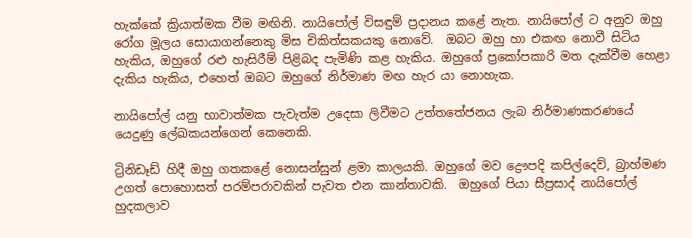හැක්කේ ක්‍රියාත්මක වීම මඟිනි. නායිපෝල් විසඳුම් ප්‍රදානය කළේ නැත. නායිපෝල් ට අනුව ඔහු  රෝග මූලය ස‍ොයාගන්නෙකු මිස චිකිත්සකයකු නොවේ.  ඔබට ඔහු හා එකඟ නොවී සිටිය හැකිය, ඔහුගේ රළු හැසිරීම් පිළිබද පැමිණි කළ හැකිය. ඔහුගේ ප්‍රකෝපකාරි මත දැක්වීම හෙළා දැකිය හැකිය, එහෙත් ඔබට ඔහුගේ නිර්මාණ මඟ හැර යා නොහැක.

නායිපෝල් යනු භාවාත්මක පැවැත්ම උදෙසා ලිවීමට උත්තතේජනය ලැබ නිර්මාණකරණයේ යෙදුණු ලේඛකයන්ගෙන් කෙනෙකි.

ට්‍රිනිඩෑඩ් හිදී ඔහු ගතකළේ නොසන්සුන් ළමා කාලයකි. ඔහු‍ගේ මව ද්‍රෞපදි කපිල්දෙව්, බ්‍රාහ්මණ උගත් පොහොසත් පරම්පරාවකින් පැවත එන කාන්තාවකි.  ඔහුගේ පියා සීප්‍රසාද් නායිපෝල් හුදකලාව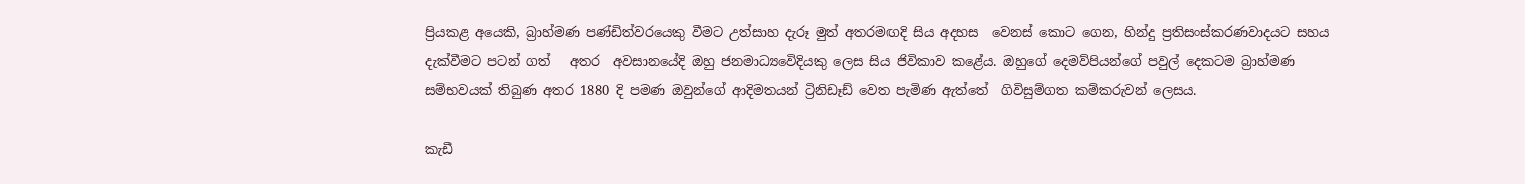ප්‍රියකළ අයෙකි, බ්‍රාහ්මණ පණ්ඩිත්වරයෙකු වීමට උත්සාහ දැරූ මුත් අතරමඟදි සිය අදහස  වෙනස් කොට ගෙන, හින්දු ප්‍රතිසංස්කරණවාදයට සහය දැක්වීමට පටන් ගත්   අතර  අවසානයේදි ඔහු ජනමාධ්‍යවෙිදියකු ලෙස සිය ජිවිකාව කළේය. ඔහුගේ දෙමව්පියන්ගේ පවුල් දෙකටම බ්‍රාහ්මණ සම්භවයක් තිබුණ අතර 1880 දි පමණ ඔවුන්ගේ ආදිමතයන් ට්‍රිනිඩෑඩ් වෙත පැමිණ ඇත්තේ  ගිවිසුම්ගත කම්කරුවන් ලෙසය.

කැඩී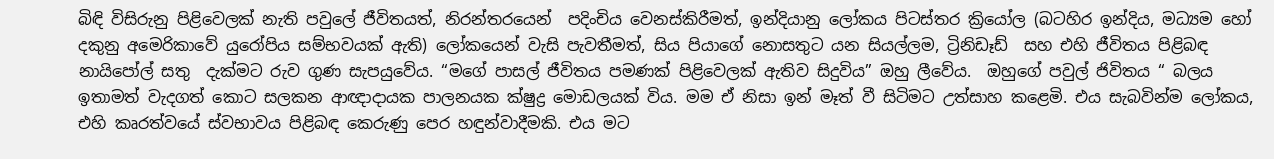බිඳි විසිරු‍නු පිළිවෙලක් නැති පවුලේ ජීවිතයත්, නිරන්තරයෙන්  පදිංචිය වෙනස්කිරීමත්, ඉන්දියානු ලෝකය පිටස්තර ක්‍රියෝල (බටහිර ඉන්දිය, මධ්‍යම හෝ දකුනු අමෙරිකාවේ යුරෝපිය සම්භවයක් ඇති) ලෝකයෙන් වැසි පැවතීමත්, සිය පියාගේ නොසතුට යන සියල්ලම, ට්‍රිනිඩෑඩ්  සහ එහි ජීවිතය පිළිබඳ නායිපෝල් සතු  දැක්මට රුව ගුණ සැපයුවේය. “මගේ පාසල් ජීවිතය පමණක් පිළිවෙලක් ඇතිව සිදුවිය” ඔහු ලීවේය.  ඔහුගේ පවුල් ජිවිතය “ බලය ඉතාමත් වැදගත් කොට සලකන ආඥාදායක පාලනයක ක්ෂුද්‍ර මොඩලයක් විය. මම ඒ නිසා ඉන් මෑත් වී සිටිමට උත්සාහ කළෙමි. එය සැබවින්ම ලෝක‍ය, එහි කෘරත්වයේ ස්වභාවය පිළිබඳ කෙරුණු පෙර හඳුන්වාදීමකි. එය මට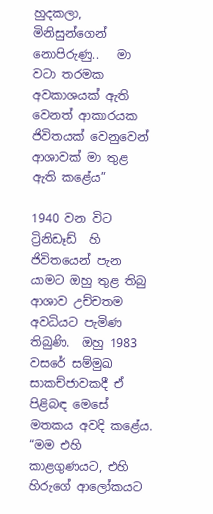හුදකලා, මිනිසුන්ගෙන් නොපිරුණු..   මා වටා තරමක අවකාශයක් ඇති  වෙනත් ආකාරයක ජිවිතයක් වෙනුවෙන් ආශාවක් මා තුළ ඇති කළේය”

1940 වන විට  ට්‍රිනිඩෑඩ්  හි ජිවිතයෙන් පැන යාමට ඔහු තුළ තිබු ආශාව උච්චතම අවධියට පැමිණ තිබුණි.  ඔහු 1983 වසරේ සම්මුඛ සාකච්ජාවකදී ඒ පිළිබඳ මෙසේ මතකය අවදි කළේය. “මම එහි කාළගුණයට, එහි හිරුගේ ආලෝකයට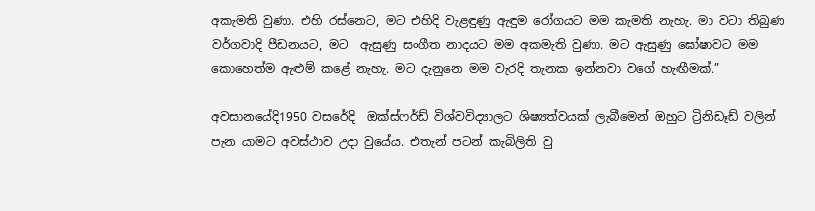අකැමති වුණා. එහි රස්නෙට, මට එහිදි වැළඳුණු ඇඳුම රෝගයට මම කැමති නැහැ. මා වටා තිබුණ වර්ගවාදි පීඩනයට, මට  ඇසුණු සංගීත නාදයට මම අකමැති වුණා. මට ඇසුණු ‍ඝෝෂාවට මම කොහෙත්ම ඇළුම් කළේ නැහැ. මට දැනුනෙ මම වැරදි තැනක ඉන්නවා වගේ හැඟීමක්.”

අවසානයේදි1950 වසරේදි  ඔක්ස්ෆර්ඩ් විශ්වවිද්‍යාලට ශිෂ්‍යත්වයක් ලැබීමෙන් ඔහුට ට්‍රිනිඩෑඩ් වලින් පැන යාමට අවස්ථාව උදා වු‍යේය. එතැන් පටන් කැබිලිති වු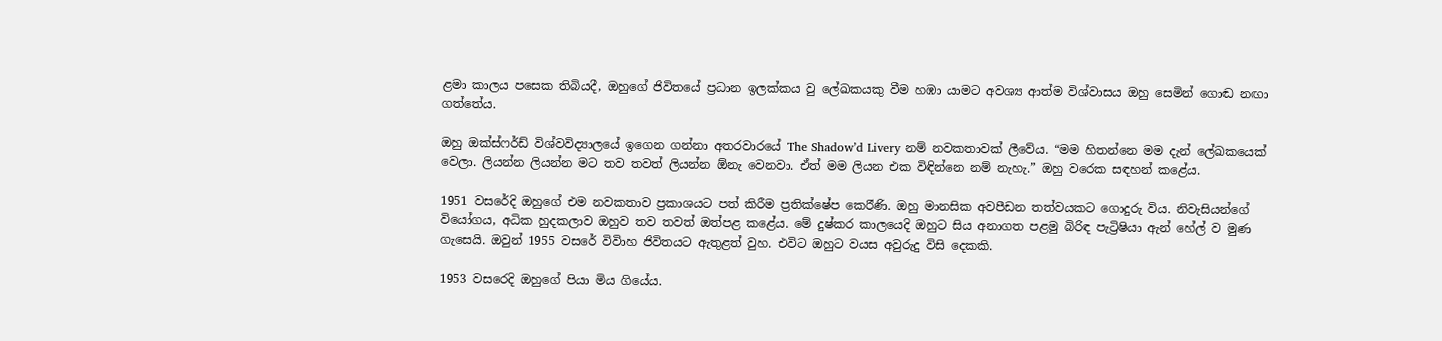ළමා කාලය පසෙක තිබියදී, ඔහුගේ ජිවිතයේ ප්‍රධාන ඉලක්කය වු ලේඛකයකු වීම හඹා යාමට අවශ්‍ය ආත්ම විශ්වාසය ඔහු සෙමින් ගොඬ නඟා ගත්තේය.

ඔහු ඔක්ස්ෆර්ඩ් විශ්වවිද්‍යාලයේ ඉගෙන ගන්නා අතරවාරයේ The Shadow’d Livery නම් නවකතාවක් ලීවේය. “මම හිතන්නෙ මම දැන් ලේඛකයෙක් වෙලා. ලියන්න ලියන්න මට තව තවත් ලියන්න ඕනැ වෙනවා. ඒත් මම ලියන එක විඳින්නෙ නම් නැහැ.” ඔහු වරෙක සඳහන් කළේය.

1951 වසරේදි ඔහුගේ එම නවකතාව ප්‍රකාශයට පත් කිරීම ප්‍රතික්ෂේප කෙර‍ිණි. ඔහු මානසික අවපීඩන තත්වයකට ගොදුරු විය. නිවැසියන්ගේ වියෝගය, අධික හුදකලාව ඔහුව තව තවත් ඔත්පළ කළේය. මේ දුෂ්කර කාල‍යෙදි ඔහුට සිය අනාගත පළමු බිරිඳ පැට්‍රිෂියා ඇන් හේල් ව මුණ ගැසෙයි. ඔවුන් 1955 වසරේ විවිාහ ජිවිතයට ඇතුළත් වුහ. එවිට ඔහුට වයස අවුරුදු විසි දෙකකි.

1953 වසරෙදි ඔහුගේ පියා මිය ගියේය.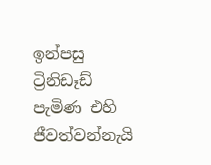ඉන්පසු ට්‍රිනිඩෑඩ් පැමිණ එහි ජීවත්වන්නැයි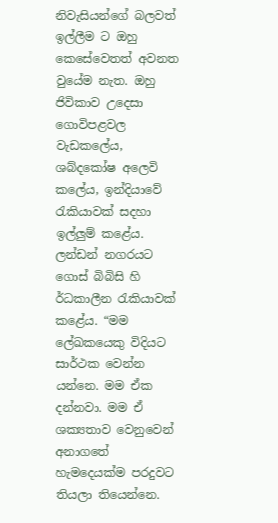නිවැසියන්ගේ බලවත් ඉල්ලීම ට ඔහු කෙසේවෙතත් අවනත වුයේම නැත. ඔහු ජිවිකාව උ‍දෙසා ගොවිපළවල වැඩකලේය, ශබ්ද‍කෝෂ අලෙවි කලේය, ඉන්දි‍යාවේ රැකියාවක් සදහා ඉල්ලුම් කළේය. ලන්ඩන් නගරයට ගොස් බිබිසි හි  ර්ධකාලීන රැකියාවක් කළ‍ේය. “මම ලේඛකයෙකු විදියට සාර්ථක වෙන්න යන්නෙ. මම ඒක දන්නවා. මම ඒ ශක්‍යතාව වෙනුවෙන් අනාගතේ හැමදෙයක්ම පරදුවට තියලා තියෙන්නෙ.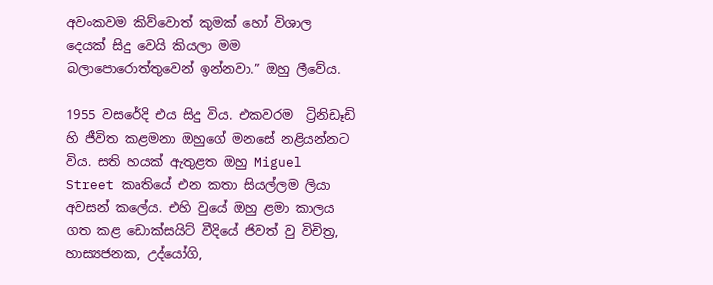අවංකවම කිව්වොත් කුමක් හෝ විශාල දෙයක් සිදු වෙයි කියලා මම බලාපොරොත්තුවෙන් ඉන්නවා.” ඔහු ලීවේය.

1955 වසරේදි එය සිදු විය. එකවරම  ට්‍රිනිඩෑඩි හි ජීවිත කළමනා ඔහුගේ මනසේ නළියන්නට විය. සති හයක් ඇතුළත ඔහු Miguel Street කෘතියේ එන කතා සියල්ලම ලියා අවසන් කලේය. එහි වුයේ ඔහු ළමා කාලය ගත කළ ඩොක්සයිට් වීදියේ ජිවත් වු විචිත්‍ර, හාස්‍යජනක, උද්යෝගි,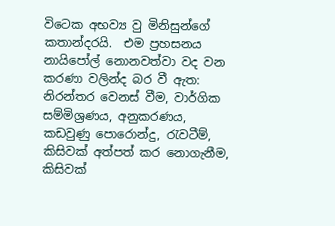විටෙක අභව්‍ය වු මිනිසුන්ගේ කතාන්දරයි.  එම ප්‍රහසනය නායිපෝල් න‍ොනවත්වා වද වන කරණා වලින්ද බර වී ඇත: නිරන්තර වෙනස් වීම, වාර්ගික සම්මිශ්‍රණය, අනුකරණය, කඩවුණු පොරොන්දු, රැවටීම්, කිසිවක් අත්පත් කර නොගැනීම, කිසිවක්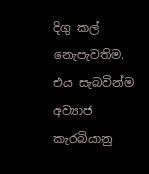දිගු කල් නෙැපැවතිම. එය සැබවින්ම අව්‍යාජ කැරබියානු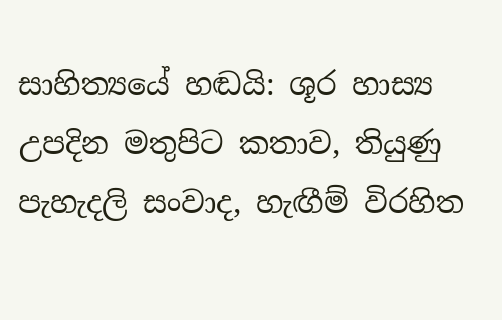සාහිත්‍යයේ හඬයි: ශූර හාස්‍ය උපදින මතුපිට කතාව, තියුණු පැහැදලි සංවාද, හැඟීම් විරහිත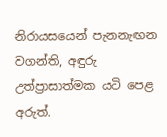නිරායසයෙන් පැනනැඟන වගන්ති, අඳුරු උත්ප්‍රාසාත්මක යටි පෙළ අරුත්.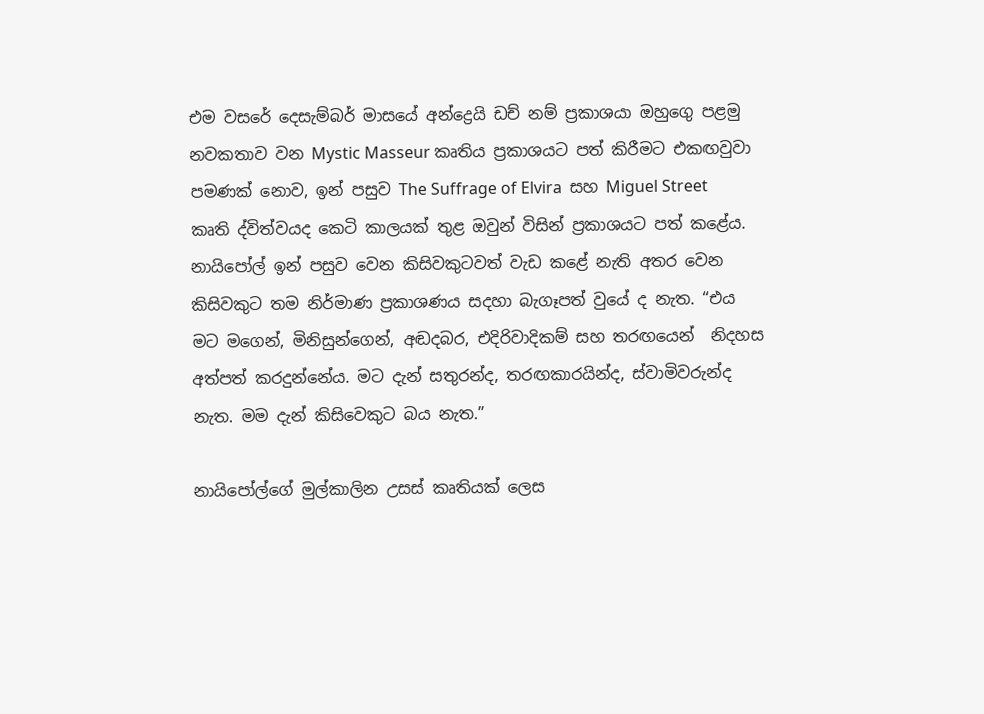එම වසරේ දෙසැම්බර් මාසයේ අන්ද්‍රෙයි ඩච් නම් ප්‍රකාශයා ඔහුගෙු පළමු නවකතාව වන Mystic Masseur කෘතිය ප්‍රකාශයට පත් කිරීමට එකඟවුවා පමණක් නොව, ඉන් පසුව The Suffrage of Elvira  සහ Miguel Street  කෘති ද්විත්වයද කෙ‍ටි කාලයක් තුළ ඔවුන් විසින් ප්‍රකාශයට පත් කළේය. නායිපෝල් ඉන් පසුව වෙන කිසිවකුටවත් වැඩ කළේ නැති අතර වෙන කිසිවකුට තම නිර්මාණ ප්‍රකාශණය සදහා බැගෑපත් වුයේ ද නැත. “එය මට මගෙන්, මිනිසුන්ගෙන්, අඬදබර, එදිරිවාදිකම් සහ තරඟයෙන්  නිදහස අත්පත් කරදුන්නේය. මට දැන් සතුරන්ද, තරඟකාරයින්ද, ස්වාමිවරුන්ද නැත. මම දැන් කිසිවෙකුට බය නැත.”

නායිපෝල්ගේ මුල්කාලින උසස් කෘතියක් ලෙස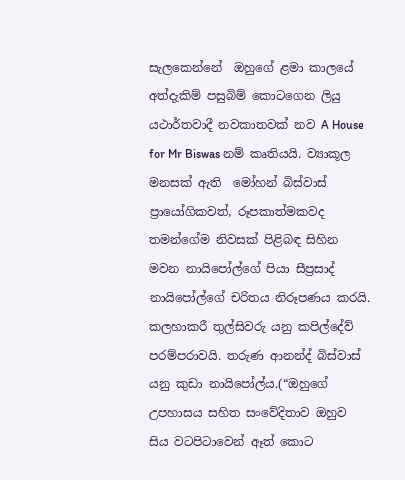සැලකෙන්නේ  ඔහුගේ ළමා කාලයේ අත්දැකිම් පසුබිම් කොටගෙන ලියු යථාර්තවාදී නවකාතවක් නව A House for Mr Biswas නම් කෘතියයි. ව්‍යාකූල මනසක් ඇති  මෝහන් බිස්වාස්  ප්‍රායෝගිකවත්, රූපකාත්මකවද  තමන්ගේම නිවසක් පිළිබඳ සිහින මවන නායිපෝල්ගේ පියා සීප්‍රසාද් නායිපෝල්ගේ චරිතය නිරූපණය කරයි. කලහාකරී තුල්සිවරු යනු කපිල්දේව් පරම්පරාවයි. තරුණ ආනන්ද් බිස්වාස් යනු කුඩා නායිපෝල්ය.(“ඔහුගේ උපහාසය සහිත සංවේදිතාව ඔහුව සිය වටපිටාවෙන් ඈත් කොට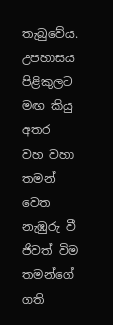තැබුවේය. උපහාසය පිළිකුලට මඟ කියු අතර  වහ වහා තමන් වෙත නැඹුරු වී ජිවත් විම තමන්ගේ ගති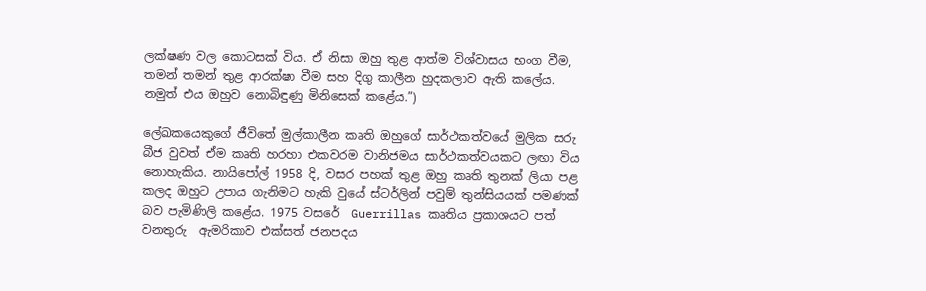ලක්ෂණ වල කොටසක් විය. ඒ නිසා ඔහු තුළ ආත්ම විශ්වාසය භංග වීම, තමන් තමන් තුළ ආරක්ෂා වීම සහ දිගු කාලීන හුදකලාව ඇති කලේය. නමුත් එය ඔහුව නොබිඳුණු මිනිසෙක් කළේය.”)

ලේඛකයෙකුගේ ජීවිතේ මුල්කාලීන කෘති ඔහුගේ සාර්ථකත්වයේ මුලික සරු බීජ වුවත් ඒම කෘති හරහා එකවරම වානිජමය සාර්ථකත්වයකට ලඟා විය නොහැකිය. නායිපෝල් 1958 දි, වසර පහක් තුළ ඔහු කෘති තුනක් ලියා පළ කලද ඔහුට උපාය ගැනිමට හැකි වුයේ ස්ටර්ලින් පවුම් තුන්සියයක් පමණක් බව පැමිණිලි කළේය. 1975 වසරේ  Guerrillas කෘතිය ප්‍රකාශයට පත් වනතුරු  ඇමරිකාව එක්සත් ජනපදය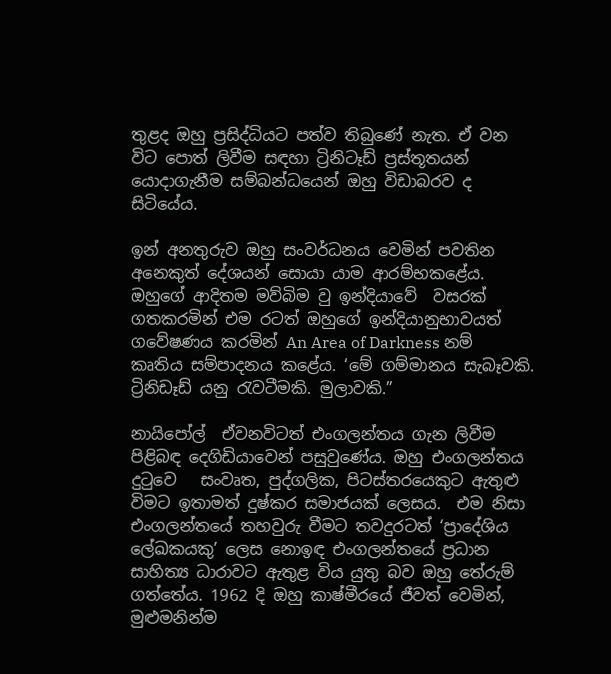තුළද ඔහු ප්‍රසිද්ධියට පත්ව තිබුණේ නැත. ඒ වන විට පොත් ලිවීම සඳහා ට්‍රිනිටෑඩ් ප්‍රස්තූතයන් යොදාගැනීම සම්බන්ධයෙන් ඔහු විඩාබරව ද සිටි‍යේය.

ඉන් අනතුරුව ඔහු සංවර්ධනය වෙමින් පවතින අනෙකුත් දේශයන් සොයා යාම ආරම්භකළේය. ඔහුගේ ආදිතම මව්බිම වු ඉන්දියාවේ  වසරක් ගතකරමින් එම රටත් ඔහුගේ ඉන්දියානුභාවයත් ගවේෂණය කරමින් An Area of Darkness නම් කෘතිය සම්පාදනය කළේය. ‘මේ ගම්මානය සැබෑවකි. ට්‍රිනිඩෑඩ් යනු රැවටීමකි. මුලාවකි.”

නායිපෝල්  ඒවනවිටත් එංගලන්තය ගැන ලිවීම පිළිබඳ දෙගිඩියාවෙන් පසුවුණේය. ඔහු එංගලන්තය දුටුවෙ   සංවෘත, පුද්ගලික, පිටස්තරයෙකු‍ට ඇතුළු විමට ඉතාමත් දුෂ්කර සමාජයක් ලෙසය.  එම නිසා එංගලන්තයේ තහවුරු වීමට තවදුරටත් ‘ප්‍රාදේශිය ලේඛකයකු’ ලෙස නොඉඳ එංගලන්තයේ ප්‍රධාන සාහිත්‍ය ධාරාවට ඇතුළ විය යුතු බව ඔහු තේරුම් ගත්තේය. 1962 දි ඔහු කාෂ්මීරයේ ජීවත් වෙමින්, මුළුමනින්ම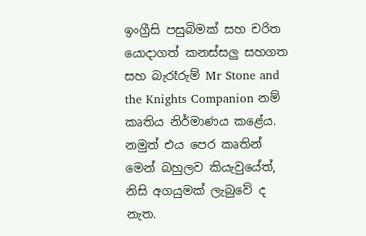ඉංග්‍රීසි පසුබිමක් සහ චරිත යොදාගත් කනස්සලු සහගත සහ බැරෑරුම් Mr Stone and the Knights Companion නම් කෘතිය නිර්මාණය කළේය. නමුත් එය පෙර කෘතින් මෙන් බහුලව කියැවුයේත්, නිසි අගයුමක් ලැබුවේ ද නැත.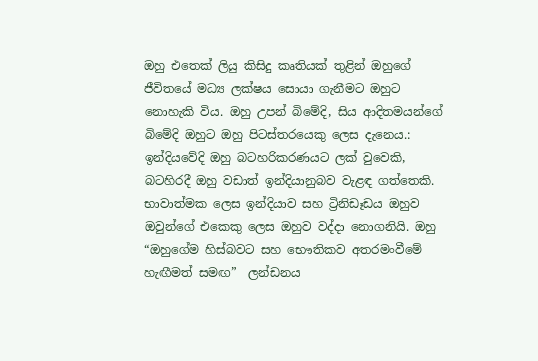ඔහු එතෙක් ලියු කිසිදු කෘතියක් තුළින් ඔහුගේ ජීවිතයේ මධ්‍ය ලක්ෂය සොයා ගැනීමට ඔහුට නොහැකි විය. ඔහු උපන් බිමේදි, සිය ආදිතමයන්ගේ බිමේදි ඔහුට ඔහු පිටස්තරයෙකු ලෙස දැනෙය.: ඉන්දියවේදි ඔහු බටහරිකරණයට ලක් වුවෙකි, බටහිරදී ඔහු වඩාත් ඉන්දියානුබව වැළඳ ගත්තෙකි. භාවාත්මක ලෙස ඉන්දියාව සහ ට්‍රිනිඩෑඩය ඔහුව ඔවුන්ගේ එකෙකු ලෙස ඔහුව වද්දා නොගනියි. ඔහු “ඔහුගේම හිස්බවට සහ භෞතිකව අතරමංවීමේ හැඟීමත් සමඟ”  ලන්ඩනය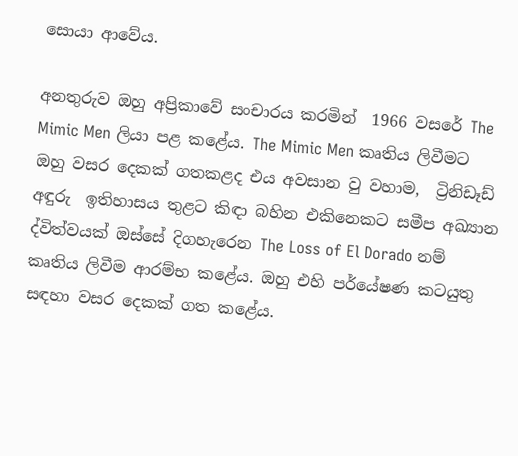සොයා ආවේය.

අනතුරුව ඔහු අප්‍රිකාවේ සංචාරය කරමින්  1966 වසරේ The Mimic Men ලියා පළ කළේය. The Mimic Men කෘතිය ලිවීමට ඔහු වසර දෙකක් ගතකළද එය අවසාන වු වහාම,  ට්‍රිනිඩෑඩ් අඳුරු  ඉතිහාසය තුළට කිඳා බහින එකිනෙකට සමීප අඛ්‍යාන ද්විත්වයක් ඔස්සේ දිගහැරෙන The Loss of El Dorado නම් කෘතිය ලිවීම ආරම්භ කළේය. ඔහු එහි පර්යේෂණ කටයුතු සඳහා වසර දෙකක් ගත කළේය.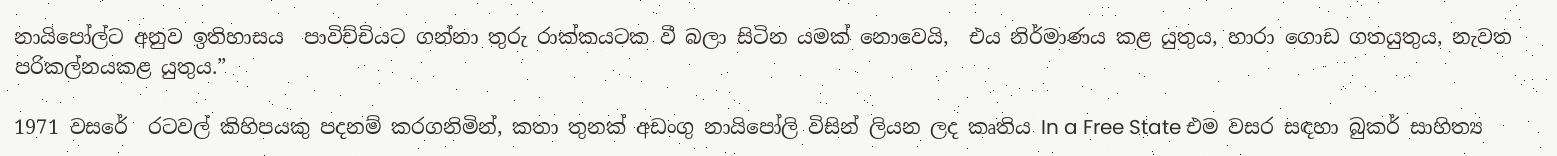නායිපෝල්ට අනුව ඉතිහාසය  පාවිච්චියට ගන්නා තුරු රාක්කයටක වී බලා සිටින යමක් නොවෙයි,  එය නිර්මාණය කළ යුතුය, හාරා ග‍ොඩ ගතයුතුය, නැවත පරිකල්නයකළ යුතුය.”

1971 වසරේ  රටවල් කිහිපයකු පදනම් කරගනිමින්, කතා තුනක් අඩංගු නායිපෝලි විසින් ලියන ලද කෘතිය In a Free State එම වසර සඳහා බුකර් සාහිත්‍ය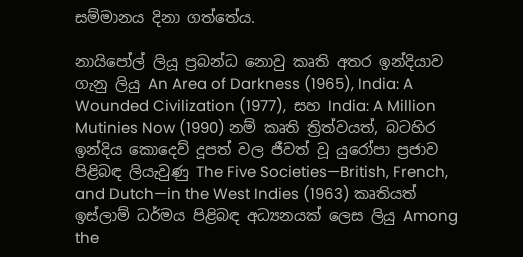සම්මානය දිනා ගත්තේය.

නායිපෝල් ලියූ ප්‍රබන්ධ නොවු කෘති අතර ඉන්දියාව ගැනු ලියු An Area of Darkness (1965), India: A Wounded Civilization (1977),  සහ India: A Million Mutinies Now (1990) නම් කෘති ත්‍රිත්වයත්, බටහිර ඉන්දිය කොදෙව් දූපත් වල ජීවත් වූ යුරෝපා ප්‍රජාව පිළිබඳ ලියැවුණු The Five Societies—British, French, and Dutch—in the West Indies (1963) කෘතියත් ඉස්ලාම් ධර්මය පිළිබඳ අධ්‍යනයක් ලෙස ලියු Among the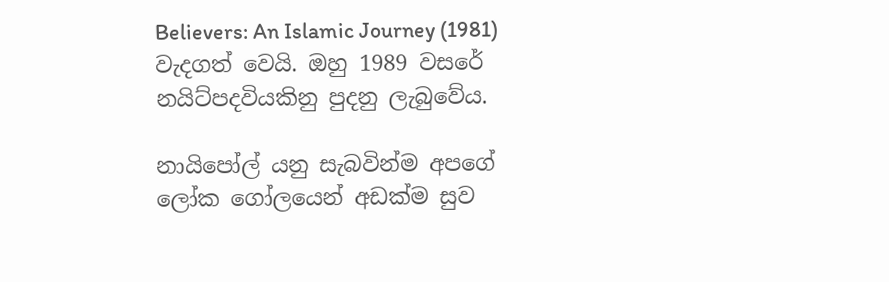Believers: An Islamic Journey (1981) වැදගත් වෙයි. ඔහු 1989 වසරේ නයිට්පදවියකිනු පුදනු ලැබුවේය.

නායිපෝල් යනු සැබවින්ම අපගේ ලෝක ගෝලයෙන් අඩක්ම සුව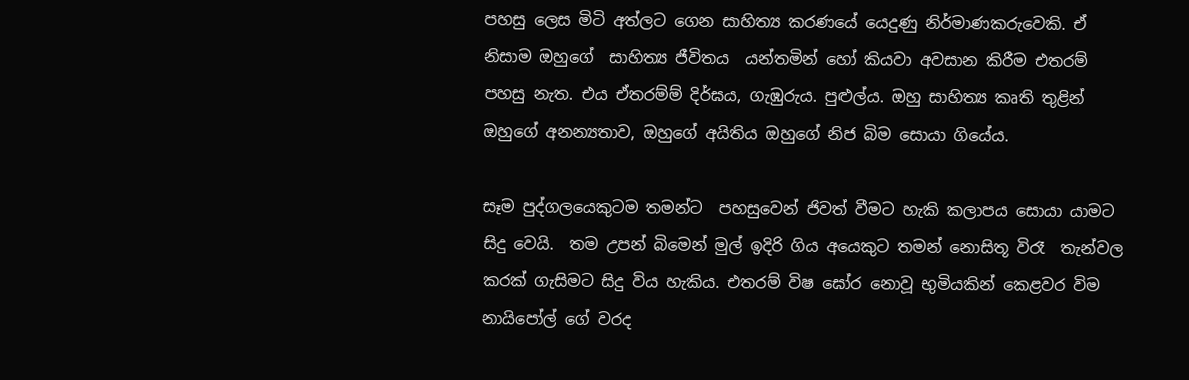පහසු ලෙස මිටි අත්ලට ගෙන සාහිත්‍ය කරණයේ යෙදුණු නිර්මාණකරුවෙකි. ඒ නිසාම ඔහුගේ  සාහිත්‍ය ජීවිතය  යන්තමින් හෝ කියවා අවසාන කිරීම එතරම් පහසු නැත. එය ඒතරම්ම් දිර්ඝය, ගැඹුරුය. පුළුල්ය. ඔහු සාහිත්‍ය කෘති තුළින් ඔහුගේ අනන්‍යතාව, ඔහුගේ අයිතිය ඔහුගේ නිජ බිම සොයා ගියේය.

සෑම පුද්ගලයෙකුටම තමන්ට  පහසුවෙන් ජිවත් වීමට හැකි කලාපය සොයා යාමට සිදු වෙයි.  තම උපන් බිමෙන් මුල් ඉදිරි ගිය අයෙකුට තමන් නොසිතූ විරෑ  තැන්වල කරක් ගැසිමට සිදු විය හැකිය. එතරම් විෂ ඝෝර නොවූ භුමියකින් කෙළවර විම නායිපෝල් ගේ වරද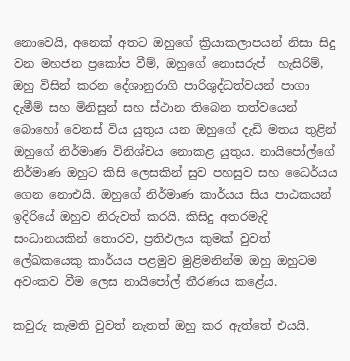නොවෙයි, අනෙක් අතට ඔහුගේ ක්‍රියාකලාපයන් නිසා සිදු වන මහජන ප්‍රකෝප වීම්, ඔහුගේ නොසරුප්  හැසිරිම්, ඔහු විසින් කරන දේශානුරාගි පාරිශුද්ධත්වයන් පාගා දැමීම් සහ මිනිසුන් සහ ස්ථාන තිබෙන තත්වයෙන් බොහෝ වෙනස් විය යුතුය යන ඔහුගේ දැඩි මතය තුළින් ඔහුගේ නිර්මාණ විනිශ්චය නොකළ යුතුය. නායිපෝල්ගේ නිර්මාණ ඔහුට කිසි ලෙසකින් සුව පහසුව සහ ධෛර්යය ගෙන නොඑයි. ඔහුගේ නිර්මාණ කාර්යය සිය පාඨකයන් ඉදිරියේ ඔහුව නිරුවත් කරයි. කිසිදු අතරමැදි සංධානයකින් තොරව, ප්‍රතිඵලය කුමක් වුවත් ලේඛකයෙකු කාර්යය පළමුව මුළිමනින්ම ඔහු ඔහුටම අවංකව වීම ලෙස නායිපෝල් තීරණය කළේය.

කවුරු කැමති වුවත් නැතත් ඔහු කර ඇත්තේ එයයි.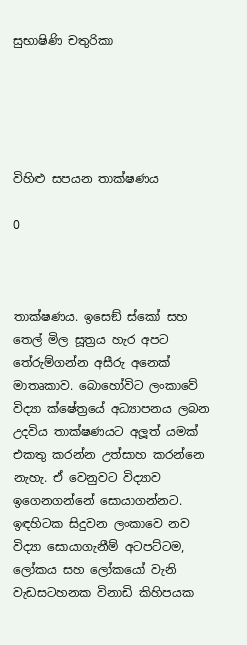සුභාෂිණි චතුරිකා





විහිළු සපයන තාක්ෂණය

0



තාක්ෂණය. ඉසෙඞ් ස්කෝ සහ තෙල් මිල සූත්‍රය හැර අපට තේරුම්ගන්න අසීරු අනෙක් මාතෘකාව. බොහෝවිට ලංකාවේ විද්‍යා ක්ෂේත්‍රයේ අධ්‍යාපනය ලබන උදවිය තාක්ෂණයට අලූ‍ත් යමක් එකතු කරන්න උත්සාහ කරන්නෙ නැහැ. ඒ වෙනුවට විද්‍යාව ඉගෙනගන්නේ සොයාගන්නට. ඉඳහිටක සිදුවන ලංකාවෙ නව විද්‍යා සොයාගැනීම් අටපට්ටම, ලෝකය සහ ලෝකයෝ වැනි වැඩසටහනක විනාඩි කිහිපයක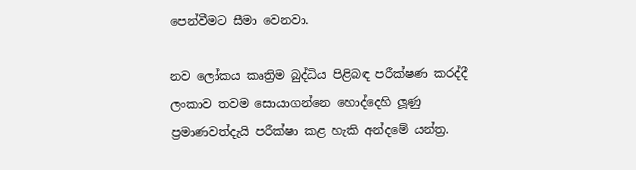පෙන්වීමට සීමා වෙනවා.

නව ලෝකය කෘත්‍රිම බුද්ධිය පිළිබඳ පරීක්ෂණ කරද්දී ලංකාව තවම සොයාගන්නෙ හොද්දෙහි ලූ‍ණු ප්‍රමාණවත්දැයි පරීක්ෂා කළ හැකි අන්දමේ යන්ත්‍ර.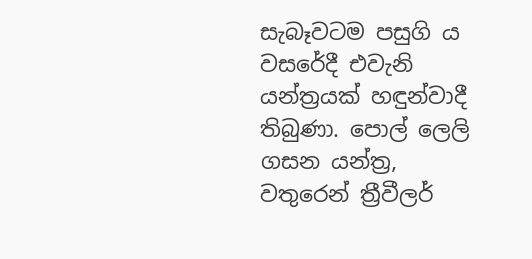සැබෑවටම පසුගි ය වසරේදී එවැනි යන්ත්‍රයක් හඳුන්වාදී තිබුණා. පොල් ලෙලි ගසන යන්ත්‍ර, වතුරෙන් ත්‍රීවීලර්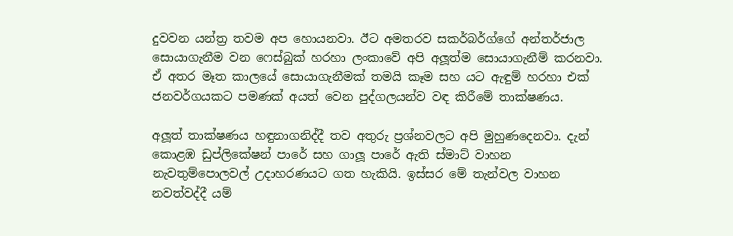දුවවන යන්ත්‍ර තවම අප හොයනවා. ඊට අමතරව සකර්බර්ග්ගේ අන්තර්ජාල සොයාගැනීම වන ෆෙස්බුක් හරහා ලංකාවේ අපි අලූ‍ත්ම සොයාගැනීම් කරනවා. ඒ අතර මෑත කාලයේ සොයාගැනීමක් තමයි කෑම සහ යට ඇඳුම් හරහා එක් ජනවර්ගයකට පමණක් අයත් වෙන පුද්ගලයන්ව වඳ කිරීමේ තාක්ෂණය.

අලූ‍ත් තාක්ෂණය හඳුනාගනිද්දී තව අතුරු ප්‍රශ්නවලට අපි මුහුණදෙනවා. දැන් කොළඹ ඩුප්ලිකේෂන් පාරේ සහ ගාලූ‍ පාරේ ඇති ස්මාට් වාහන නැවතුම්පොලවල් උදාහරණයට ගත හැකියි. ඉස්සර මේ තැන්වල වාහන නවත්වද්දී යම්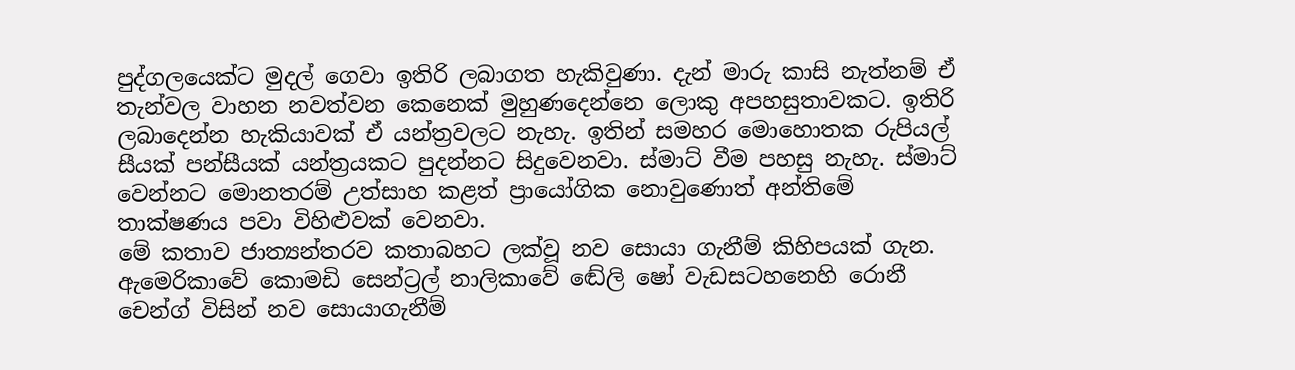පුද්ගලයෙක්ට මුදල් ගෙවා ඉතිරි ලබාගත හැකිවුණා. දැන් මාරු කාසි නැත්නම් ඒ තැන්වල වාහන නවත්වන කෙනෙක් මුහුණදෙන්නෙ ලොකු අපහසුතාවකට. ඉතිරි ලබාදෙන්න හැකියාවක් ඒ යන්ත්‍රවලට නැහැ. ඉතින් සමහර මොහොතක රුපියල් සීයක් පන්සීයක් යන්ත්‍රයකට පුදන්නට සිදුවෙනවා. ස්මාට් වීම පහසු නැහැ. ස්මාට් වෙන්නට මොනතරම් උත්සාහ කළත් ප්‍රායෝගික නොවුණොත් අන්තිමේ තාක්ෂණය පවා විහිළුවක් වෙනවා.
මේ කතාව ජාත්‍යන්තරව කතාබහට ලක්වූ නව සොයා ගැනීම් කිහිපයක් ගැන. ඇමෙරිකාවේ කොමඩි සෙන්ට්‍රල් නාලිකාවේ ඬේලි ෂෝ වැඩසටහනෙහි රොනී චෙන්ග් විසින් නව සොයාගැනීම්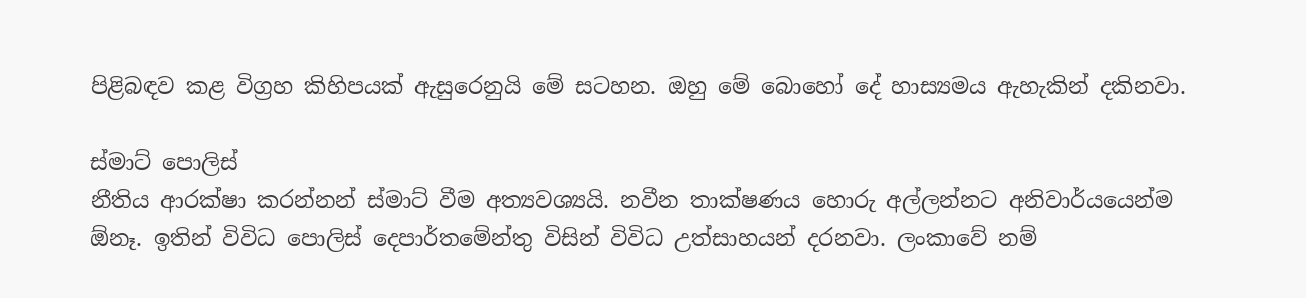පිළිබඳව කළ විග්‍රහ කිහිපයක් ඇසුරෙනුයි මේ සටහන. ඔහු මේ බොහෝ දේ හාස්‍යමය ඇහැකින් දකිනවා.

ස්මාට් පොලිස්
නීතිය ආරක්ෂා කරන්නන් ස්මාට් වීම අත්‍යවශ්‍යයි. නවීන තාක්ෂණය හොරු අල්ලන්නට අනිවාර්යයෙන්ම ඕනෑ. ඉතින් විවිධ පොලිස් දෙපාර්තමේන්තු විසින් විවිධ උත්සාහයන් දරනවා. ලංකාවේ නම්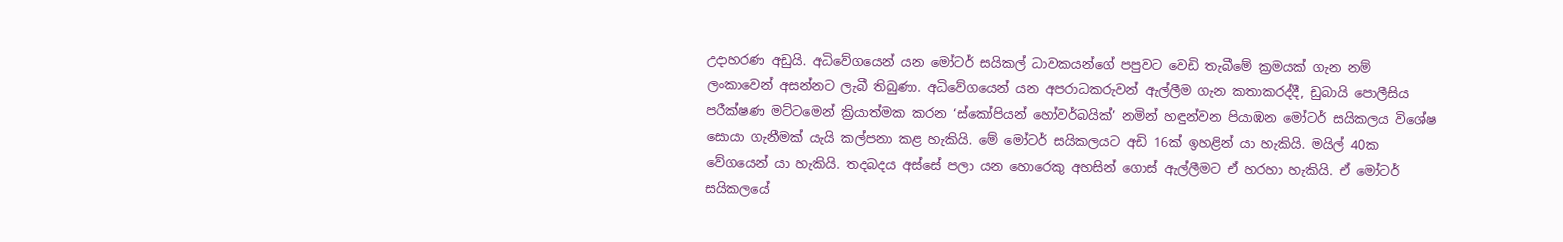උදාහරණ අඩුයි. අධිවේගයෙන් යන මෝටර් සයිකල් ධාවකයන්ගේ පපුවට වෙඩි තැබීමේ ක්‍රමයක් ගැන නම් ලංකාවෙන් අසන්නට ලැබී තිබුණා. අධිවේගයෙන් යන අපරාධකරුවන් ඇල්ලීම ගැන කතාකරද්දී, ඩුබායි පොලීසිය පරීක්ෂණ මට්ටමෙන් ක්‍රියාත්මක කරන ‘ස්කෝපියන් හෝවර්බයික්’ නමින් හඳුන්වන පියාඹන මෝටර් සයිකලය විශේෂ සොයා ගැනීමක් යැයි කල්පනා කළ හැකියි. මේ මෝටර් සයිකලයට අඩි 16ක් ඉහළින් යා හැකියි. මයිල් 40ක වේගයෙන් යා හැකියි. තදබදය අස්සේ පලා යන හොරෙකු අහසින් ගොස් ඇල්ලීමට ඒ හරහා හැකියි. ඒ මෝටර් සයිකලයේ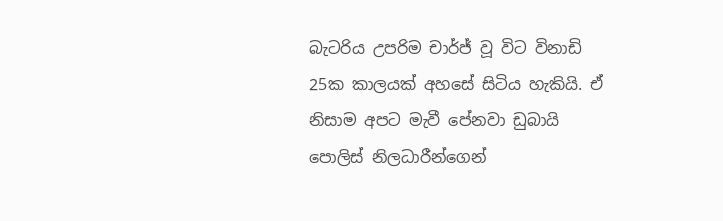බැටරිය උපරිම චාර්ජ් වූ විට විනාඩි 25ක කාලයක් අහසේ සිටිය හැකියි. ඒ නිසාම අපට මැවී පේනවා ඩුබායි පොලිස් නිලධාරීන්ගෙන්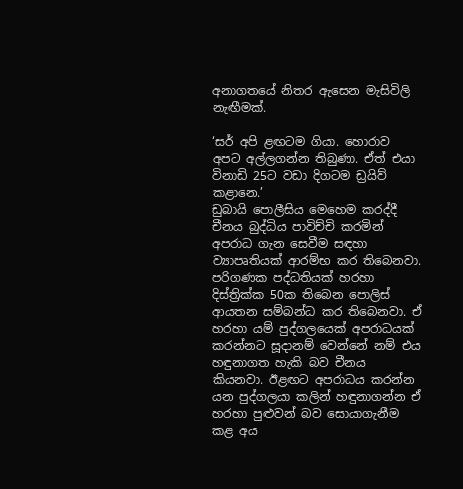අනාගතයේ නිතර ඇසෙන මැසිවිලි නැඟීමක්.

‘සර් අපි ළඟටම ගියා. හොරාව අපට අල්ලගන්න තිබුණා. ඒත් එයා විනාඩි 25ට වඩා දිගටම ඩ්‍රයිව් කළානෙ.’
ඩුබායි පොලීසිය මෙහෙම කරද්දී චීනය බුද්ධිය පාවිච්චි කරමින් අපරාධ ගැන සෙවීම සඳහා ව්‍යාපෘතියක් ආරම්භ කර තිබෙනවා. පරිගණක පද්ධතියක් හරහා දිස්ත්‍රික්ක 50ක තිබෙන පොලිස් ආයතන සම්බන්ධ කර තිබෙනවා. ඒ හරහා යම් පුද්ගලයෙක් අපරාධයක් කරන්නට සූදානම් වෙන්නේ නම් එය හඳුනාගත හැකි බව චීනය කියනවා. ඊළඟට අපරාධය කරන්න යන පුද්ගලයා කලින් හඳුනාගන්න ඒ හරහා පුළු‍වන් බව සොයාගැනීම කළ අය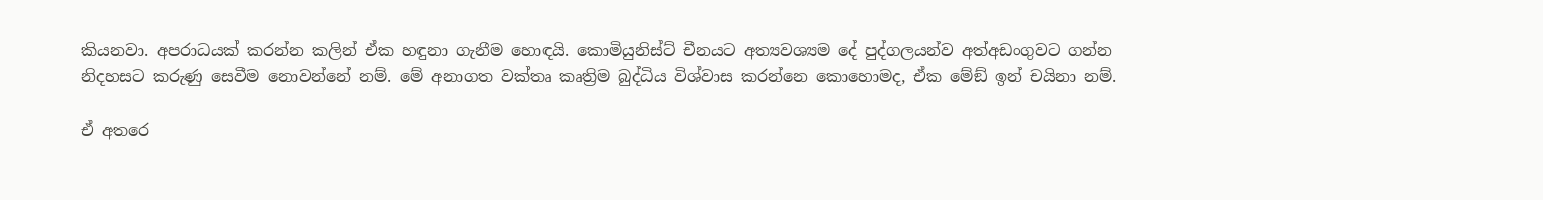කියනවා. අපරාධයක් කරන්න කලින් ඒක හඳුනා ගැනීම හොඳයි. කොමියුනිස්ට් චීනයට අත්‍යවශ්‍යම දේ පුද්ගලයන්ව අත්අඩංගුවට ගන්න නිදහසට කරුණු සෙවීම නොවන්නේ නම්. මේ අනාගත වක්තෘ කෘත්‍රිම බුද්ධිය විශ්වාස කරන්නෙ කොහොමද, ඒක මේඞ් ඉන් චයිනා නම්.

ඒ අතරෙ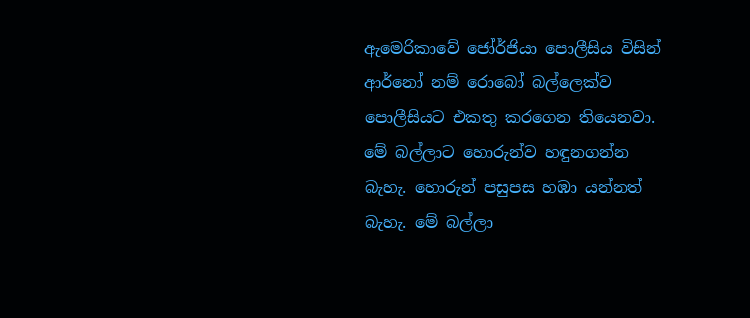ඇමෙරිකාවේ ජෝර්ජියා පොලීසිය විසින් ආර්නෝ නම් රොබෝ බල්ලෙක්ව පොලීසියට එකතු කරගෙන තියෙනවා. මේ බල්ලාට හොරුන්ව හඳුනගන්න බැහැ. හොරුන් පසුපස හඹා යන්නත් බැහැ. මේ බල්ලා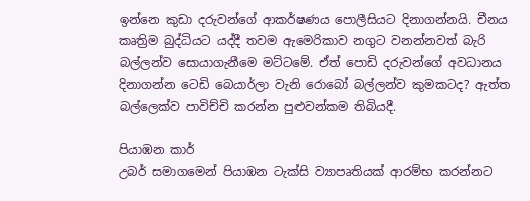ඉන්නෙ කුඩා දරුවන්ගේ ආකර්ෂණය පොලීසියට දිනාගන්නයි. චීනය කෘත්‍රිම බුද්ධියට යද්දී තවම ඇමෙරිකාව නගුට වනන්නවත් බැරි බල්ලන්ව සොයාගැනීමෙ මට්ටමේ. ඒත් පොඩි දරුවන්ගේ අවධානය දිනාගන්න ටෙඩි බෙයාර්ලා වැනි රොබෝ බල්ලන්ව කුමකටද? ඇත්ත බල්ලෙක්ව පාවිච්චි කරන්න පුළුවන්කම තිබියදී.

පියාඹන කාර්
උබර් සමාගමෙන් පියාඹන ටැක්සි ව්‍යාපෘතියක් ආරම්භ කරන්නට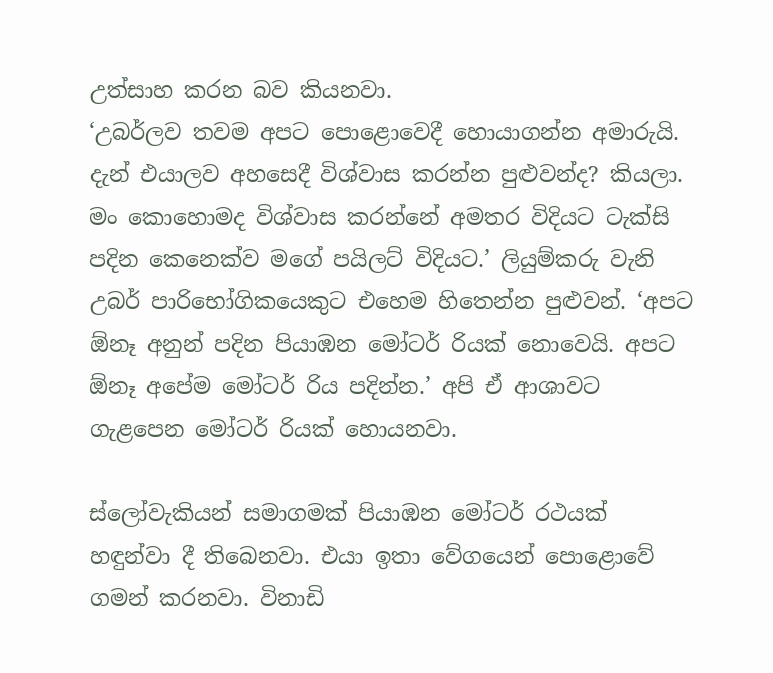උත්සාහ කරන බව කියනවා.
‘උබර්ලව තවම අපට පොළොවෙදී හොයාගන්න අමාරුයි. දැන් එයාලව අහසෙදී විශ්වාස කරන්න පුළුවන්ද? කියලා. මං කොහොමද විශ්වාස කරන්නේ අමතර විදියට ටැක්සි පදින කෙනෙක්ව මගේ පයිලට් විදියට.’ ලියුම්කරු වැනි උබර් පාරිභෝගිකයෙකුට එහෙම හිතෙන්න පුළුවන්. ‘අපට ඕනෑ අනුන් පදින පියාඹන මෝටර් රියක් නොවෙයි. අපට ඕනෑ අපේම මෝටර් රිය පදින්න.’ අපි ඒ ආශාවට ගැළපෙන මෝටර් රියක් හොයනවා.

ස්ලෝවැකියන් සමාගමක් පියාඹන මෝටර් රථයක් හඳුන්වා දී තිබෙනවා. එයා ඉතා වේගයෙන් පොළොවේ ගමන් කරනවා. විනාඩි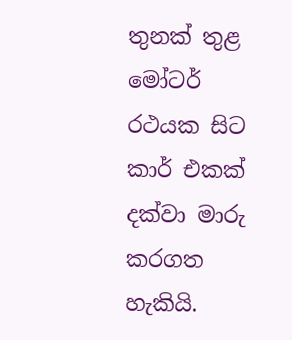තුනක් තුළ මෝටර් රථයක සිට කාර් එකක් දක්වා මාරු කරගත හැකියි.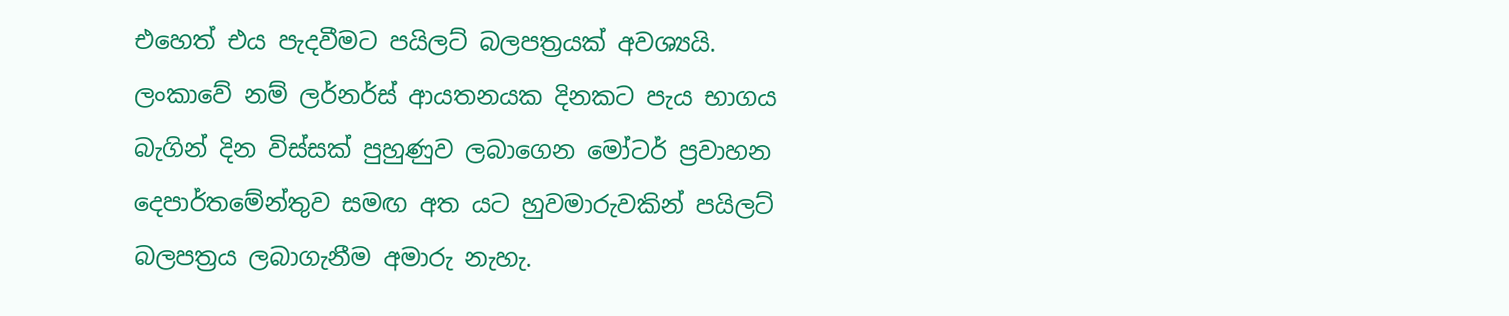එහෙත් එය පැදවීමට පයිලට් බලපත්‍රයක් අවශ්‍යයි. ලංකාවේ නම් ලර්නර්ස් ආයතනයක දිනකට පැය භාගය බැගින් දින විස්සක් පුහුණුව ලබාගෙන මෝටර් ප්‍රවාහන දෙපාර්තමේන්තුව සමඟ අත යට හුවමාරුවකින් පයිලට් බලපත්‍රය ලබාගැනීම අමාරු නැහැ.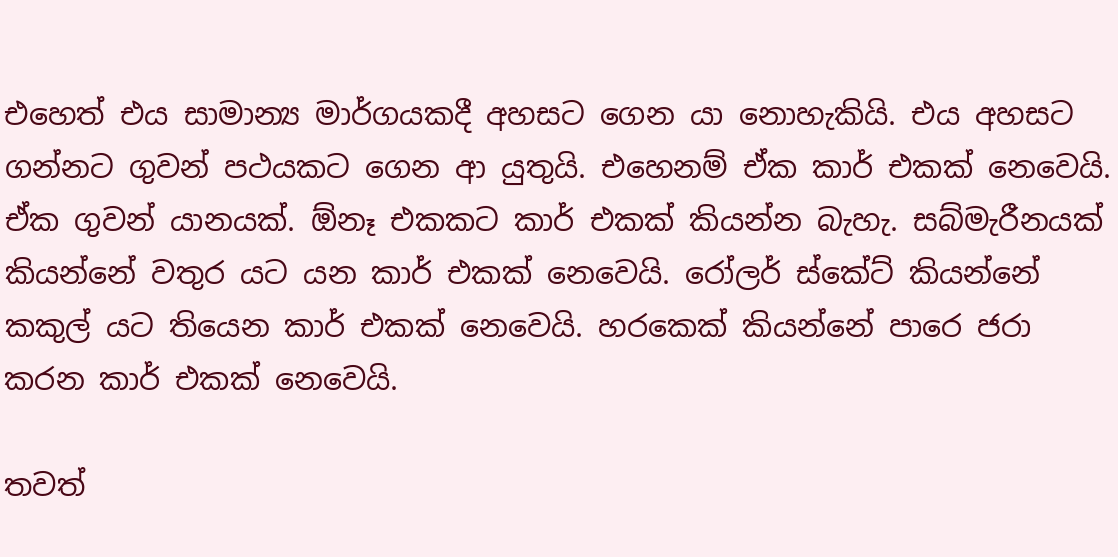එහෙත් එය සාමාන්‍ය මාර්ගයකදී අහසට ගෙන යා නොහැකියි. එය අහසට ගන්නට ගුවන් පථයකට ගෙන ආ යුතුයි. එහෙනම් ඒක කාර් එකක් නෙවෙයි. ඒක ගුවන් යානයක්. ඕනෑ එකකට කාර් එකක් කියන්න බැහැ. සබ්මැරීනයක් කියන්නේ වතුර යට යන කාර් එකක් නෙවෙයි. රෝලර් ස්කේට් කියන්නේ කකුල් යට තියෙන කාර් එකක් නෙවෙයි. හරකෙක් කියන්නේ පාරෙ ජරා කරන කාර් එකක් නෙවෙයි.

තවත්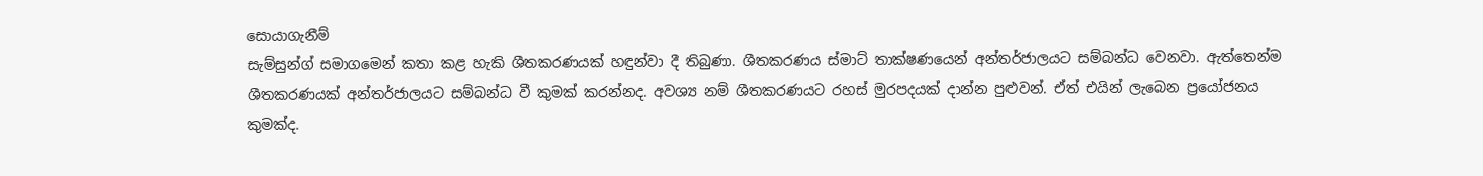සොයාගැනීම්
සැම්සුන්ග් සමාගමෙන් කතා කළ හැකි ශීතකරණයක් හඳුන්වා දී තිබුණා. ශීතකරණය ස්මාට් තාක්ෂණයෙන් අන්තර්ජාලයට සම්බන්ධ වෙනවා. ඇත්තෙන්ම ශීතකරණයක් අන්තර්ජාලයට සම්බන්ධ වී කුමක් කරන්නද. අවශ්‍ය නම් ශීතකරණයට රහස් මුරපදයක් දාන්න පුළුවන්. ඒත් එයින් ලැබෙන ප්‍රයෝජනය කුමක්ද.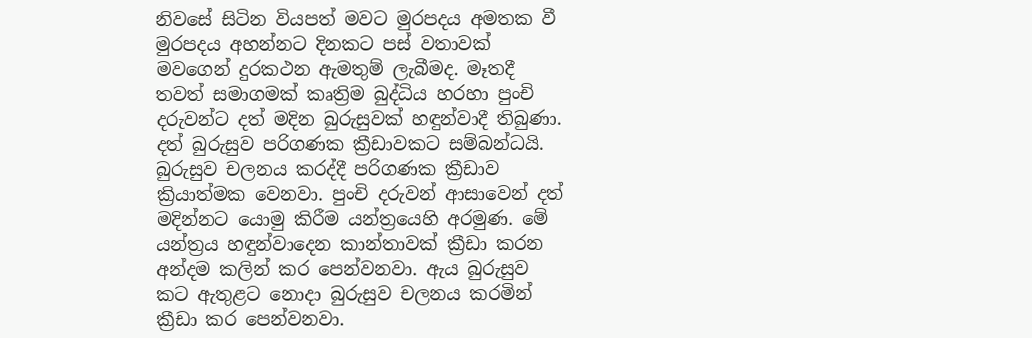නිවසේ සිටින වියපත් මවට මුරපදය අමතක වී මුරපදය අහන්නට දිනකට පස් වතාවක් මවගෙන් දුරකථන ඇමතුම් ලැබීමද. මෑතදී තවත් සමාගමක් කෘත්‍රිම බුද්ධිය හරහා පුංචි දරුවන්ට දත් මදින බුරුසුවක් හඳුන්වාදී තිබුණා. දත් බුරුසුව පරිගණක ක්‍රීඩාවකට සම්බන්ධයි. බුරුසුව චලනය කරද්දී පරිගණක ක්‍රීඩාව ක්‍රියාත්මක වෙනවා. පුංචි දරුවන් ආසාවෙන් දත් මදින්නට යොමු කිරීම යන්ත්‍රයෙහි අරමුණ. මේ යන්ත්‍රය හඳුන්වාදෙන කාන්තාවක් ක්‍රීඩා කරන අන්දම කලින් කර පෙන්වනවා. ඇය බුරුසුව කට ඇතුළට නොදා බුරුසුව චලනය කරමින් ක්‍රීඩා කර පෙන්වනවා.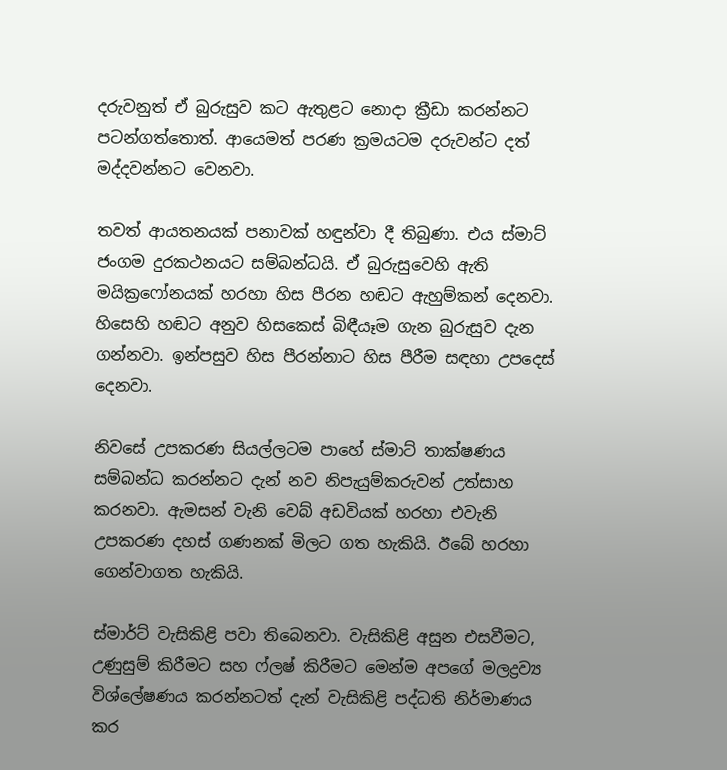දරුවනුත් ඒ බුරුසුව කට ඇතුළට නොදා ක්‍රීඩා කරන්නට පටන්ගත්තොත්. ආයෙමත් පරණ ක්‍රමයටම දරුවන්ට දත් මද්දවන්නට වෙනවා.

තවත් ආයතනයක් පනාවක් හඳුන්වා දී තිබුණා. එය ස්මාට් ජංගම දුරකථනයට සම්බන්ධයි. ඒ බුරුසුවෙහි ඇති මයික්‍රෆෝනයක් හරහා හිස පීරන හඬට ඇහුම්කන් දෙනවා. හිසෙහි හඬට අනුව හිසකෙස් බිඳීයෑම ගැන බුරුසුව දැන ගන්නවා. ඉන්පසුව හිස පීරන්නාට හිස පීරීම සඳහා උපදෙස් දෙනවා.

නිවසේ උපකරණ සියල්ලටම පාහේ ස්මාට් තාක්ෂණය සම්බන්ධ කරන්නට දැන් නව නිපැයුම්කරුවන් උත්සාහ කරනවා. ඇමසන් වැනි වෙබ් අඩවියක් හරහා එවැනි උපකරණ දහස් ගණනක් මිලට ගත හැකියි. ඊබේ හරහා ගෙන්වාගත හැකියි.

ස්මාර්ට් වැසිකිළි පවා තිබෙනවා. වැසිකිළි අසුන එසවීමට, උණුසුම් කිරීමට සහ ෆ්ලෂ් කිරීමට මෙන්ම අපගේ මලද්‍රව්‍ය විශ්ලේෂණය කරන්නටත් දැන් වැසිකිළි පද්ධති නිර්මාණය කර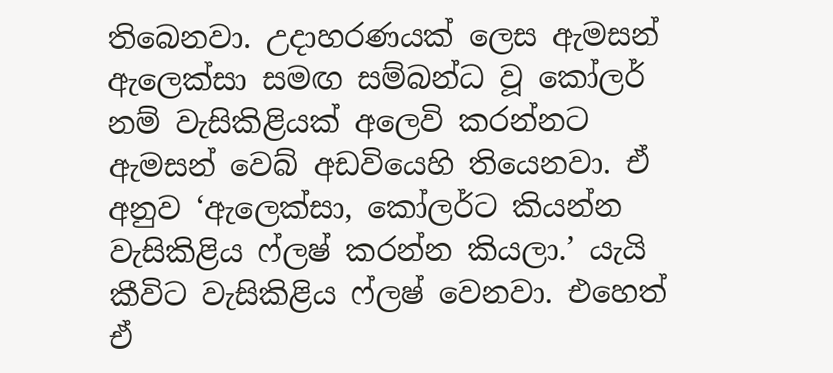තිබෙනවා. උදාහරණයක් ලෙස ඇමසන් ඇලෙක්සා සමඟ සම්බන්ධ වූ කෝලර් නම් වැසිකිළියක් අලෙවි කරන්නට ඇමසන් වෙබ් අඩවියෙහි තියෙනවා. ඒ අනුව ‘ඇලෙක්සා, කෝලර්ට කියන්න වැසිකිළිය ෆ්ලෂ් කරන්න කියලා.’ යැයි කීවිට වැසිකිළිය ෆ්ලෂ් වෙනවා. එහෙත් ඒ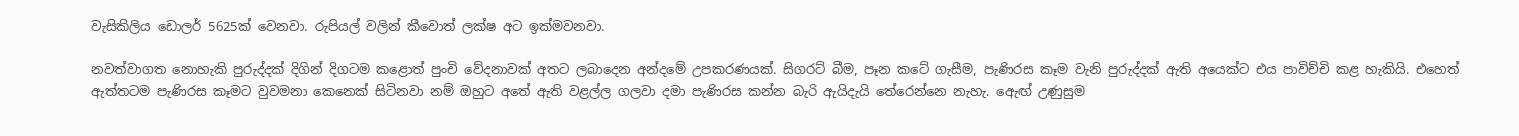වැසිකිලිය ඩොලර් 5625ක් වෙනවා. රුපියල් වලින් කීවොත් ලක්ෂ අට ඉක්මවනවා.

නවත්වාගත නොහැකි පුරුද්දක් දිගින් දිගටම කළොත් පුංචි වේදනාවක් අතට ලබාදෙන අන්දමේ උපකරණයක්. සිගරට් බීම, පෑන කටේ ගැසීම, පැණිරස කෑම වැනි පුරුද්දක් ඇති අයෙක්ට එය පාවිච්චි කළ හැකියි. එහෙත් ඇත්තටම පැණිරස කෑමට වුවමනා කෙනෙක් සිටිනවා නම් ඔහුට අතේ ඇති වළල්ල ගලවා දමා පැණිරස කන්න බැරි ඇයිදැයි තේරෙන්නෙ නැහැ. ඇෙඟ් උණුසුම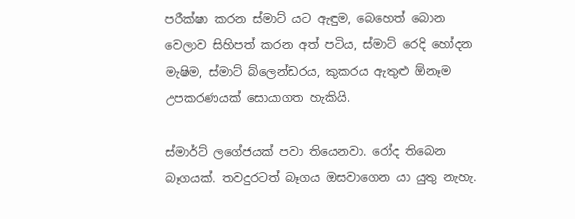පරීක්ෂා කරන ස්මාට් යට ඇඳුම, බෙහෙත් බොන වෙලාව සිහිපත් කරන අත් පටිය, ස්මාට් රෙදි හෝදන මැෂිම, ස්මාට් බ්ලෙන්ඩරය, කුකරය ඇතුළු ඕනෑම උපකරණයක් සොයාගත හැකියි.

ස්මාර්ට් ලගේජයක් පවා තියෙනවා. රෝද තිබෙන බෑගයක්. තවදුරටත් බෑගය ඔසවාගෙන යා යුතු නැහැ.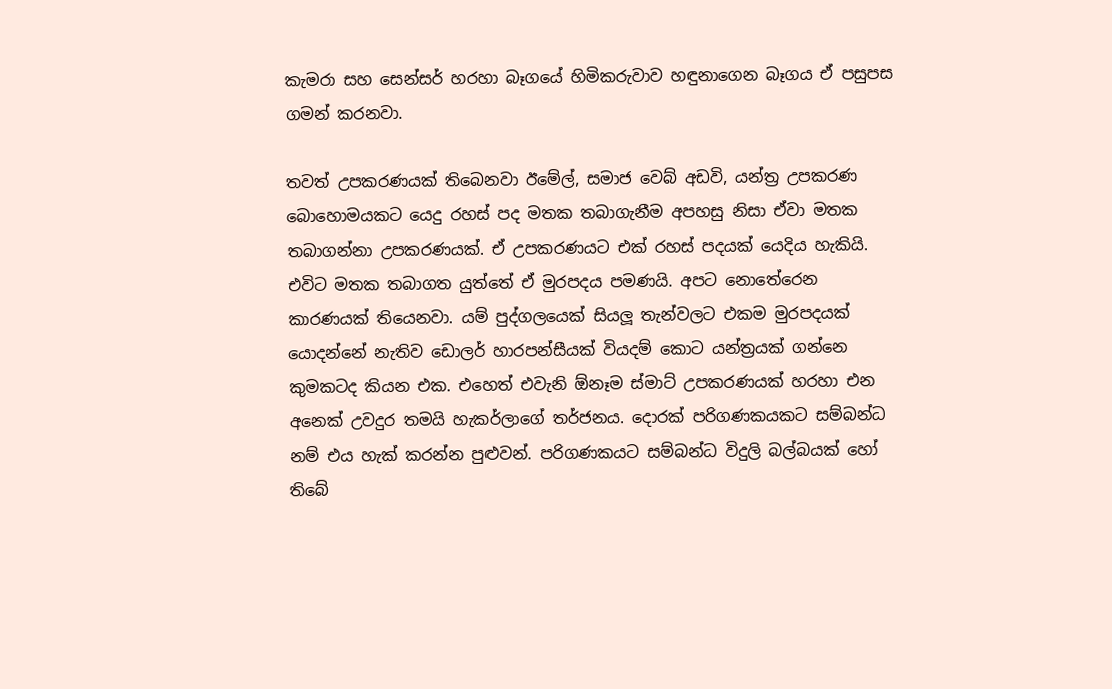කැමරා සහ සෙන්සර් හරහා බෑගයේ හිමිකරුවාව හඳුනාගෙන බෑගය ඒ පසුපස ගමන් කරනවා.

තවත් උපකරණයක් තිබෙනවා ඊමේල්, සමාජ වෙබ් අඩවි, යන්ත්‍ර උපකරණ බොහොමයකට යෙදු රහස් පද මතක තබාගැනීම අපහසු නිසා ඒවා මතක තබාගන්නා උපකරණයක්. ඒ උපකරණයට එක් රහස් පදයක් යෙදිය හැකියි. එවිට මතක තබාගත යුත්තේ ඒ මුරපදය පමණයි. අපට නොතේරෙන කාරණයක් තියෙනවා. යම් පුද්ගලයෙක් සියලූ‍ තැන්වලට එකම මුරපදයක් යොදන්නේ නැතිව ඩොලර් හාරපන්සීයක් වියදම් කොට යන්ත්‍රයක් ගන්නෙ කුමකටද කියන එක. එහෙත් එවැනි ඕනෑම ස්මාට් උපකරණයක් හරහා එන අනෙක් උවදුර තමයි හැකර්ලාගේ තර්ජනය. දොරක් පරිගණකයකට සම්බන්ධ නම් එය හැක් කරන්න පුළුවන්. පරිගණකයට සම්බන්ධ විදුලි බල්බයක් හෝ තිබේ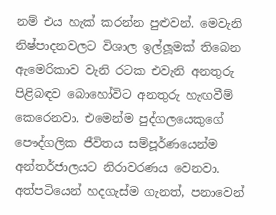නම් එය හැක් කරන්න පුළුවන්. මෙවැනි නිෂ්පාදනවලට විශාල ඉල්ලූ‍මක් තිබෙන ඇමෙරිකාව වැනි රටක එවැනි අනතුරු පිළිබඳව බොහෝවිට අනතුරු හැඟවීම් කෙරෙනවා. එමෙන්ම පුද්ගලයෙකුගේ පෞද්ගලික ජීවිතය සම්පූර්ණයෙන්ම අන්තර්ජාලයට නිරාවරණය වෙනවා. අත්පටියෙන් හදගැස්ම ගැනත්, පනාවෙන්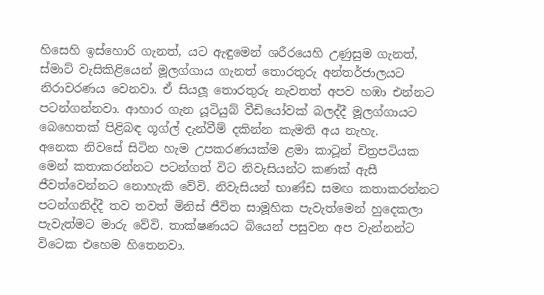හිසෙහි ඉස්හොරි ගැනත්, යට ඇඳුමෙන් ශරීරයෙහි උණුසුම ගැනත්, ස්මාට් වැසිකිළියෙන් මූලග්ගාය ගැනත් තොරතුරු අන්තර්ජාලයට නිරාවරණය වෙනවා. ඒ සියලූ‍ තොරතුරු නැවතත් අපව හඹා එන්නට පටන්ගන්නවා. ආහාර ගැන යූටියුබ් වීඩියෝවක් බලද්දී මූලග්ගායට බෙහෙතක් පිළිබඳ ගූග්ල් දැන්වීම් දකින්න කැමති අය නැහැ.
අනෙක නිවසේ සිටින හැම උපකරණයක්ම ළමා කාටූන් චිත්‍රපටියක මෙන් කතාකරන්නට පටන්ගත් විට නිවැසියන්ට කණක් ඇසී ජීවත්වෙන්නට නොහැකි වේවි. නිවැසියන් භාණ්ඩ සමඟ කතාකරන්නට පටන්ගනිද්දී තව තවත් මිනිස් ජීවිත සාමූහික පැවැත්මෙන් හුදෙකලා පැවැත්මට මාරු වේවි. තාක්ෂණයට බියෙන් පසුවන අප වැන්නන්ට විටෙක එහෙම හිතෙනවා.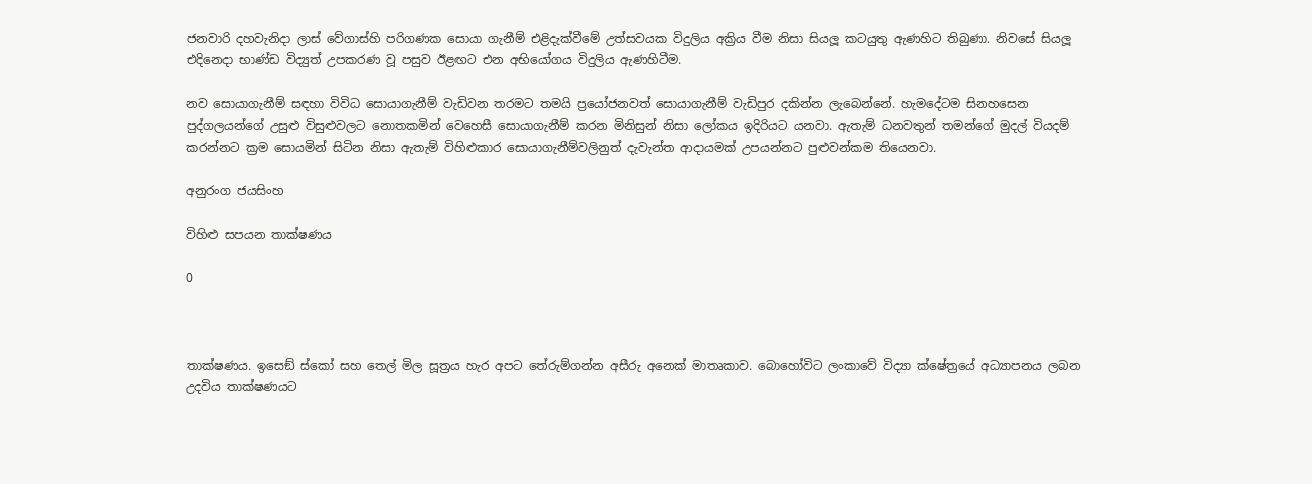ජනවාරි දහවැනිදා ලාස් වේගාස්හි පරිගණක සොයා ගැනීම් එළිදැක්වීමේ උත්සවයක විදුලිය අක්‍රිය වීම නිසා සියලූ‍ කටයුතු ඇණහිට තිබුණා. නිවසේ සියලූ එදිනෙදා භාණ්ඩ විද්‍යුත් උපකරණ වූ පසුව ඊළඟට එන අභියෝගය විදුලිය ඇණහිටීම.

නව සොයාගැනීම් සඳහා විවිධ සොයාගැනීම් වැඩිවන තරමට තමයි ප්‍රයෝජනවත් සොයාගැනීම් වැඩිපුර දකින්න ලැබෙන්නේ. හැමදේටම සිනහසෙන පුද්ගලයන්ගේ උසුළු විසුළුවලට නොතකමින් වෙහෙසී සොයාගැනීම් කරන මිනිසුන් නිසා ලෝකය ඉදිරියට යනවා. ඇතැම් ධනවතුන් තමන්ගේ මුදල් වියදම් කරන්නට ක්‍රම සොයමින් සිටින නිසා ඇතැම් විහිළුකාර සොයාගැනීම්වලිනුත් දැවැන්ත ආදායමක් උපයන්නට පුළුවන්කම තියෙනවා.

අනුරංග ජයසිංහ

විහිළු සපයන තාක්ෂණය

0



තාක්ෂණය. ඉසෙඞ් ස්කෝ සහ තෙල් මිල සූත්‍රය හැර අපට තේරුම්ගන්න අසීරු අනෙක් මාතෘකාව. බොහෝවිට ලංකාවේ විද්‍යා ක්ෂේත්‍රයේ අධ්‍යාපනය ලබන උදවිය තාක්ෂණයට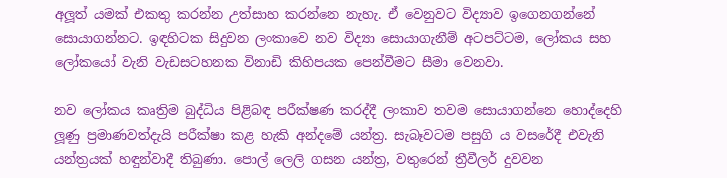අලූ‍ත් යමක් එකතු කරන්න උත්සාහ කරන්නෙ නැහැ. ඒ වෙනුවට විද්‍යාව ඉගෙනගන්නේ සොයාගන්නට. ඉඳහිටක සිදුවන ලංකාවෙ නව විද්‍යා සොයාගැනීම් අටපට්ටම, ලෝකය සහ ලෝකයෝ වැනි වැඩසටහනක විනාඩි කිහිපයක පෙන්වීමට සීමා වෙනවා.

නව ලෝකය කෘත්‍රිම බුද්ධිය පිළිබඳ පරීක්ෂණ කරද්දී ලංකාව තවම සොයාගන්නෙ හොද්දෙහි ලූ‍ණු ප්‍රමාණවත්දැයි පරීක්ෂා කළ හැකි අන්දමේ යන්ත්‍ර. සැබෑවටම පසුගි ය වසරේදී එවැනි යන්ත්‍රයක් හඳුන්වාදී තිබුණා. පොල් ලෙලි ගසන යන්ත්‍ර, වතුරෙන් ත්‍රීවීලර් දුවවන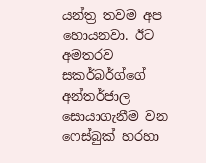යන්ත්‍ර තවම අප හොයනවා. ඊට අමතරව සකර්බර්ග්ගේ අන්තර්ජාල සොයාගැනීම වන ෆෙස්බුක් හරහා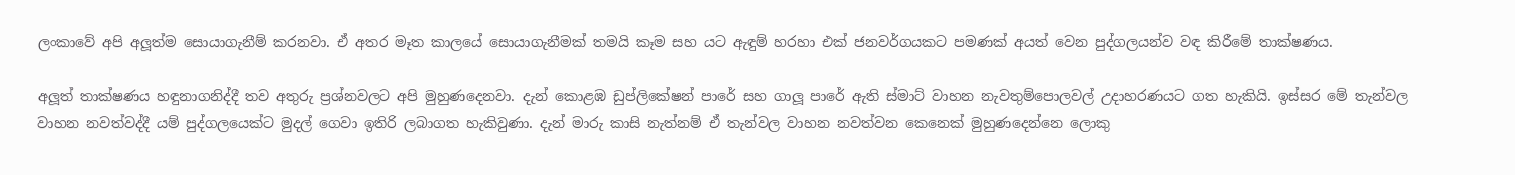ලංකාවේ අපි අලූ‍ත්ම සොයාගැනීම් කරනවා. ඒ අතර මෑත කාලයේ සොයාගැනීමක් තමයි කෑම සහ යට ඇඳුම් හරහා එක් ජනවර්ගයකට පමණක් අයත් වෙන පුද්ගලයන්ව වඳ කිරීමේ තාක්ෂණය.

අලූ‍ත් තාක්ෂණය හඳුනාගනිද්දී තව අතුරු ප්‍රශ්නවලට අපි මුහුණදෙනවා. දැන් කොළඹ ඩුප්ලිකේෂන් පාරේ සහ ගාලූ‍ පාරේ ඇති ස්මාට් වාහන නැවතුම්පොලවල් උදාහරණයට ගත හැකියි. ඉස්සර මේ තැන්වල වාහන නවත්වද්දී යම් පුද්ගලයෙක්ට මුදල් ගෙවා ඉතිරි ලබාගත හැකිවුණා. දැන් මාරු කාසි නැත්නම් ඒ තැන්වල වාහන නවත්වන කෙනෙක් මුහුණදෙන්නෙ ලොකු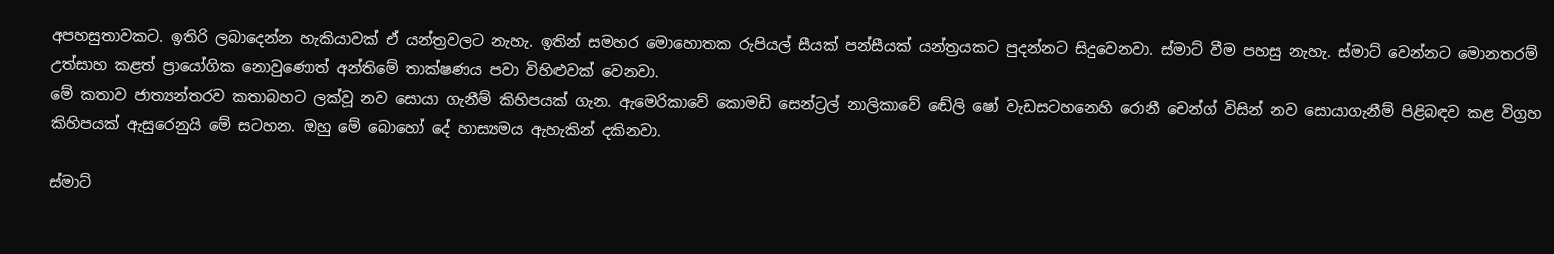අපහසුතාවකට. ඉතිරි ලබාදෙන්න හැකියාවක් ඒ යන්ත්‍රවලට නැහැ. ඉතින් සමහර මොහොතක රුපියල් සීයක් පන්සීයක් යන්ත්‍රයකට පුදන්නට සිදුවෙනවා. ස්මාට් වීම පහසු නැහැ. ස්මාට් වෙන්නට මොනතරම් උත්සාහ කළත් ප්‍රායෝගික නොවුණොත් අන්තිමේ තාක්ෂණය පවා විහිළුවක් වෙනවා.
මේ කතාව ජාත්‍යන්තරව කතාබහට ලක්වූ නව සොයා ගැනීම් කිහිපයක් ගැන. ඇමෙරිකාවේ කොමඩි සෙන්ට්‍රල් නාලිකාවේ ඬේලි ෂෝ වැඩසටහනෙහි රොනී චෙන්ග් විසින් නව සොයාගැනීම් පිළිබඳව කළ විග්‍රහ කිහිපයක් ඇසුරෙනුයි මේ සටහන. ඔහු මේ බොහෝ දේ හාස්‍යමය ඇහැකින් දකිනවා.

ස්මාට්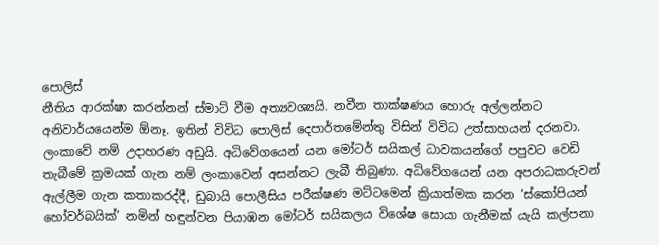පොලිස්
නීතිය ආරක්ෂා කරන්නන් ස්මාට් වීම අත්‍යවශ්‍යයි. නවීන තාක්ෂණය හොරු අල්ලන්නට අනිවාර්යයෙන්ම ඕනෑ. ඉතින් විවිධ පොලිස් දෙපාර්තමේන්තු විසින් විවිධ උත්සාහයන් දරනවා. ලංකාවේ නම් උදාහරණ අඩුයි. අධිවේගයෙන් යන මෝටර් සයිකල් ධාවකයන්ගේ පපුවට වෙඩි තැබීමේ ක්‍රමයක් ගැන නම් ලංකාවෙන් අසන්නට ලැබී තිබුණා. අධිවේගයෙන් යන අපරාධකරුවන් ඇල්ලීම ගැන කතාකරද්දී, ඩුබායි පොලීසිය පරීක්ෂණ මට්ටමෙන් ක්‍රියාත්මක කරන ‘ස්කෝපියන් හෝවර්බයික්’ නමින් හඳුන්වන පියාඹන මෝටර් සයිකලය විශේෂ සොයා ගැනීමක් යැයි කල්පනා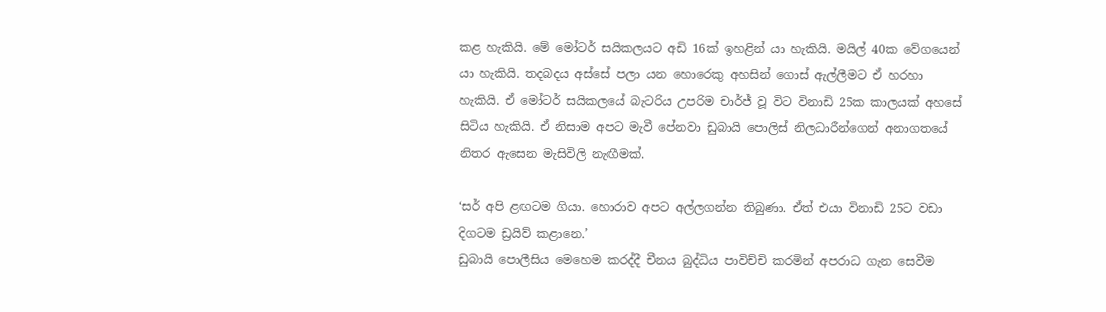කළ හැකියි. මේ මෝටර් සයිකලයට අඩි 16ක් ඉහළින් යා හැකියි. මයිල් 40ක වේගයෙන් යා හැකියි. තදබදය අස්සේ පලා යන හොරෙකු අහසින් ගොස් ඇල්ලීමට ඒ හරහා හැකියි. ඒ මෝටර් සයිකලයේ බැටරිය උපරිම චාර්ජ් වූ විට විනාඩි 25ක කාලයක් අහසේ සිටිය හැකියි. ඒ නිසාම අපට මැවී පේනවා ඩුබායි පොලිස් නිලධාරීන්ගෙන් අනාගතයේ නිතර ඇසෙන මැසිවිලි නැඟීමක්.

‘සර් අපි ළඟටම ගියා. හොරාව අපට අල්ලගන්න තිබුණා. ඒත් එයා විනාඩි 25ට වඩා දිගටම ඩ්‍රයිව් කළානෙ.’
ඩුබායි පොලීසිය මෙහෙම කරද්දී චීනය බුද්ධිය පාවිච්චි කරමින් අපරාධ ගැන සෙවීම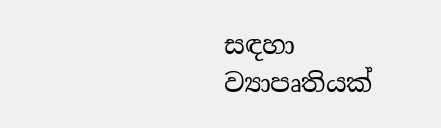සඳහා ව්‍යාපෘතියක්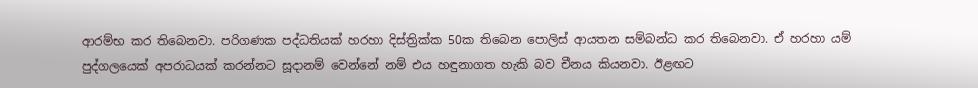ආරම්භ කර තිබෙනවා. පරිගණක පද්ධතියක් හරහා දිස්ත්‍රික්ක 50ක තිබෙන පොලිස් ආයතන සම්බන්ධ කර තිබෙනවා. ඒ හරහා යම් පුද්ගලයෙක් අපරාධයක් කරන්නට සූදානම් වෙන්නේ නම් එය හඳුනාගත හැකි බව චීනය කියනවා. ඊළඟට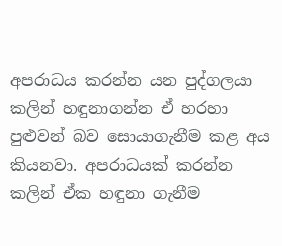අපරාධය කරන්න යන පුද්ගලයා කලින් හඳුනාගන්න ඒ හරහා පුළු‍වන් බව සොයාගැනීම කළ අය කියනවා. අපරාධයක් කරන්න කලින් ඒක හඳුනා ගැනීම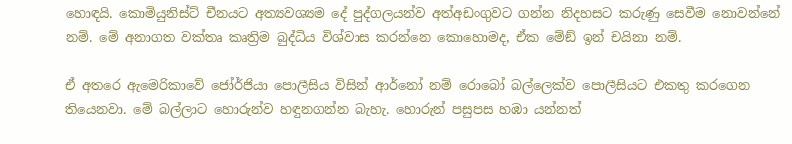හොඳයි. කොමියුනිස්ට් චීනයට අත්‍යවශ්‍යම දේ පුද්ගලයන්ව අත්අඩංගුවට ගන්න නිදහසට කරුණු සෙවීම නොවන්නේ නම්. මේ අනාගත වක්තෘ කෘත්‍රිම බුද්ධිය විශ්වාස කරන්නෙ කොහොමද, ඒක මේඞ් ඉන් චයිනා නම්.

ඒ අතරෙ ඇමෙරිකාවේ ජෝර්ජියා පොලීසිය විසින් ආර්නෝ නම් රොබෝ බල්ලෙක්ව පොලීසියට එකතු කරගෙන තියෙනවා. මේ බල්ලාට හොරුන්ව හඳුනගන්න බැහැ. හොරුන් පසුපස හඹා යන්නත්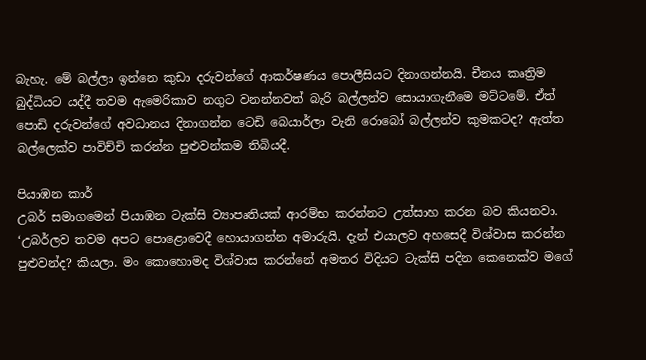බැහැ. මේ බල්ලා ඉන්නෙ කුඩා දරුවන්ගේ ආකර්ෂණය පොලීසියට දිනාගන්නයි. චීනය කෘත්‍රිම බුද්ධියට යද්දී තවම ඇමෙරිකාව නගුට වනන්නවත් බැරි බල්ලන්ව සොයාගැනීමෙ මට්ටමේ. ඒත් පොඩි දරුවන්ගේ අවධානය දිනාගන්න ටෙඩි බෙයාර්ලා වැනි රොබෝ බල්ලන්ව කුමකටද? ඇත්ත බල්ලෙක්ව පාවිච්චි කරන්න පුළුවන්කම තිබියදී.

පියාඹන කාර්
උබර් සමාගමෙන් පියාඹන ටැක්සි ව්‍යාපෘතියක් ආරම්භ කරන්නට උත්සාහ කරන බව කියනවා.
‘උබර්ලව තවම අපට පොළොවෙදී හොයාගන්න අමාරුයි. දැන් එයාලව අහසෙදී විශ්වාස කරන්න පුළුවන්ද? කියලා. මං කොහොමද විශ්වාස කරන්නේ අමතර විදියට ටැක්සි පදින කෙනෙක්ව මගේ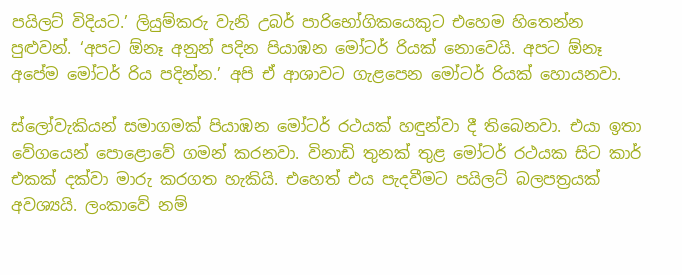පයිලට් විදියට.’ ලියුම්කරු වැනි උබර් පාරිභෝගිකයෙකුට එහෙම හිතෙන්න පුළුවන්. ‘අපට ඕනෑ අනුන් පදින පියාඹන මෝටර් රියක් නොවෙයි. අපට ඕනෑ අපේම මෝටර් රිය පදින්න.’ අපි ඒ ආශාවට ගැළපෙන මෝටර් රියක් හොයනවා.

ස්ලෝවැකියන් සමාගමක් පියාඹන මෝටර් රථයක් හඳුන්වා දී තිබෙනවා. එයා ඉතා වේගයෙන් පොළොවේ ගමන් කරනවා. විනාඩි තුනක් තුළ මෝටර් රථයක සිට කාර් එකක් දක්වා මාරු කරගත හැකියි. එහෙත් එය පැදවීමට පයිලට් බලපත්‍රයක් අවශ්‍යයි. ලංකාවේ නම්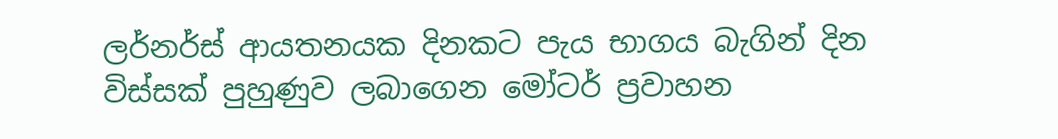ලර්නර්ස් ආයතනයක දිනකට පැය භාගය බැගින් දින විස්සක් පුහුණුව ලබාගෙන මෝටර් ප්‍රවාහන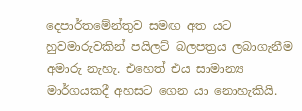දෙපාර්තමේන්තුව සමඟ අත යට හුවමාරුවකින් පයිලට් බලපත්‍රය ලබාගැනීම අමාරු නැහැ. එහෙත් එය සාමාන්‍ය මාර්ගයකදී අහසට ගෙන යා නොහැකියි.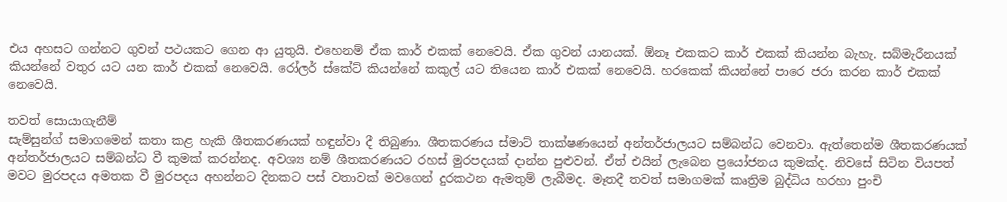එය අහසට ගන්නට ගුවන් පථයකට ගෙන ආ යුතුයි. එහෙනම් ඒක කාර් එකක් නෙවෙයි. ඒක ගුවන් යානයක්. ඕනෑ එකකට කාර් එකක් කියන්න බැහැ. සබ්මැරීනයක් කියන්නේ වතුර යට යන කාර් එකක් නෙවෙයි. රෝලර් ස්කේට් කියන්නේ කකුල් යට තියෙන කාර් එකක් නෙවෙයි. හරකෙක් කියන්නේ පාරෙ ජරා කරන කාර් එකක් නෙවෙයි.

තවත් සොයාගැනීම්
සැම්සුන්ග් සමාගමෙන් කතා කළ හැකි ශීතකරණයක් හඳුන්වා දී තිබුණා. ශීතකරණය ස්මාට් තාක්ෂණයෙන් අන්තර්ජාලයට සම්බන්ධ වෙනවා. ඇත්තෙන්ම ශීතකරණයක් අන්තර්ජාලයට සම්බන්ධ වී කුමක් කරන්නද. අවශ්‍ය නම් ශීතකරණයට රහස් මුරපදයක් දාන්න පුළුවන්. ඒත් එයින් ලැබෙන ප්‍රයෝජනය කුමක්ද. නිවසේ සිටින වියපත් මවට මුරපදය අමතක වී මුරපදය අහන්නට දිනකට පස් වතාවක් මවගෙන් දුරකථන ඇමතුම් ලැබීමද. මෑතදී තවත් සමාගමක් කෘත්‍රිම බුද්ධිය හරහා පුංචි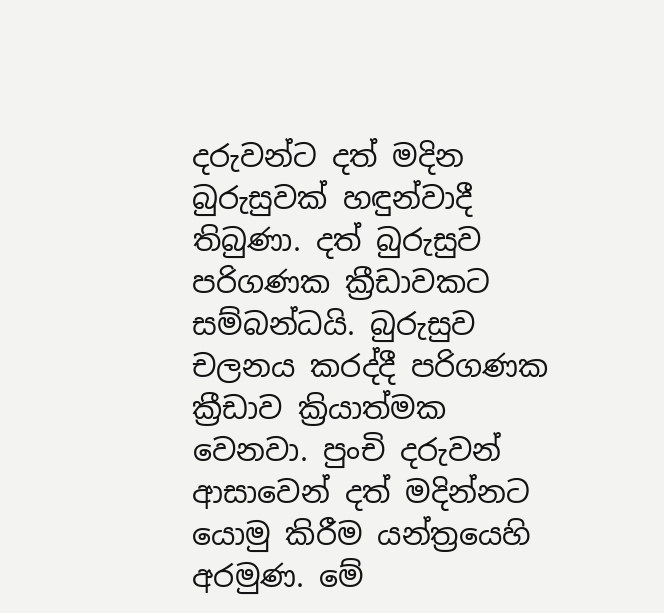දරුවන්ට දත් මදින බුරුසුවක් හඳුන්වාදී තිබුණා. දත් බුරුසුව පරිගණක ක්‍රීඩාවකට සම්බන්ධයි. බුරුසුව චලනය කරද්දී පරිගණක ක්‍රීඩාව ක්‍රියාත්මක වෙනවා. පුංචි දරුවන් ආසාවෙන් දත් මදින්නට යොමු කිරීම යන්ත්‍රයෙහි අරමුණ. මේ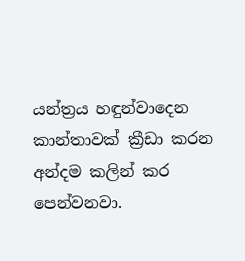යන්ත්‍රය හඳුන්වාදෙන කාන්තාවක් ක්‍රීඩා කරන අන්දම කලින් කර පෙන්වනවා.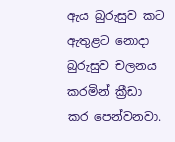ඇය බුරුසුව කට ඇතුළට නොදා බුරුසුව චලනය කරමින් ක්‍රීඩා කර පෙන්වනවා.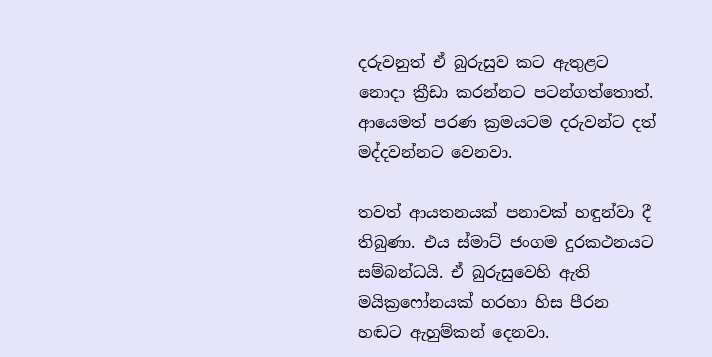දරුවනුත් ඒ බුරුසුව කට ඇතුළට නොදා ක්‍රීඩා කරන්නට පටන්ගත්තොත්. ආයෙමත් පරණ ක්‍රමයටම දරුවන්ට දත් මද්දවන්නට වෙනවා.

තවත් ආයතනයක් පනාවක් හඳුන්වා දී තිබුණා. එය ස්මාට් ජංගම දුරකථනයට සම්බන්ධයි. ඒ බුරුසුවෙහි ඇති මයික්‍රෆෝනයක් හරහා හිස පීරන හඬට ඇහුම්කන් දෙනවා.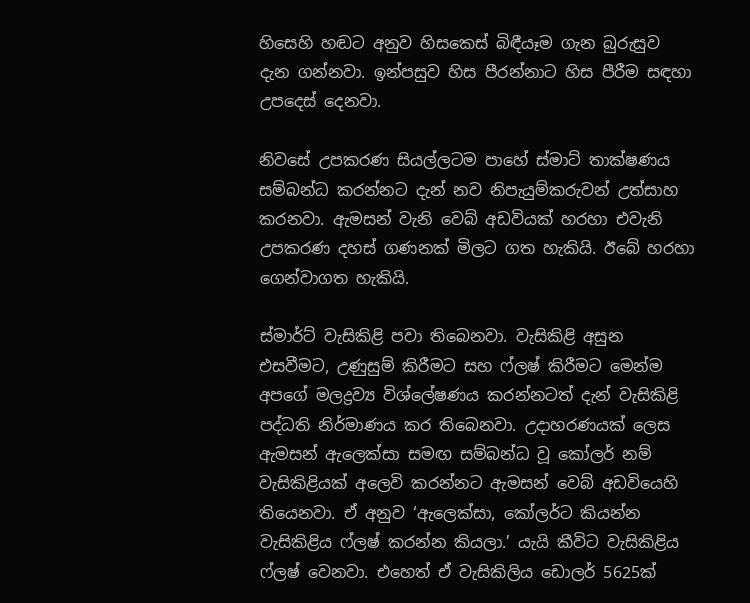හිසෙහි හඬට අනුව හිසකෙස් බිඳීයෑම ගැන බුරුසුව දැන ගන්නවා. ඉන්පසුව හිස පීරන්නාට හිස පීරීම සඳහා උපදෙස් දෙනවා.

නිවසේ උපකරණ සියල්ලටම පාහේ ස්මාට් තාක්ෂණය සම්බන්ධ කරන්නට දැන් නව නිපැයුම්කරුවන් උත්සාහ කරනවා. ඇමසන් වැනි වෙබ් අඩවියක් හරහා එවැනි උපකරණ දහස් ගණනක් මිලට ගත හැකියි. ඊබේ හරහා ගෙන්වාගත හැකියි.

ස්මාර්ට් වැසිකිළි පවා තිබෙනවා. වැසිකිළි අසුන එසවීමට, උණුසුම් කිරීමට සහ ෆ්ලෂ් කිරීමට මෙන්ම අපගේ මලද්‍රව්‍ය විශ්ලේෂණය කරන්නටත් දැන් වැසිකිළි පද්ධති නිර්මාණය කර තිබෙනවා. උදාහරණයක් ලෙස ඇමසන් ඇලෙක්සා සමඟ සම්බන්ධ වූ කෝලර් නම් වැසිකිළියක් අලෙවි කරන්නට ඇමසන් වෙබ් අඩවියෙහි තියෙනවා. ඒ අනුව ‘ඇලෙක්සා, කෝලර්ට කියන්න වැසිකිළිය ෆ්ලෂ් කරන්න කියලා.’ යැයි කීවිට වැසිකිළිය ෆ්ලෂ් වෙනවා. එහෙත් ඒ වැසිකිලිය ඩොලර් 5625ක්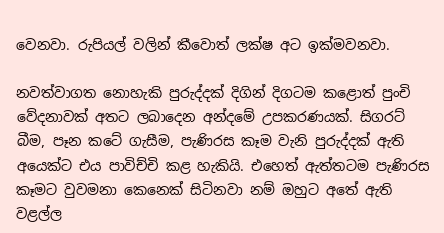වෙනවා. රුපියල් වලින් කීවොත් ලක්ෂ අට ඉක්මවනවා.

නවත්වාගත නොහැකි පුරුද්දක් දිගින් දිගටම කළොත් පුංචි වේදනාවක් අතට ලබාදෙන අන්දමේ උපකරණයක්. සිගරට් බීම, පෑන කටේ ගැසීම, පැණිරස කෑම වැනි පුරුද්දක් ඇති අයෙක්ට එය පාවිච්චි කළ හැකියි. එහෙත් ඇත්තටම පැණිරස කෑමට වුවමනා කෙනෙක් සිටිනවා නම් ඔහුට අතේ ඇති වළල්ල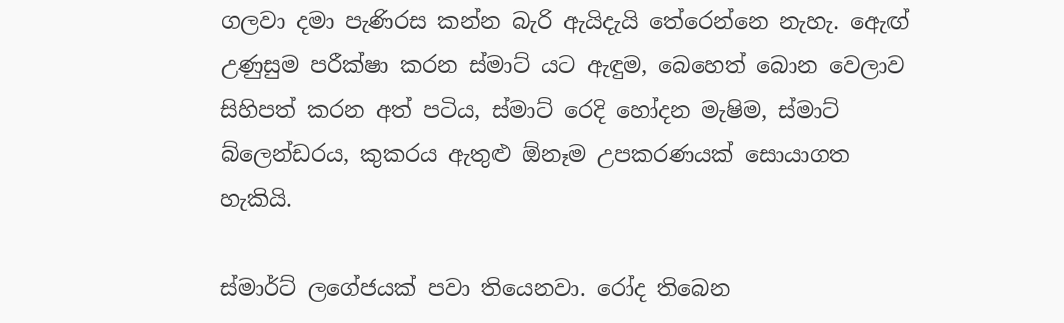ගලවා දමා පැණිරස කන්න බැරි ඇයිදැයි තේරෙන්නෙ නැහැ. ඇෙඟ් උණුසුම පරීක්ෂා කරන ස්මාට් යට ඇඳුම, බෙහෙත් බොන වෙලාව සිහිපත් කරන අත් පටිය, ස්මාට් රෙදි හෝදන මැෂිම, ස්මාට් බ්ලෙන්ඩරය, කුකරය ඇතුළු ඕනෑම උපකරණයක් සොයාගත හැකියි.

ස්මාර්ට් ලගේජයක් පවා තියෙනවා. රෝද තිබෙන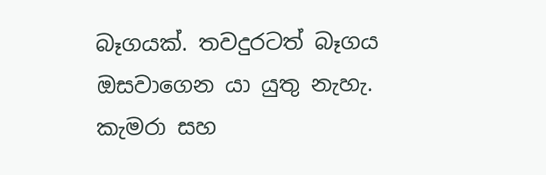බෑගයක්. තවදුරටත් බෑගය ඔසවාගෙන යා යුතු නැහැ. කැමරා සහ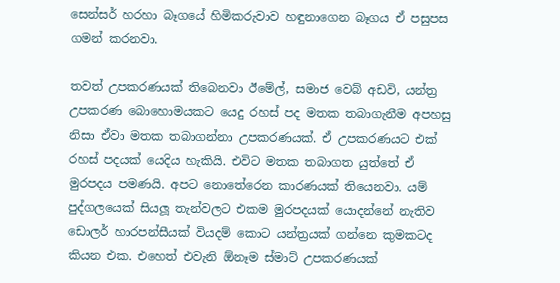සෙන්සර් හරහා බෑගයේ හිමිකරුවාව හඳුනාගෙන බෑගය ඒ පසුපස ගමන් කරනවා.

තවත් උපකරණයක් තිබෙනවා ඊමේල්, සමාජ වෙබ් අඩවි, යන්ත්‍ර උපකරණ බොහොමයකට යෙදු රහස් පද මතක තබාගැනීම අපහසු නිසා ඒවා මතක තබාගන්නා උපකරණයක්. ඒ උපකරණයට එක් රහස් පදයක් යෙදිය හැකියි. එවිට මතක තබාගත යුත්තේ ඒ මුරපදය පමණයි. අපට නොතේරෙන කාරණයක් තියෙනවා. යම් පුද්ගලයෙක් සියලූ‍ තැන්වලට එකම මුරපදයක් යොදන්නේ නැතිව ඩොලර් හාරපන්සීයක් වියදම් කොට යන්ත්‍රයක් ගන්නෙ කුමකටද කියන එක. එහෙත් එවැනි ඕනෑම ස්මාට් උපකරණයක්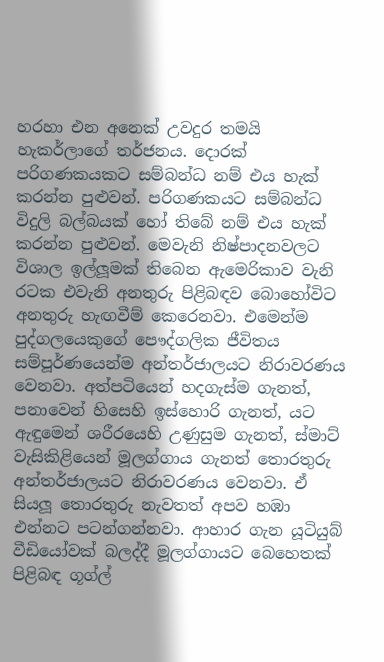හරහා එන අනෙක් උවදුර තමයි හැකර්ලාගේ තර්ජනය. දොරක් පරිගණකයකට සම්බන්ධ නම් එය හැක් කරන්න පුළුවන්. පරිගණකයට සම්බන්ධ විදුලි බල්බයක් හෝ තිබේ නම් එය හැක් කරන්න පුළුවන්. මෙවැනි නිෂ්පාදනවලට විශාල ඉල්ලූ‍මක් තිබෙන ඇමෙරිකාව වැනි රටක එවැනි අනතුරු පිළිබඳව බොහෝවිට අනතුරු හැඟවීම් කෙරෙනවා. එමෙන්ම පුද්ගලයෙකුගේ පෞද්ගලික ජීවිතය සම්පූර්ණයෙන්ම අන්තර්ජාලයට නිරාවරණය වෙනවා. අත්පටියෙන් හදගැස්ම ගැනත්, පනාවෙන් හිසෙහි ඉස්හොරි ගැනත්, යට ඇඳුමෙන් ශරීරයෙහි උණුසුම ගැනත්, ස්මාට් වැසිකිළියෙන් මූලග්ගාය ගැනත් තොරතුරු අන්තර්ජාලයට නිරාවරණය වෙනවා. ඒ සියලූ‍ තොරතුරු නැවතත් අපව හඹා එන්නට පටන්ගන්නවා. ආහාර ගැන යූටියුබ් වීඩියෝවක් බලද්දී මූලග්ගායට බෙහෙතක් පිළිබඳ ගූග්ල්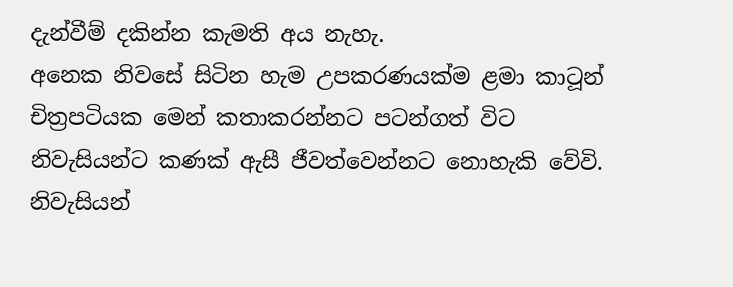දැන්වීම් දකින්න කැමති අය නැහැ.
අනෙක නිවසේ සිටින හැම උපකරණයක්ම ළමා කාටූන් චිත්‍රපටියක මෙන් කතාකරන්නට පටන්ගත් විට නිවැසියන්ට කණක් ඇසී ජීවත්වෙන්නට නොහැකි වේවි. නිවැසියන්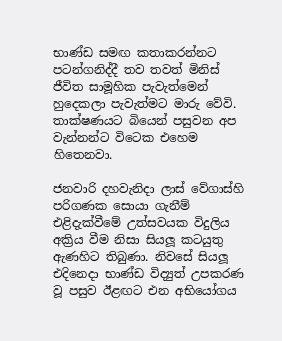භාණ්ඩ සමඟ කතාකරන්නට පටන්ගනිද්දී තව තවත් මිනිස් ජීවිත සාමූහික පැවැත්මෙන් හුදෙකලා පැවැත්මට මාරු වේවි. තාක්ෂණයට බියෙන් පසුවන අප වැන්නන්ට විටෙක එහෙම හිතෙනවා.

ජනවාරි දහවැනිදා ලාස් වේගාස්හි පරිගණක සොයා ගැනීම් එළිදැක්වීමේ උත්සවයක විදුලිය අක්‍රිය වීම නිසා සියලූ‍ කටයුතු ඇණහිට තිබුණා. නිවසේ සියලූ එදිනෙදා භාණ්ඩ විද්‍යුත් උපකරණ වූ පසුව ඊළඟට එන අභියෝගය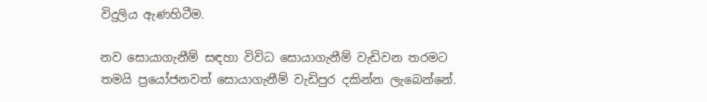විදුලිය ඇණහිටීම.

නව සොයාගැනීම් සඳහා විවිධ සොයාගැනීම් වැඩිවන තරමට තමයි ප්‍රයෝජනවත් සොයාගැනීම් වැඩිපුර දකින්න ලැබෙන්නේ.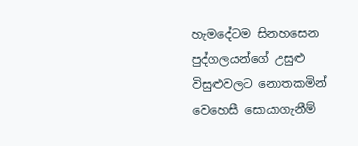හැමදේටම සිනහසෙන පුද්ගලයන්ගේ උසුළු විසුළුවලට නොතකමින් වෙහෙසී සොයාගැනීම්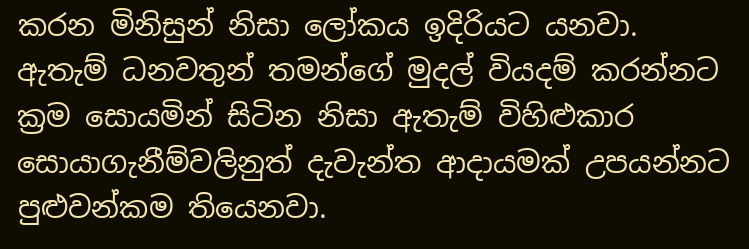කරන මිනිසුන් නිසා ලෝකය ඉදිරියට යනවා. ඇතැම් ධනවතුන් තමන්ගේ මුදල් වියදම් කරන්නට ක්‍රම සොයමින් සිටින නිසා ඇතැම් විහිළුකාර සොයාගැනීම්වලිනුත් දැවැන්ත ආදායමක් උපයන්නට පුළුවන්කම තියෙනවා.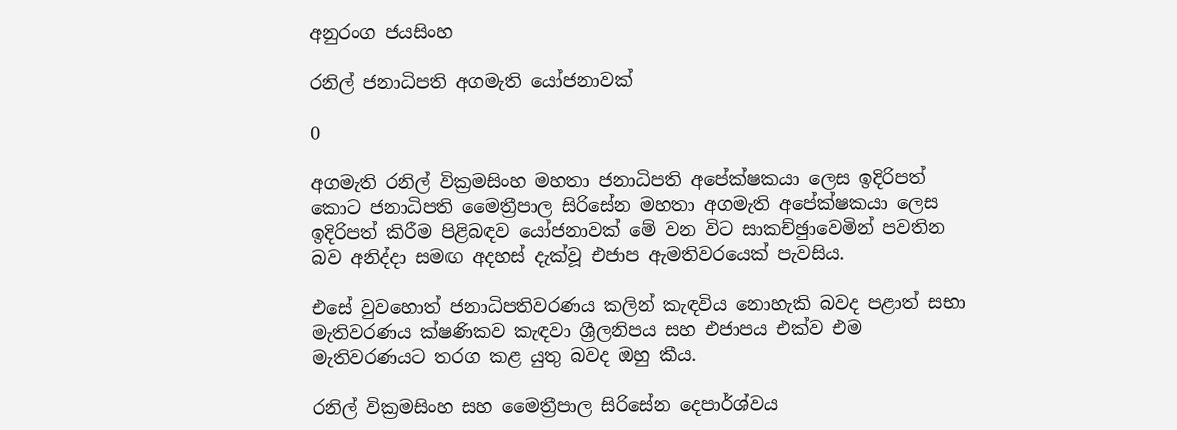අනුරංග ජයසිංහ

රනිල් ජනාධිපති අගමැති යෝජනාවක්

0

අගමැති රනිල් වික්‍රමසිංහ මහතා ජනාධිපති අපේක්ෂකයා ලෙස ඉදිරිපත් කොට ජනාධිපති මෛත්‍රීපාල සිරිසේන මහතා අගමැති අපේක්ෂකයා ලෙස ඉදිරිපත් කිරීම පිළිබඳව යෝජනාවක් මේ වන විට සාකච්ඡුාවෙමින් පවතින බව අනිද්දා සමඟ අදහස් දැක්වූ එජාප ඇමතිවරයෙක් පැවසිය.

එසේ වුවහොත් ජනාධිපතිවරණය කලින් කැඳවිය නොහැකි බවද පළාත් සභා මැතිවරණය ක්ෂණිකව කැඳවා ශ්‍රීලනිපය සහ එජාපය එක්ව එම මැතිවරණයට තරග කළ යුතු බවද ඔහු කීය.

රනිල් වික්‍රමසිංහ සහ මෛත්‍රීපාල සිරිසේන දෙපාර්ශ්වය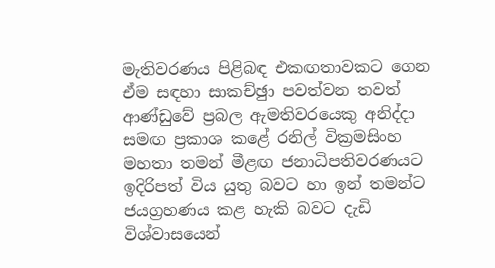මැතිවරණය පිළිබඳ එකඟතාවකට ගෙන ඒම සඳහා සාකච්ඡුා පවත්වන තවත් ආණ්ඩුවේ ප්‍රබල ඇමතිවරයෙකු අනිද්දා සමඟ ප්‍රකාශ කළේ රනිල් වික්‍රමසිංහ මහතා තමන් මීළඟ ජනාධිපතිවරණයට ඉදිරිපත් විය යුතු බවට හා ඉන් තමන්ට ජයග්‍රහණය කළ හැකි බවට දැඩි විශ්වාසයෙන්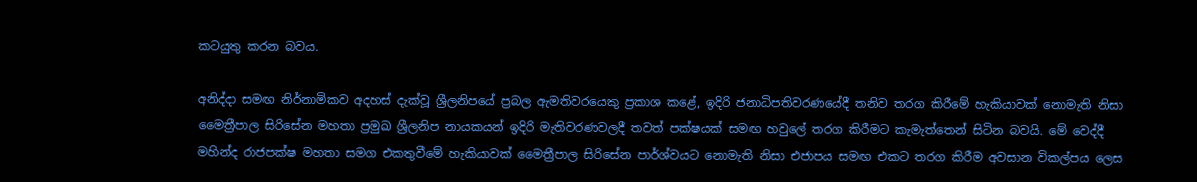කටයුතු කරන බවය.

අනිද්දා සමඟ නිර්නාමිකව අදහස් දැක්වූ ශ්‍රීලනිපයේ ප්‍රබල ඇමතිවරයෙකු ප්‍රකාශ කළේ, ඉදිරි ජනාධිපතිවරණයේදී තනිව තරග කිරීමේ හැකියාවක් නොමැති නිසා මෛත්‍රීපාල සිරිසේන මහතා ප්‍රමුඛ ශ්‍රීලනිප නායකයන් ඉදිරි මැතිවරණවලදී තවත් පක්ෂයක් සමඟ හවුලේ තරග කිරීමට කැමැත්තෙන් සිටින බවයි. මේ වෙද්දී මහින්ද රාජපක්ෂ මහතා සමග එකතුවීමේ හැකියාවක් මෛත්‍රීපාල සිරිසේන පාර්ශ්වයට නොමැති නිසා එජාපය සමඟ එකට තරග කිරීම අවසාන විකල්පය ලෙස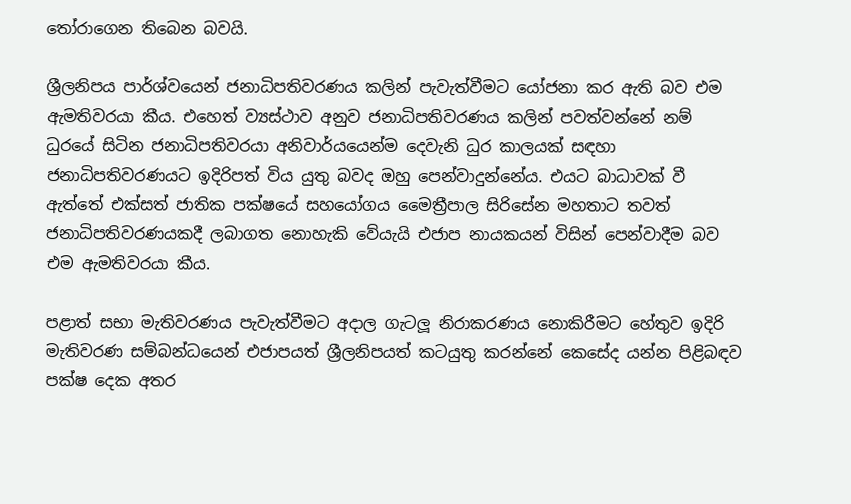තෝරාගෙන තිබෙන බවයි.

ශ්‍රීලනිපය පාර්ශ්වයෙන් ජනාධිපතිවරණය කලින් පැවැත්වීමට යෝජනා කර ඇති බව එම ඇමතිවරයා කීය. එහෙත් ව්‍යස්ථාව අනුව ජනාධිපතිවරණය කලින් පවත්වන්නේ නම් ධුරයේ සිටින ජනාධිපතිවරයා අනිවාර්යයෙන්ම දෙවැනි ධුර කාලයක් සඳහා ජනාධිපතිවරණයට ඉදිරිපත් විය යුතු බවද ඔහු පෙන්වාදුන්නේය. එයට බාධාවක් වී ඇත්තේ එක්සත් ජාතික පක්ෂයේ සහයෝගය මෛත්‍රීපාල සිරිසේන මහතාට තවත් ජනාධිපතිවරණයකදී ලබාගත නොහැකි වේයැයි එජාප නායකයන් විසින් පෙන්වාදීම බව එම ඇමතිවරයා කීය.

පළාත් සභා මැතිවරණය පැවැත්වීමට අදාල ගැටලූ‍ නිරාකරණය නොකිරීමට හේතුව ඉදිරි මැතිවරණ සම්බන්ධයෙන් එජාපයත් ශ්‍රීලනිපයත් කටයුතු කරන්නේ කෙසේද යන්න පිළිබඳව පක්ෂ දෙක අතර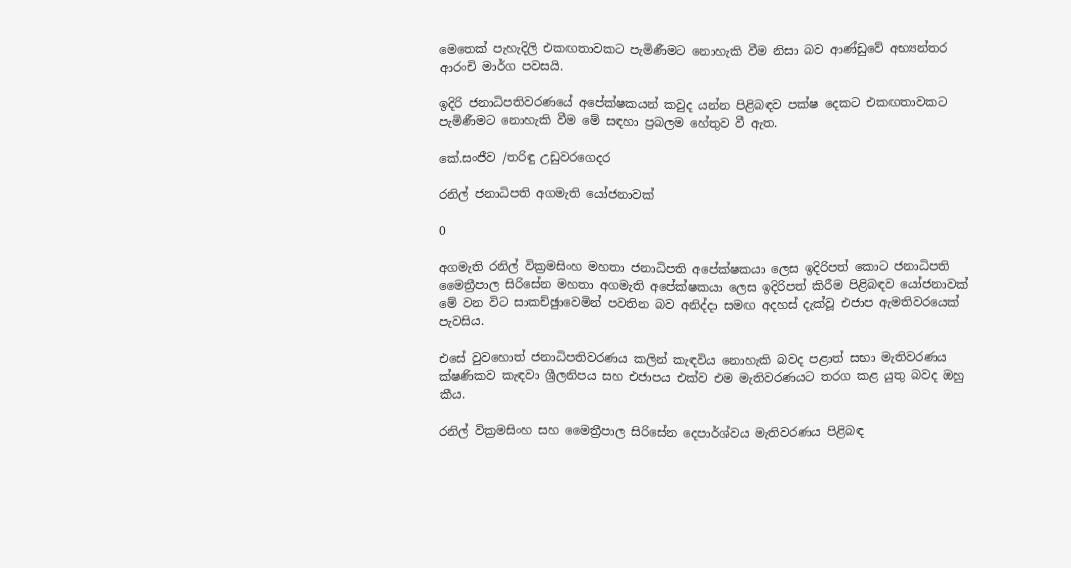මෙතෙක් පැහැදිලි එකඟතාවකට පැමිණීමට නොහැකි වීම නිසා බව ආණ්ඩුවේ අභ්‍යන්තර ආරංචි මාර්ග පවසයි.

ඉදිරි ජනාධිපතිවරණයේ අපේක්ෂකයන් කවුද යන්න පිළිබඳව පක්ෂ දෙකට එකඟතාවකට පැමිණීමට නොහැකි වීම මේ සඳහා ප්‍රබලම හේතුව වී ඇත.

කේ.සංජීව /තරිඳු උඩුවරගෙදර

රනිල් ජනාධිපති අගමැති යෝජනාවක්

0

අගමැති රනිල් වික්‍රමසිංහ මහතා ජනාධිපති අපේක්ෂකයා ලෙස ඉදිරිපත් කොට ජනාධිපති මෛත්‍රීපාල සිරිසේන මහතා අගමැති අපේක්ෂකයා ලෙස ඉදිරිපත් කිරීම පිළිබඳව යෝජනාවක් මේ වන විට සාකච්ඡුාවෙමින් පවතින බව අනිද්දා සමඟ අදහස් දැක්වූ එජාප ඇමතිවරයෙක් පැවසිය.

එසේ වුවහොත් ජනාධිපතිවරණය කලින් කැඳවිය නොහැකි බවද පළාත් සභා මැතිවරණය ක්ෂණිකව කැඳවා ශ්‍රීලනිපය සහ එජාපය එක්ව එම මැතිවරණයට තරග කළ යුතු බවද ඔහු කීය.

රනිල් වික්‍රමසිංහ සහ මෛත්‍රීපාල සිරිසේන දෙපාර්ශ්වය මැතිවරණය පිළිබඳ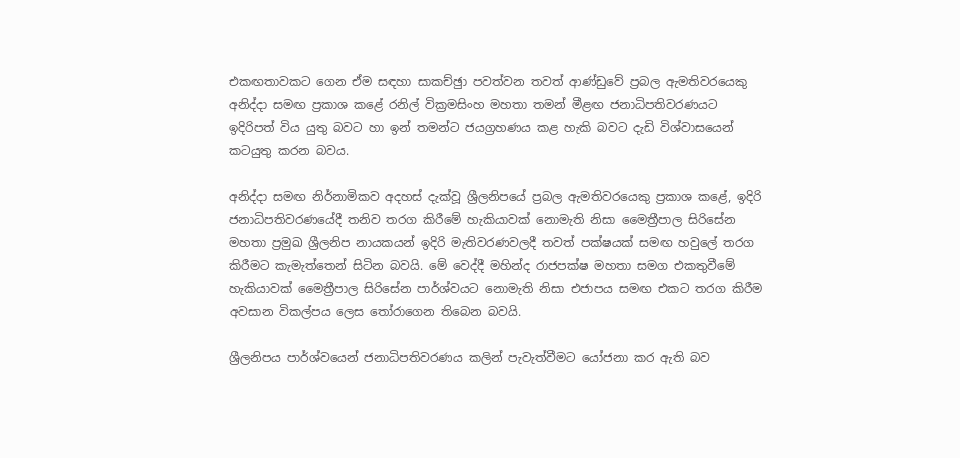එකඟතාවකට ගෙන ඒම සඳහා සාකච්ඡුා පවත්වන තවත් ආණ්ඩුවේ ප්‍රබල ඇමතිවරයෙකු අනිද්දා සමඟ ප්‍රකාශ කළේ රනිල් වික්‍රමසිංහ මහතා තමන් මීළඟ ජනාධිපතිවරණයට ඉදිරිපත් විය යුතු බවට හා ඉන් තමන්ට ජයග්‍රහණය කළ හැකි බවට දැඩි විශ්වාසයෙන් කටයුතු කරන බවය.

අනිද්දා සමඟ නිර්නාමිකව අදහස් දැක්වූ ශ්‍රීලනිපයේ ප්‍රබල ඇමතිවරයෙකු ප්‍රකාශ කළේ, ඉදිරි ජනාධිපතිවරණයේදී තනිව තරග කිරීමේ හැකියාවක් නොමැති නිසා මෛත්‍රීපාල සිරිසේන මහතා ප්‍රමුඛ ශ්‍රීලනිප නායකයන් ඉදිරි මැතිවරණවලදී තවත් පක්ෂයක් සමඟ හවුලේ තරග කිරීමට කැමැත්තෙන් සිටින බවයි. මේ වෙද්දී මහින්ද රාජපක්ෂ මහතා සමග එකතුවීමේ හැකියාවක් මෛත්‍රීපාල සිරිසේන පාර්ශ්වයට නොමැති නිසා එජාපය සමඟ එකට තරග කිරීම අවසාන විකල්පය ලෙස තෝරාගෙන තිබෙන බවයි.

ශ්‍රීලනිපය පාර්ශ්වයෙන් ජනාධිපතිවරණය කලින් පැවැත්වීමට යෝජනා කර ඇති බව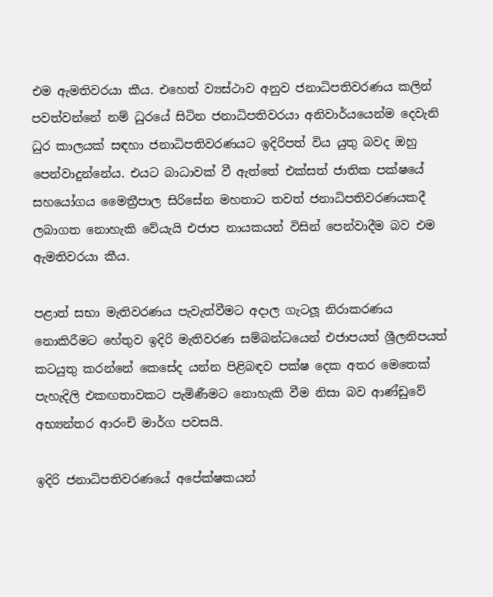එම ඇමතිවරයා කීය. එහෙත් ව්‍යස්ථාව අනුව ජනාධිපතිවරණය කලින් පවත්වන්නේ නම් ධුරයේ සිටින ජනාධිපතිවරයා අනිවාර්යයෙන්ම දෙවැනි ධුර කාලයක් සඳහා ජනාධිපතිවරණයට ඉදිරිපත් විය යුතු බවද ඔහු පෙන්වාදුන්නේය. එයට බාධාවක් වී ඇත්තේ එක්සත් ජාතික පක්ෂයේ සහයෝගය මෛත්‍රීපාල සිරිසේන මහතාට තවත් ජනාධිපතිවරණයකදී ලබාගත නොහැකි වේයැයි එජාප නායකයන් විසින් පෙන්වාදීම බව එම ඇමතිවරයා කීය.

පළාත් සභා මැතිවරණය පැවැත්වීමට අදාල ගැටලූ‍ නිරාකරණය නොකිරීමට හේතුව ඉදිරි මැතිවරණ සම්බන්ධයෙන් එජාපයත් ශ්‍රීලනිපයත් කටයුතු කරන්නේ කෙසේද යන්න පිළිබඳව පක්ෂ දෙක අතර මෙතෙක් පැහැදිලි එකඟතාවකට පැමිණීමට නොහැකි වීම නිසා බව ආණ්ඩුවේ අභ්‍යන්තර ආරංචි මාර්ග පවසයි.

ඉදිරි ජනාධිපතිවරණයේ අපේක්ෂකයන්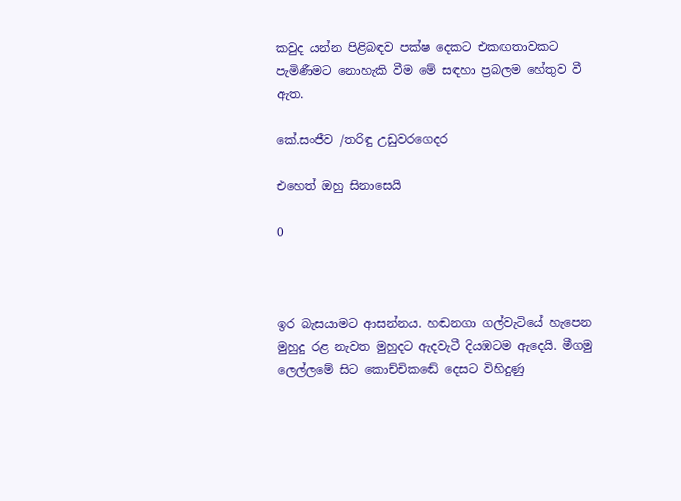කවුද යන්න පිළිබඳව පක්ෂ දෙකට එකඟතාවකට පැමිණීමට නොහැකි වීම මේ සඳහා ප්‍රබලම හේතුව වී ඇත.

කේ.සංජීව /තරිඳු උඩුවරගෙදර

එහෙත් ඔහු සිනාසෙයි

0



ඉර බැසයාමට ආසන්නය. හඬනගා ගල්වැටියේ හැපෙන මුහුදු රළ නැවත මුහුදට ඇදවැටී දියඹටම ඇදෙයි. මීගමු ලෙල්ලමේ සිට කොච්චිකඬේ දෙසට විහිදුණු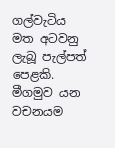ගල්වැටිය මත අටවනු ලැබූ පැල්පත් පෙළකි. මීගමුව යන වචනයම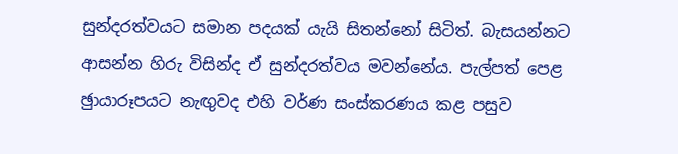සුන්දරත්වයට සමාන පදයක් යැයි සිතන්නෝ සිටිත්. බැසයන්නට ආසන්න හිරු විසින්ද ඒ සුන්දරත්වය මවන්නේය. පැල්පත් පෙළ ඡුායාරූපයට නැඟු‍වද එහි වර්ණ සංස්කරණය කළ පසුව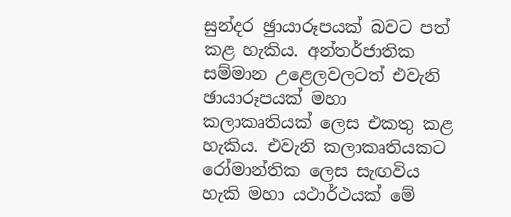සුන්දර ඡුායාරූපයක් බවට පත් කළ හැකිය. අන්තර්ජාතික සම්මාන උළෙලවලටත් එවැනි ඡායාරූපයක් මහා කලාකෘතියක් ලෙස එකතු කළ හැකිය. එවැනි කලාකෘතියකට රෝමාන්තික ලෙස සැඟවිය හැකි මහා යථාර්ථයක් මේ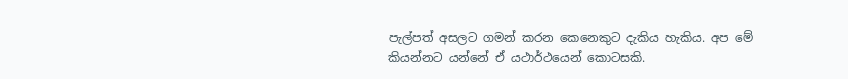පැල්පත් අසලට ගමන් කරන කෙනෙකුට දැකිය හැකිය. අප මේ කියන්නට යන්නේ ඒ යථාර්ථයෙන් කොටසකි.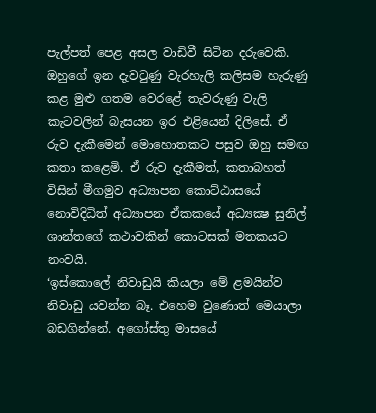පැල්පත් පෙළ අසල වාඩිවී සිටින දරුවෙකි. ඔහුගේ ඉන දැවටුණු වැරහැලි කලිසම හැරුණු කළ මුළු ගතම වෙරළේ තැවරුණු වැලි කැටවලින් බැසයන ඉර එළියෙන් දිලිසේ. ඒ රුව දැකීමෙන් මොහොතකට පසුව ඔහු සමඟ කතා කළෙමි. ඒ රුව දැකීමත්, කතාබහත් විසින් මීගමුව අධ්‍යාපන කොට්ඨාසයේ නොවිදිධිත් අධ්‍යාපන ඒකකයේ අධ්‍යක්‍ෂ සුනිල් ශාන්තගේ කථාවකින් කොටසක් මතකයට නංවයි.
‘ඉස්කොලේ නිවාඩුයි කියලා මේ ළමයින්ව නිවාඩු යවන්න බෑ. එහෙම වුණොත් මෙයාලා බඩගින්නේ. අගෝස්තු මාසයේ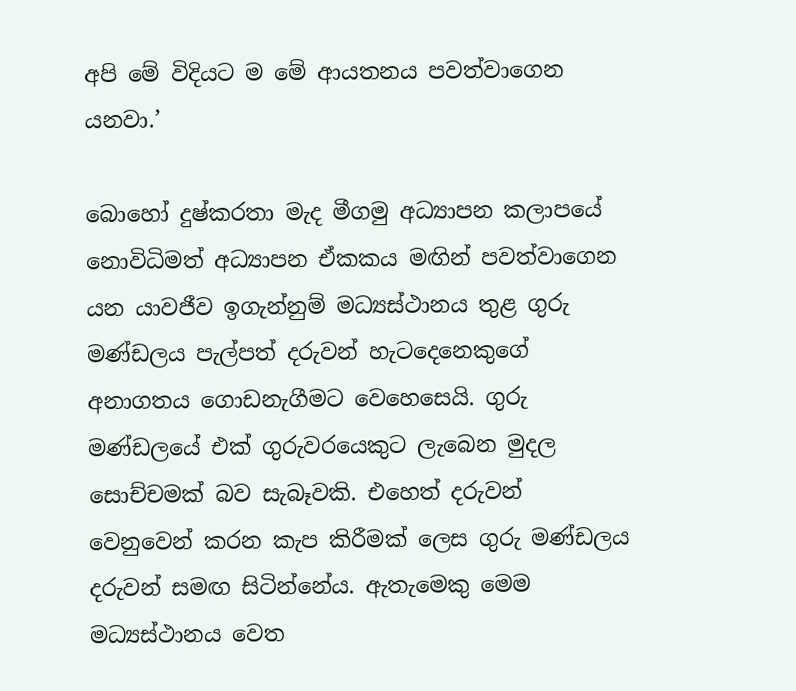අපි මේ විදියට ම මේ ආයතනය පවත්වාගෙන යනවා.’

බොහෝ දුෂ්කරතා මැද මීගමු අධ්‍යාපන කලාපයේ නොවිධිමත් අධ්‍යාපන ඒකකය මඟින් පවත්වාගෙන යන යාවජීව ඉගැන්නුම් මධ්‍යස්ථානය තුළ ගුරු මණ්ඩලය පැල්පත් දරුවන් හැටදෙනෙකුගේ අනාගතය ගොඩනැගීමට වෙහෙසෙයි. ගුරු මණ්ඩලයේ එක් ගුරුවරයෙකුට ලැබෙන මුදල සොච්චමක් බව සැබෑවකි. එහෙත් දරුවන් වෙනුවෙන් කරන කැප කිරීමක් ලෙස ගුරු මණ්ඩලය දරුවන් සමඟ සිටින්නේය. ඇතැමෙකු මෙම මධ්‍යස්ථානය වෙත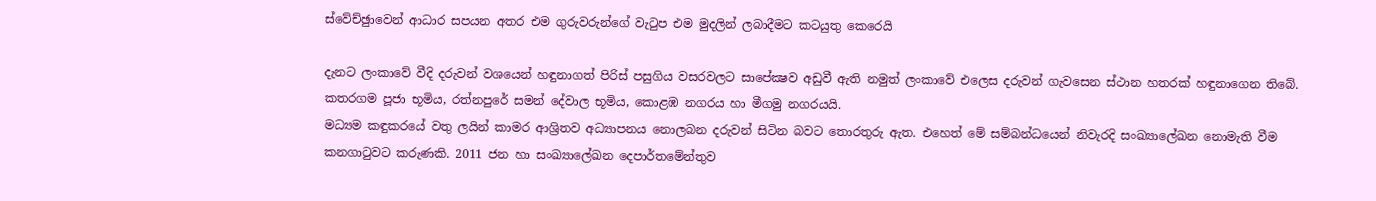ස්වේච්ඡුාවෙන් ආධාර සපයන අතර එම ගුරුවරුන්ගේ වැටුප එම මුදලින් ලබාදීමට කටයුතු කෙරෙයි

දැනට ලංකාවේ වීදි දරුවන් වශයෙන් හඳුනාගත් පිරිස් පසුගිය වසරවලට සාපේක්‍ෂව අඩුවී ඇති නමුත් ලංකාවේ එලෙස දරුවන් ගැවසෙන ස්ථාන හතරක් හඳුනාගෙන තිබේ. කතරගම පූජා භූමිය, රත්නපුරේ සමන් දේවාල භූමිය, කොළඹ නගරය හා මීගමු නගරයයි.
මධ්‍යම කඳුකරයේ වතු ලයින් කාමර ආශ්‍රිතව අධ්‍යාපනය නොලබන දරුවන් සිටින බවට තොරතුරු ඇත. එහෙත් මේ සම්බන්ධයෙන් නිවැරදි සංඛ්‍යාලේඛන නොමැති වීම කනගාටුවට කරුණකි. 2011 ජන හා සංඛ්‍යාලේඛන දෙපාර්තමේන්තුව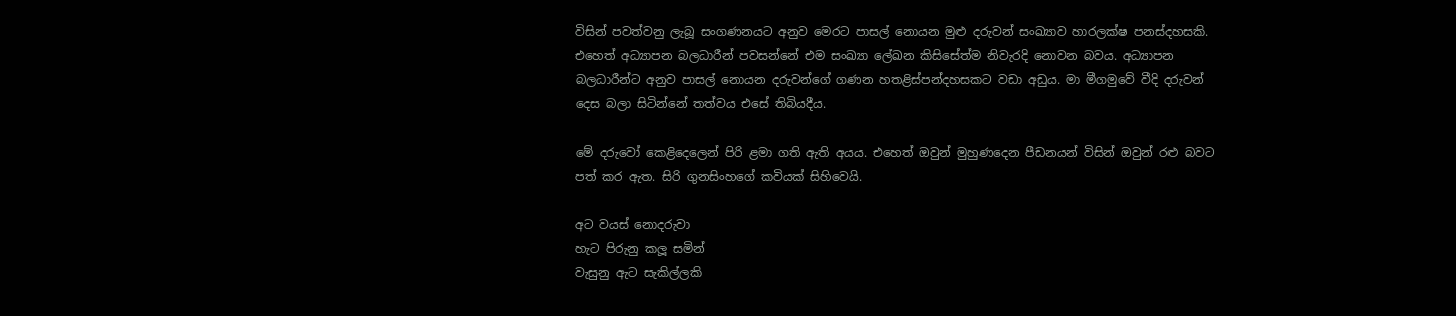විසින් පවත්වනු ලැබූ සංගණනයට අනුව මෙරට පාසල් නොයන මුළු දරුවන් සංඛ්‍යාව හාරලක්ෂ පනස්දහසකි. එහෙත් අධ්‍යාපන බලධාරීන් පවසන්නේ එම සංඛ්‍යා ලේඛන කිසිසේත්ම නිවැරදි නොවන බවය. අධ්‍යාපන බලධාරීන්ට අනුව පාසල් නොයන දරුවන්ගේ ගණන හතළිස්පන්දහසකට වඩා අඩුය. මා මීගමුවේ වීදි දරුවන් දෙස බලා සිටින්නේ තත්වය එසේ තිබියදීය.

මේ දරුවෝ කෙළිදෙලෙන් පිරි ළමා ගති ඇති අයය. එහෙත් ඔවුන් මුහුණදෙන පීඩනයන් විසින් ඔවුන් රළු බවට පත් කර ඇත. සිරි ගුනසිංහගේ කවියක් සිහිවෙයි.

අට වයස් නොදරුවා
හැට පිරුනු කලූ‍ සමින්
වැසුනු ඇට සැකිල්ලකි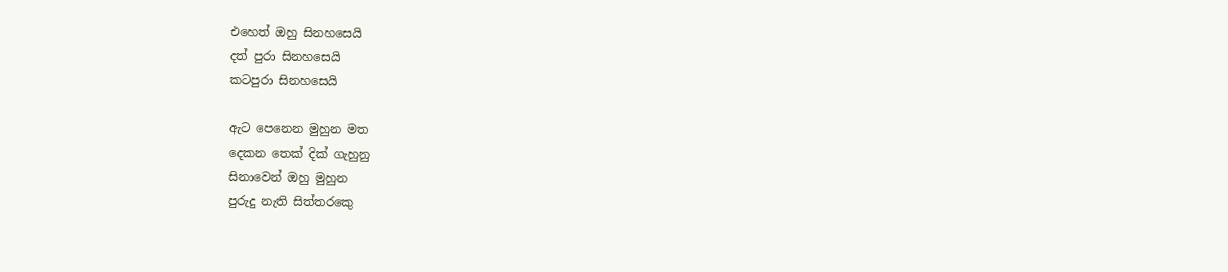එහෙත් ඔහු සිනහසෙයි
දත් පුරා සිනහසෙයි
කටපුරා සිනහසෙයි

ඇට පෙනෙන මුහුන මත
දෙකන තෙක් දික් ගැහුනු
සිනාවෙන් ඔහු මුහුන
පුරුදු නැති සිත්තරකෙු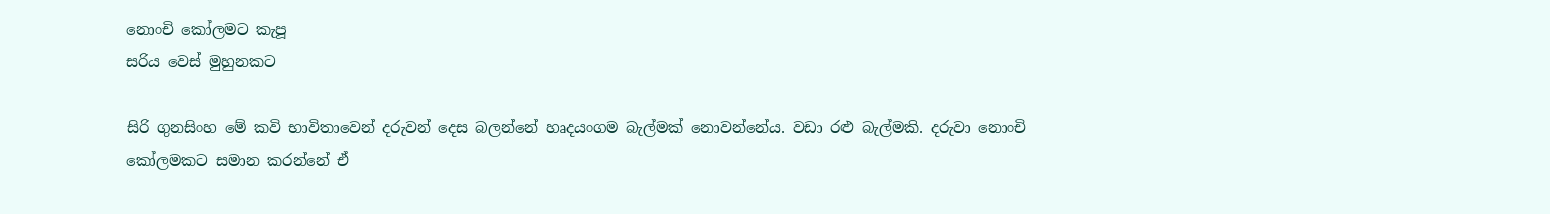නොංචි කෝලමට කැපූ
සරිය වෙස් මුහුනකට

සිරි ගුනසිංහ මේ කවි භාවිතාවෙන් දරුවන් දෙස බලන්නේ හෘදයංගම බැල්මක් නොවන්නේය. වඩා රළු බැල්මකි. දරුවා නොංචි කෝලමකට සමාන කරන්නේ ඒ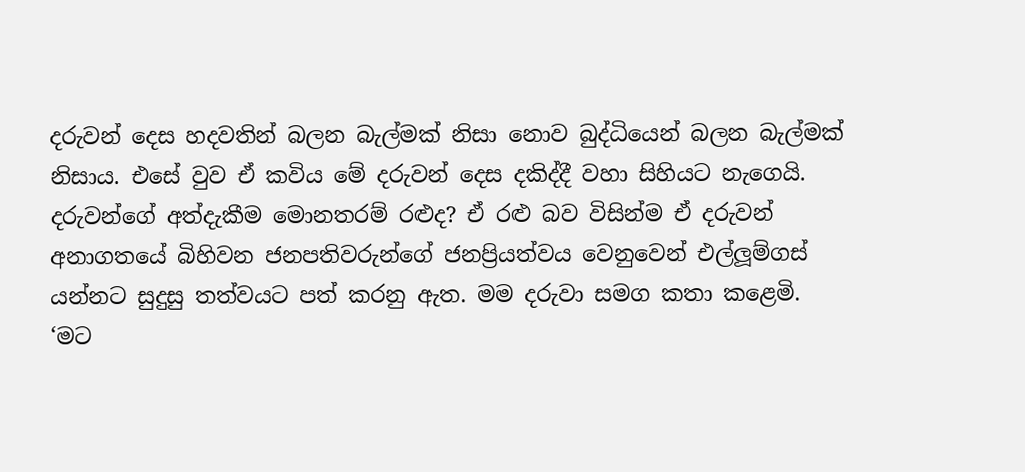දරුවන් දෙස හදවතින් බලන බැල්මක් නිසා නොව බුද්ධියෙන් බලන බැල්මක් නිසාය. එසේ වුව ඒ කවිය මේ දරුවන් දෙස දකිද්දී වහා සිහියට නැගෙයි. දරුවන්ගේ අත්දැකීම මොනතරම් රළුද? ඒ රළු බව විසින්ම ඒ දරුවන් අනාගතයේ බිහිවන ජනපතිවරුන්ගේ ජනප්‍රියත්වය වෙනුවෙන් එල්ලූ‍ම්ගස් යන්නට සුදුසු තත්වයට පත් කරනු ඇත. මම දරුවා සමග කතා කළෙමි.
‘මට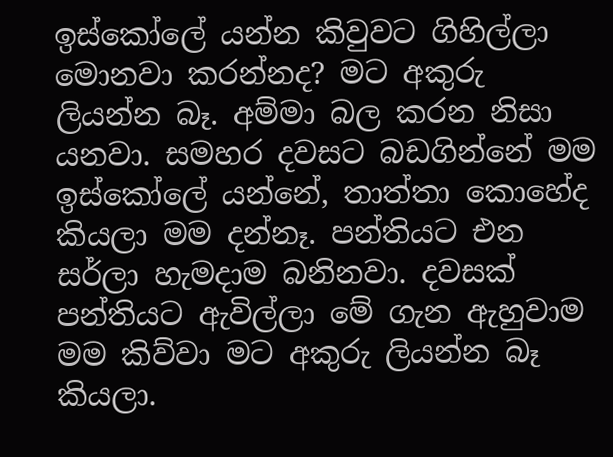ඉස්කෝලේ යන්න කිවුවට ගිහිල්ලා මොනවා කරන්නද? මට අකුරු ලියන්න බෑ. අම්මා බල කරන නිසා යනවා. සමහර දවසට බඩගින්නේ මම ඉස්කෝලේ යන්නේ, තාත්තා කොහේද කියලා මම දන්නෑ. පන්තියට එන සර්ලා හැමදාම බනිනවා. දවසක් පන්තියට ඇවිල්ලා මේ ගැන ඇහුවාම මම කිව්වා මට අකුරු ලියන්න බෑ කියලා.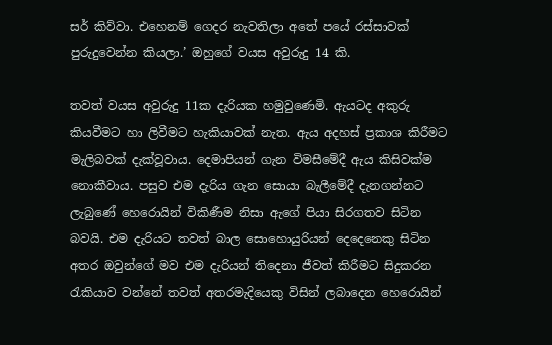සර් කිව්වා. එහෙනම් ගෙදර නැවතිලා අතේ පයේ රස්සාවක් පුරුදුවෙන්න කියලා.’ ඔහුගේ වයස අවුරුදු 14 කි.

තවත් වයස අවුරුදු 11ක දැරියක හමුවුණෙමි. ඇයටද අකුරු කියවීමට හා ලිවීමට හැකියාවක් නැත. ඇය අදහස් ප්‍රකාශ කිරීමට මැලිබවක් දැක්වූවාය. දෙමාපියන් ගැන විමසීමේදී ඇය කිසිවක්ම නොකීවාය. පසුව එම දැරිය ගැන සොයා බැලීමේදී දැනගන්නට ලැබුණේ හෙරොයින් විකිණීම නිසා ඇගේ පියා සිරගතව සිටින බවයි. එම දැරියට තවත් බාල සොහොයුරියන් දෙදෙනෙකු සිටින අතර ඔවුන්ගේ මව එම දැරියන් තිදෙනා ජීවත් කිරීමට සිදුකරන රැකියාව වන්නේ තවත් අතරමැදියෙකු විසින් ලබාදෙන හෙරොයින්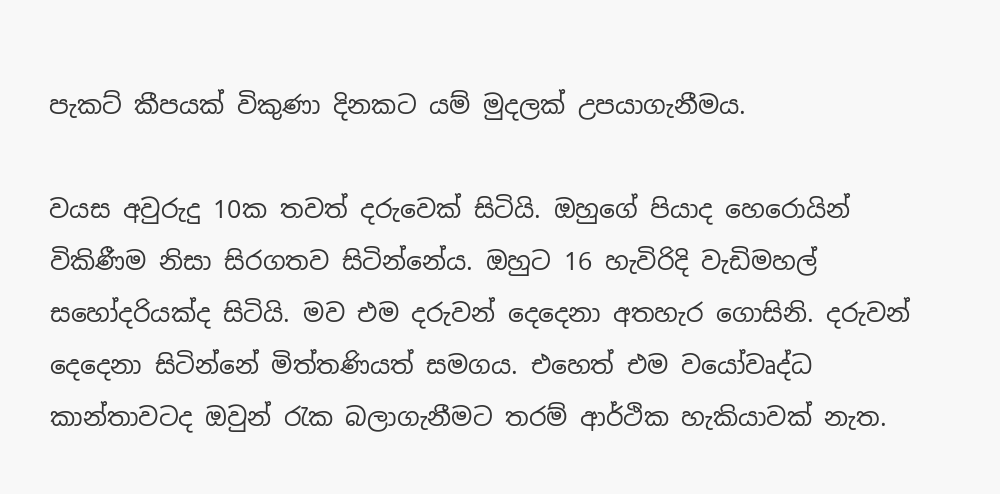පැකට් කීපයක් විකුණා දිනකට යම් මුදලක් උපයාගැනීමය.

වයස අවුරුදු 10ක තවත් දරුවෙක් සිටියි. ඔහුගේ පියාද හෙරොයින් විකිණීම නිසා සිරගතව සිටින්නේය. ඔහුට 16 හැවිරිදි වැඩිමහල් සහෝදරියක්ද සිටියි. මව එම දරුවන් දෙදෙනා අතහැර ගොසිනි. දරුවන් දෙදෙනා සිටින්නේ මිත්තණියත් සමගය. එහෙත් එම වයෝවෘද්ධ කාන්තාවටද ඔවුන් රැක බලාගැනීමට තරම් ආර්ථික හැකියාවක් නැත.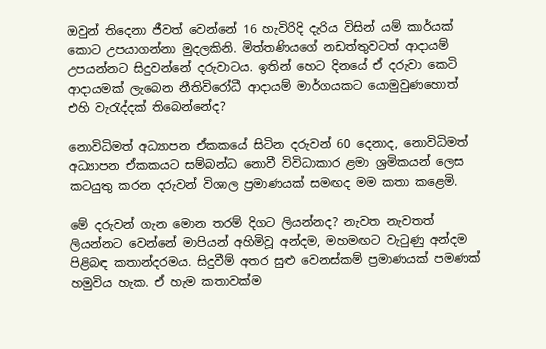ඔවුන් තිදෙනා ජීවත් වෙන්නේ 16 හැවිරිදි දැරිය විසින් යම් කාර්යක් කොට උපයාගන්නා මුදලකිනි. මිත්තණියගේ නඩත්තුවටත් ආදායම් උපයන්නට සිදුවන්නේ දරුවාටය. ඉතින් හෙට දිනයේ ඒ දරුවා කෙටි ආදායමක් ලැබෙන නීතිවිරෝධී ආදායම් මාර්ගයකට යොමුවුණහොත් එහි වැරැද්දක් තිබෙන්නේද?

නොවිධිමත් අධ්‍යාපන ඒකකයේ සිටින දරුවන් 60 දෙනාද, නොවිධිමත් අධ්‍යාපන ඒකකයට සම්බන්ධ නොවී විවිධාකාර ළමා ශ්‍රමිකයන් ලෙස කටයුතු කරන දරුවන් විශාල ප්‍රමාණයක් සමඟද මම කතා කළෙමි.

මේ දරුවන් ගැන මොන තරම් දිගට ලියන්නද? නැවත නැවතත් ලියන්නට වෙන්නේ මාපියන් අහිමිවූ අන්දම, මහමඟට වැටුණු අන්දම පිළිබඳ කතාන්දරමය. සිදුවීම් අතර සුළු වෙනස්කම් ප්‍රමාණයක් පමණක් හමුවිය හැක. ඒ හැම කතාවක්ම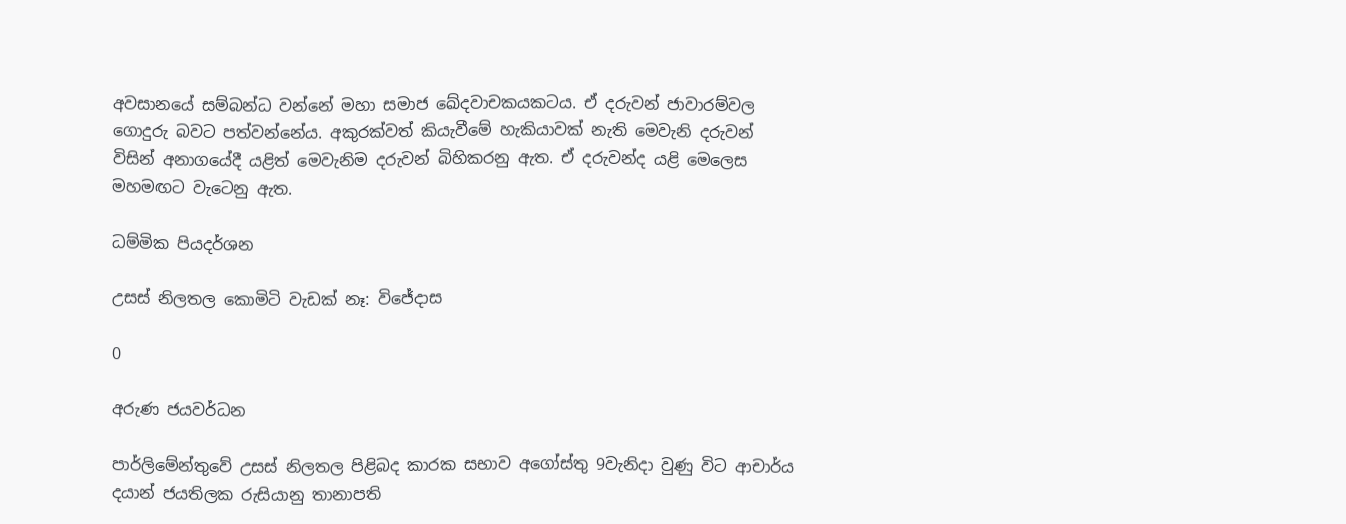අවසානයේ සම්බන්ධ වන්නේ මහා සමාජ ඛේදවාචකයකටය. ඒ දරුවන් ජාවාරම්වල ගොදුරු බවට පත්වන්නේය. අකුරක්වත් කියැවීමේ හැකියාවක් නැති මෙවැනි දරුවන් විසින් අනාගයේදී යළිත් මෙවැනිම දරුවන් බිහිකරනු ඇත. ඒ දරුවන්ද යළි මෙලෙස මහමඟට වැටෙනු ඇත.

ධම්මික පි‍‍යදර්ශන

උසස් නිලතල කොමිටි වැඩක් නෑ: විජේදාස

0

අරුණ ජයවර්ධන

පාර්ලිමේන්තුවේ උසස් නිලතල පිළිබද කාරක සභාව අගෝස්තු 9වැනිදා වුණු විට ආචාර්ය දයාන් ජයතිලක රුසියානු තානාපති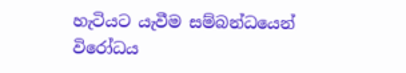හැටියට යැවීම සම්බන්ධයෙන් විරෝධය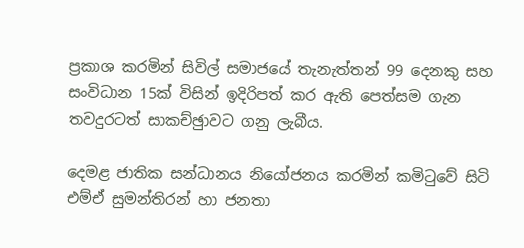ප්‍රකාශ කරමින් සිවිල් සමාජයේ තැනැත්තන් 99 දෙනකු සහ සංවිධාන 15ක් විසින් ඉදිරිපත් කර ඇති පෙත්සම ගැන තවදුරටත් සාකච්ඡුාවට ගනු ලැබීය.

දෙමළ ජාතික සන්ධානය නියෝජනය කරමින් කමිටුවේ සිටි එම්ඒ සුමන්තිරන් හා ජනතා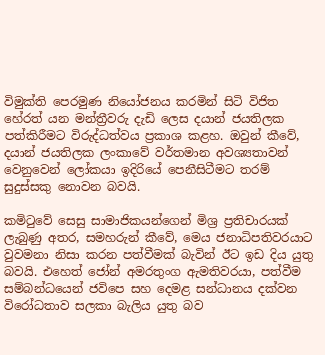විමුක්ති පෙරමුණ නියෝජනය කරමින් සිටි විජිත හේරත් යන මන්ත්‍රීවරු දැඩි ලෙස දයාන් ජයතිලක පත්කිරීමට විරුද්ධත්වය ප්‍රකාශ කළහ. ඔවුන් කීවේ, දයාන් ජයතිලක ලංකාවේ වර්තමාන අවශ්‍යතාවන් වෙනුවෙන් ලෝකයා ඉදිරියේ පෙනීසිටීමට තරම් සුදුස්සකු නොවන බවයි.

කමිටුවේ සෙසු සාමාජිකයන්ගෙන් මිශ්‍ර ප්‍රතිචාරයක් ලැබුණු අතර, සමහරුන් කීවේ, මෙය ජනාධිපතිවරයාට වුවමනා නිසා කරන පත්වීමක් බැවින් ඊට ඉඩ දිය යුතු බවයි. එහෙත් ජෝන් අමරතුංග ඇමතිවරයා, පත්වීම සම්බන්ධයෙන් ජවිපෙ සහ දෙමළ සන්ධානය දක්වන විරෝධතාව සලකා බැලිය යුතු බව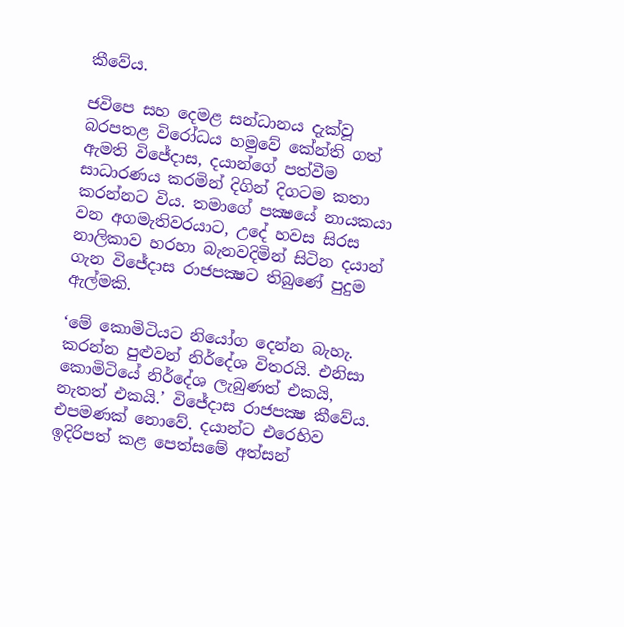කීවේය.

ජවිපෙ සහ දෙමළ සන්ධානය දැක්වූ බරපතළ විරෝධය හමුවේ කේන්ති ගත් ඇමති විජේදාස, දයාන්ගේ පත්වීම සාධාරණය කරමින් දිගින් දිගටම කතා කරන්නට විය. තමාගේ පක්‍ෂයේ නායකයා වන අගමැතිවරයාට, උදේ හවස සිරස නාලිකාව හරහා බැනවදිමින් සිටින දයාන් ගැන විජේදාස රාජපක්‍ෂට තිබුණේ පුදුම ඇල්මකි.

‘මේ කොමිටියට නියෝග දෙන්න බැහැ. කරන්න පුළුවන් නිර්දේශ විතරයි. එනිසා කොමිටියේ නිර්දේශ ලැබුණත් එකයි, නැතත් එකයි.’ විජේදාස රාජපක්‍ෂ කීවේය. එපමණක් නොවේ. දයාන්ට එරෙහිව ඉදිරිපත් කළ පෙත්සමේ අත්සන්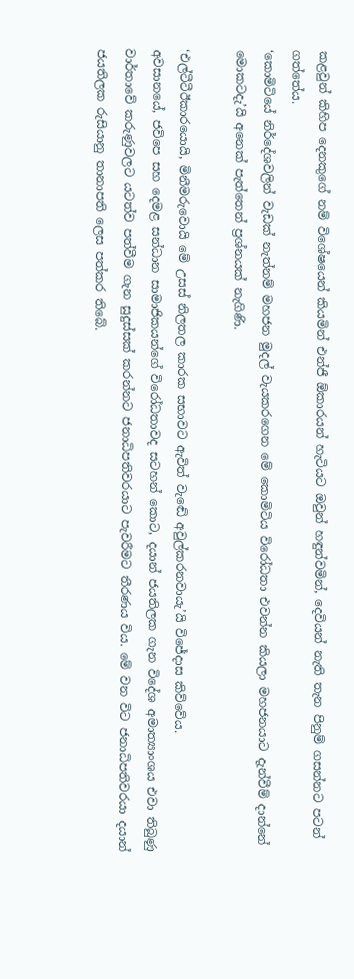කළවුන් කිහිප දෙනකුගේ නම් විශේෂයෙන් කියමින් එන්ජී ඕකාරයන් හැටියට ඔවුන් හඳුන්වමින්, දෙවියන් නැති තැන පිනුම් ගසන්නට පටන් ගත්තේය.
‘කොමිටියේ නිර්දේශවලින් වැඩක් නැත්නම් මහජන මුදල් වැයකරගෙන මේ කොමිටිය විරෝධතා එවන්න කියලා මහජනයාට දැන්වීම් දාන්නේ මොකටදැ’යි අනෙක් පැත්තෙන් ප්‍රශ්නයක් නැගිණි.

‘එල්ටීටීඊකාරයොයි, මිනීමරුවොයි මේ උසස් නිලතල කාරක සභාවට ඇවිත් වැඬේ අවුල්කරනවායැ’යි විජේදාස කිව්වේය.
අවසානයේ, ජවිපෙ සහ දෙමළ සන්ධාන සාමාජිකයන්ගේ විරෝධතාවද සටහන් කොට, දයාන් ජයතිලක ගැන විදේශ අමාත්‍යාංශය එවා තිබුණු වාර්තාවේ කරුණුවලට යටත්ව පත්වීම ගැන සුදුස්සක් කරන්නට ජනාධිපතිවරයාට පැවරීමට තීරණය විය. මේ වන විට ජනාධිපතිවරයා දයාන් ජයතිලක රුසියානු තානාපති ලෙස පත්කර තිබේ.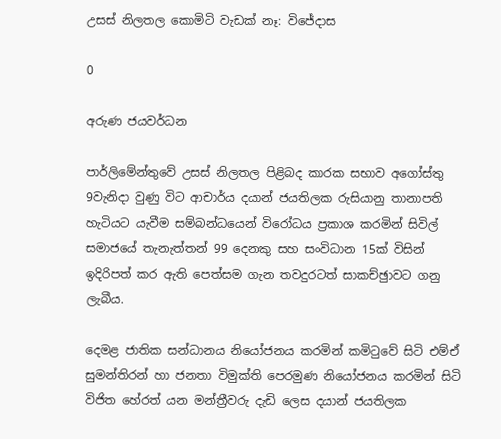උසස් නිලතල කොමිටි වැඩක් නෑ: විජේදාස

0

අරුණ ජයවර්ධන

පාර්ලිමේන්තුවේ උසස් නිලතල පිළිබද කාරක සභාව අගෝස්තු 9වැනිදා වුණු විට ආචාර්ය දයාන් ජයතිලක රුසියානු තානාපති හැටියට යැවීම සම්බන්ධයෙන් විරෝධය ප්‍රකාශ කරමින් සිවිල් සමාජයේ තැනැත්තන් 99 දෙනකු සහ සංවිධාන 15ක් විසින් ඉදිරිපත් කර ඇති පෙත්සම ගැන තවදුරටත් සාකච්ඡුාවට ගනු ලැබීය.

දෙමළ ජාතික සන්ධානය නියෝජනය කරමින් කමිටුවේ සිටි එම්ඒ සුමන්තිරන් හා ජනතා විමුක්ති පෙරමුණ නියෝජනය කරමින් සිටි විජිත හේරත් යන මන්ත්‍රීවරු දැඩි ලෙස දයාන් ජයතිලක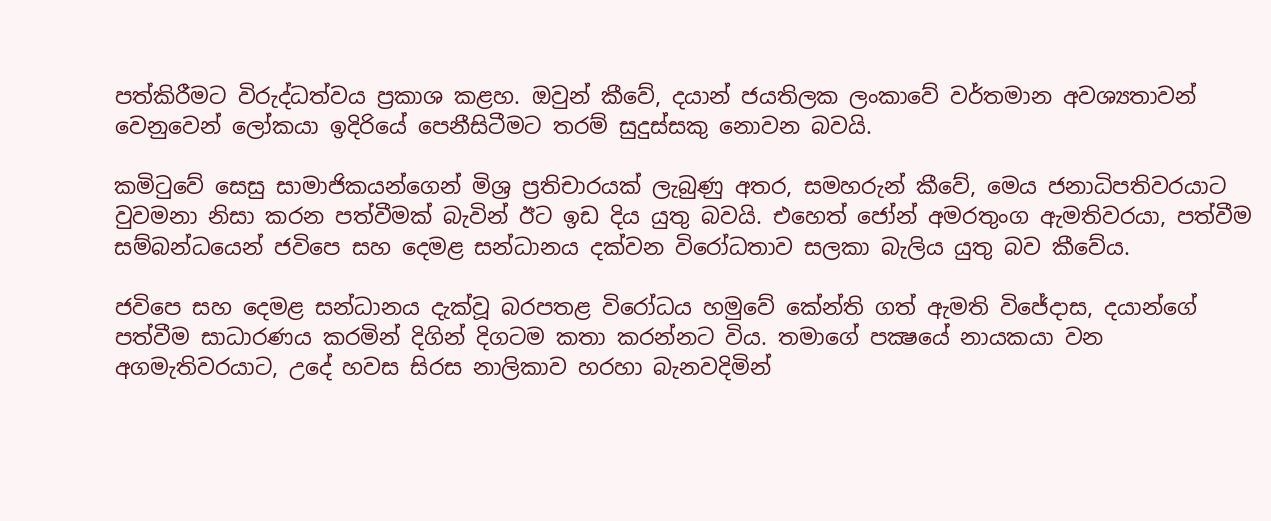පත්කිරීමට විරුද්ධත්වය ප්‍රකාශ කළහ. ඔවුන් කීවේ, දයාන් ජයතිලක ලංකාවේ වර්තමාන අවශ්‍යතාවන් වෙනුවෙන් ලෝකයා ඉදිරියේ පෙනීසිටීමට තරම් සුදුස්සකු නොවන බවයි.

කමිටුවේ සෙසු සාමාජිකයන්ගෙන් මිශ්‍ර ප්‍රතිචාරයක් ලැබුණු අතර, සමහරුන් කීවේ, මෙය ජනාධිපතිවරයාට වුවමනා නිසා කරන පත්වීමක් බැවින් ඊට ඉඩ දිය යුතු බවයි. එහෙත් ජෝන් අමරතුංග ඇමතිවරයා, පත්වීම සම්බන්ධයෙන් ජවිපෙ සහ දෙමළ සන්ධානය දක්වන විරෝධතාව සලකා බැලිය යුතු බව කීවේය.

ජවිපෙ සහ දෙමළ සන්ධානය දැක්වූ බරපතළ විරෝධය හමුවේ කේන්ති ගත් ඇමති විජේදාස, දයාන්ගේ පත්වීම සාධාරණය කරමින් දිගින් දිගටම කතා කරන්නට විය. තමාගේ පක්‍ෂයේ නායකයා වන අගමැතිවරයාට, උදේ හවස සිරස නාලිකාව හරහා බැනවදිමින්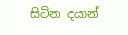සිටින දයාන්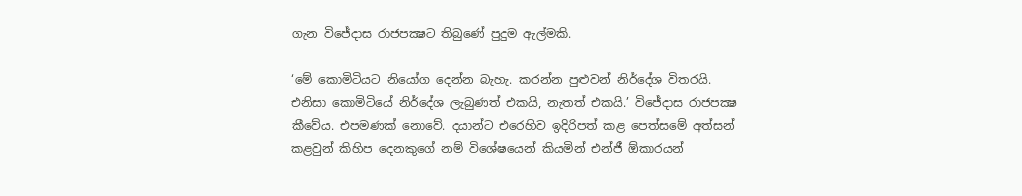ගැන විජේදාස රාජපක්‍ෂට තිබුණේ පුදුම ඇල්මකි.

‘මේ කොමිටියට නියෝග දෙන්න බැහැ. කරන්න පුළුවන් නිර්දේශ විතරයි. එනිසා කොමිටියේ නිර්දේශ ලැබුණත් එකයි, නැතත් එකයි.’ විජේදාස රාජපක්‍ෂ කීවේය. එපමණක් නොවේ. දයාන්ට එරෙහිව ඉදිරිපත් කළ පෙත්සමේ අත්සන් කළවුන් කිහිප දෙනකුගේ නම් විශේෂයෙන් කියමින් එන්ජී ඕකාරයන්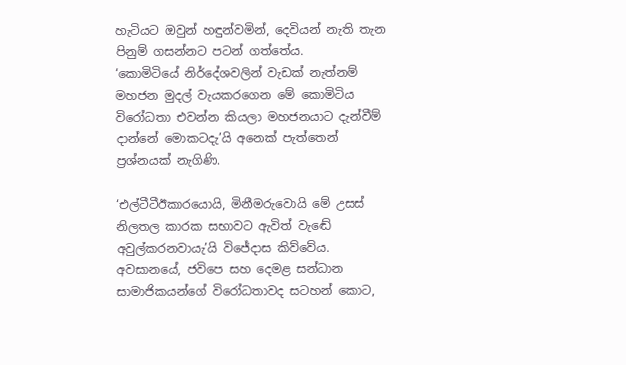හැටියට ඔවුන් හඳුන්වමින්, දෙවියන් නැති තැන පිනුම් ගසන්නට පටන් ගත්තේය.
‘කොමිටියේ නිර්දේශවලින් වැඩක් නැත්නම් මහජන මුදල් වැයකරගෙන මේ කොමිටිය විරෝධතා එවන්න කියලා මහජනයාට දැන්වීම් දාන්නේ මොකටදැ’යි අනෙක් පැත්තෙන් ප්‍රශ්නයක් නැගිණි.

‘එල්ටීටීඊකාරයොයි, මිනීමරුවොයි මේ උසස් නිලතල කාරක සභාවට ඇවිත් වැඬේ අවුල්කරනවායැ’යි විජේදාස කිව්වේය.
අවසානයේ, ජවිපෙ සහ දෙමළ සන්ධාන සාමාජිකයන්ගේ විරෝධතාවද සටහන් කොට,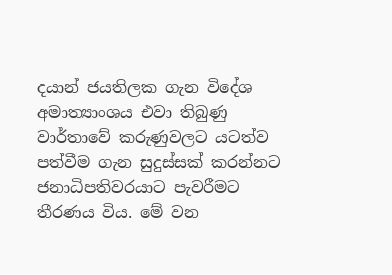දයාන් ජයතිලක ගැන විදේශ අමාත්‍යාංශය එවා තිබුණු වාර්තාවේ කරුණුවලට යටත්ව පත්වීම ගැන සුදුස්සක් කරන්නට ජනාධිපතිවරයාට පැවරීමට තීරණය විය. මේ වන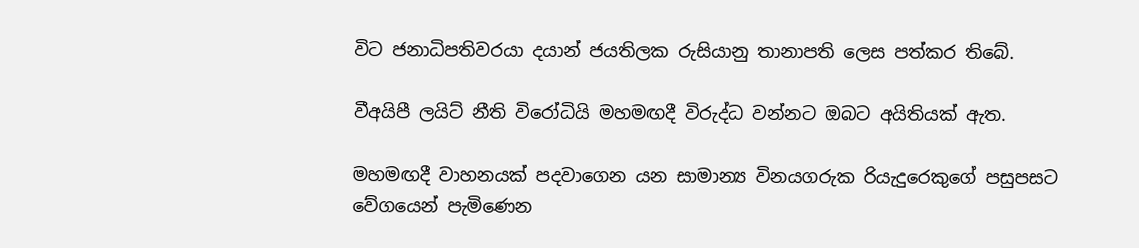විට ජනාධිපතිවරයා දයාන් ජයතිලක රුසියානු තානාපති ලෙස පත්කර තිබේ.

වීඅයිපී ලයිට් නීති විරෝධියි මහමඟදී විරුද්ධ වන්නට ඔබට අයිතියක් ඇත.

මහමඟදී වාහනයක් පදවාගෙන යන සාමාන්‍ය විනයගරුක රියැදුරෙකුගේ පසුපසට වේගයෙන් පැමිණෙන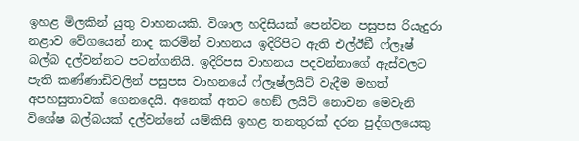ඉහළ මිලකින් යුතු වාහනයකි. විශාල හදිසියක් පෙන්වන පසුපස රියැදුරා නළාව වේගයෙන් නාද කරමින් වාහනය ඉදිරිපිට ඇති එල්ඊඞී ෆ්ලෑෂ් බල්බ දල්වන්නට පටන්ගනියි. ඉදිරිපස වාහනය පදවන්නාගේ ඇස්වලට පැති කණ්ණාඩිවලින් පසුපස වාහනයේ ෆ්ලෑෂ්ලයිට් වැදීම මහත් අපහසුතාවක් ගෙනදෙයි. අනෙක් අතට හෙඞ් ලයිට් නොවන මෙවැනි විශේෂ බල්බයක් දල්වන්නේ යම්කිසි ඉහළ තනතුරක් දරන පුද්ගලයෙකු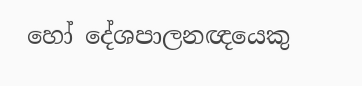හෝ දේශපාලනඥයෙකු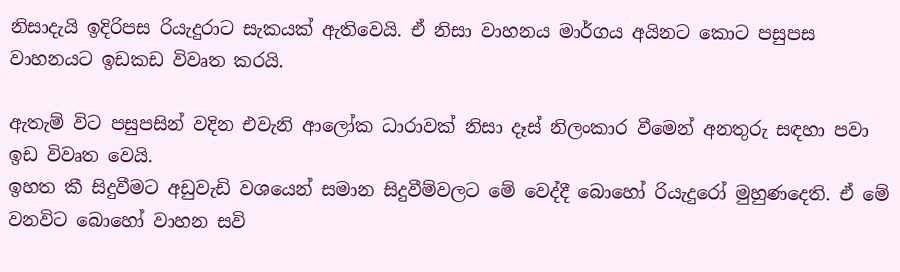නිසාදැයි ඉදිරිපස රියැදුරාට සැකයක් ඇතිවෙයි. ඒ නිසා වාහනය මාර්ගය අයිනට කොට පසුපස වාහනයට ඉඩකඩ විවෘත කරයි.

ඇතැම් විට පසුපසින් වදින එවැනි ආලෝක ධාරාවක් නිසා දෑස් නිලංකාර වීමෙන් අනතුරු සඳහා පවා ඉඩ විවෘත වෙයි.
ඉහත කී සිදුවීමට අඩුවැඩි වශයෙන් සමාන සිදුවීම්වලට මේ වෙද්දී බොහෝ රියැදුරෝ මුහුණදෙති. ඒ මේ වනවිට බොහෝ වාහන සවි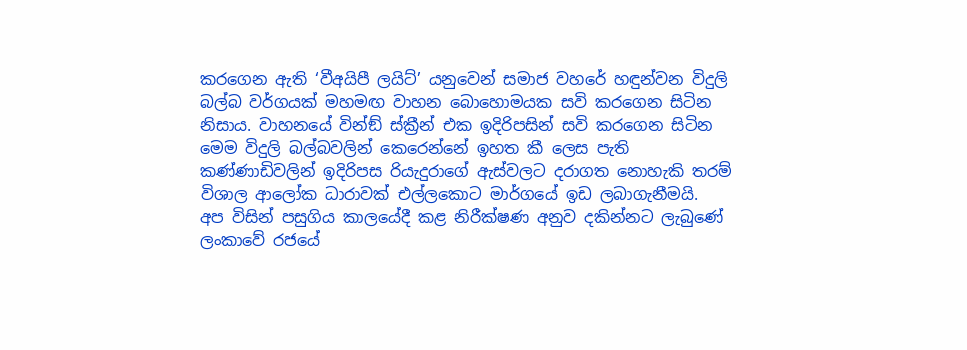කරගෙන ඇති ‘වීඅයිපී ලයිට්’ යනුවෙන් සමාජ වහරේ හඳුන්වන විදුලි බල්බ වර්ගයක් මහමඟ වාහන බොහොමයක සවි කරගෙන සිටින නිසාය. වාහනයේ වින්ඞ් ස්ක්‍රීන් එක ඉදිරිපසින් සවි කරගෙන සිටින මෙම විදුලි බල්බවලින් කෙරෙන්නේ ඉහත කී ලෙස පැති කණ්ණාඩිවලින් ඉදිරිපස රියැදුරාගේ ඇස්වලට දරාගත නොහැකි තරම් විශාල ආලෝක ධාරාවක් එල්ලකොට මාර්ගයේ ඉඩ ලබාගැනීමයි.
අප විසින් පසුගිය කාලයේදී කළ නිරීක්ෂණ අනුව දකින්නට ලැබුණේ ලංකාවේ රජයේ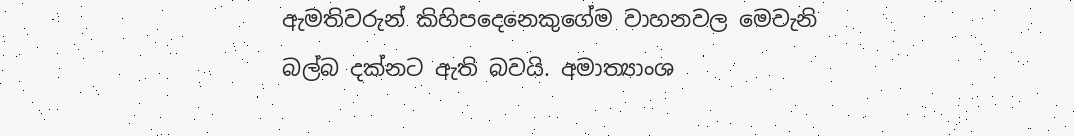ඇමතිවරුන් කිහිපදෙනෙකුගේම වාහනවල මෙවැනි බල්බ දක්නට ඇති බවයි. අමාත්‍යාංශ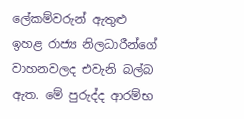ලේකම්වරුන් ඇතුළු ඉහළ රාජ්‍ය නිලධාරීන්ගේ වාහනවලද එවැනි බල්බ ඇත. මේ පුරුද්ද ආරම්භ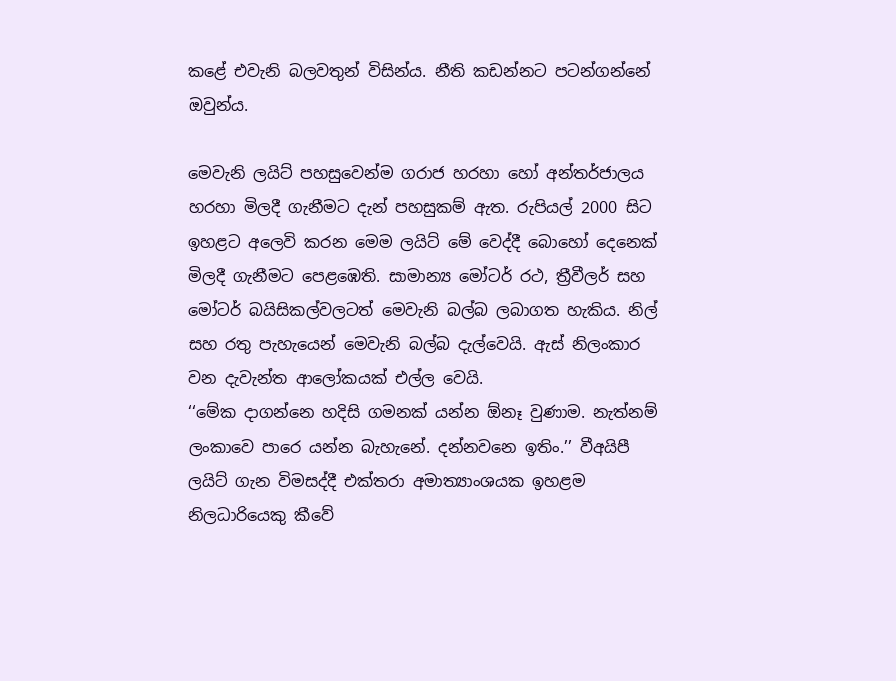කළේ එවැනි බලවතුන් විසින්ය. නීති කඩන්නට පටන්ගන්නේ ඔවුන්ය.

මෙවැනි ලයිට් පහසුවෙන්ම ගරාජ හරහා හෝ අන්තර්ජාලය හරහා මිලදී ගැනීමට දැන් පහසුකම් ඇත. රුපියල් 2000 සිට ඉහළට අලෙවි කරන මෙම ලයිට් මේ වෙද්දී බොහෝ දෙනෙක් මිලදී ගැනීමට පෙළඹෙති. සාමාන්‍ය මෝටර් රථ, ත්‍රීවීලර් සහ මෝටර් බයිසිකල්වලටත් මෙවැනි බල්බ ලබාගත හැකිය. නිල් සහ රතු පැහැයෙන් මෙවැනි බල්බ දැල්වෙයි. ඇස් නිලංකාර වන දැවැන්ත ආලෝකයක් එල්ල වෙයි.
‘‘මේක දාගන්නෙ හදිසි ගමනක් යන්න ඕනෑ වුණාම. නැත්නම් ලංකාවෙ පාරෙ යන්න බැහැනේ. දන්නවනෙ ඉතිං.’’ වීඅයිපී ලයිට් ගැන විමසද්දී එක්තරා අමාත්‍යාංශයක ඉහළම නිලධාරියෙකු කීවේ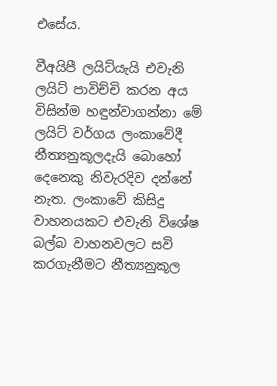එසේය.

වීඅයිපී ලයිට්යැයි එවැනි ලයිට් පාවිච්චි කරන අය විසින්ම හඳුන්වාගන්නා මේ ලයිට් වර්ගය ලංකාවේදී නීත්‍යනුකූලදැයි බොහෝ දෙනෙකු නිවැරදිව දන්නේ නැත. ලංකාවේ කිසිදු වාහනයකට එවැනි විශේෂ බල්බ වාහනවලට සවි කරගැනීමට නීත්‍යනුකූල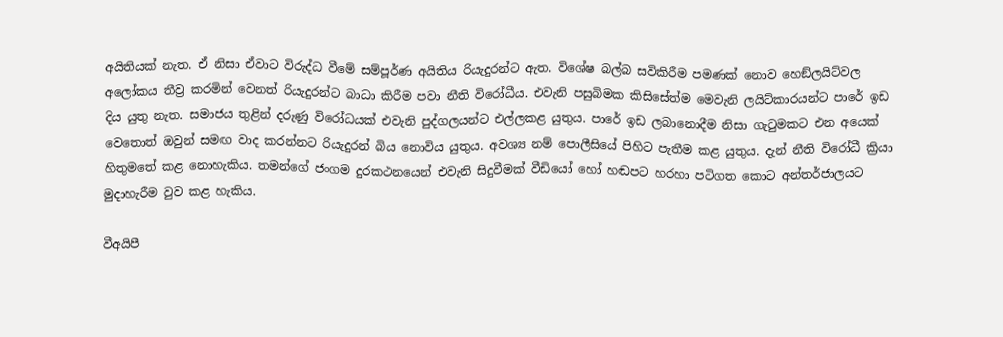අයිතියක් නැත. ඒ නිසා ඒවාට විරුද්ධ වීමේ සම්පූර්ණ අයිතිය රියැදුරන්ට ඇත. විශේෂ බල්බ සවිකිරීම පමණක් නොව හෙඞ්ලයිට්වල අලෝකය තීව්‍ර කරමින් වෙනත් රියැදුරන්ට බාධා කිරීම පවා නීති විරෝධීය. එවැනි පසුබිමක කිසිසේත්ම මෙවැනි ලයිට්කාරයන්ට පාරේ ඉඩ දිය යුතු නැත. සමාජය තුළින් දරුණු විරෝධයක් එවැනි පුද්ගලයන්ට එල්ලකළ යුතුය. පාරේ ඉඩ ලබානොදීම නිසා ගැටුමකට එන අයෙක් වෙතොත් ඔවුන් සමඟ වාද කරන්නට රියැදුරන් බිය නොවිය යුතුය. අවශ්‍ය නම් පොලීසියේ පිහිට පැතීම කළ යුතුය. දැන් නීති විරෝධී ක්‍රියා හිතුමතේ කළ නොහැකිය. තමන්ගේ ජංගම දුරකථනයෙන් එවැනි සිදුවීමක් වීඩියෝ හෝ හඬපට හරහා පටිගත කොට අන්තර්ජාලයට මුදාහැරීම වුව කළ හැකිය.

වීඅයිපී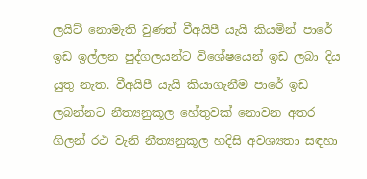ලයිට් නොමැති වුණත් වීඅයිපී යැයි කියමින් පාරේ ඉඩ ඉල්ලන පුද්ගලයන්ට විශේෂයෙන් ඉඩ ලබා දිය යුතු නැත. වීඅයිපී යැයි කියාගැනීම පාරේ ඉඩ ලබන්නට නීත්‍යනුකූල හේතුවක් නොවන අතර ගිලන් රථ වැනි නීත්‍යනුකූල හදිසි අවශ්‍යතා සඳහා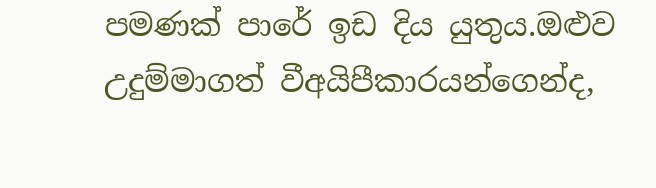පමණක් පාරේ ඉඩ දිය යුතුය.ඔළුව උදුම්මාගත් වීඅයිපීකාරයන්ගෙන්ද,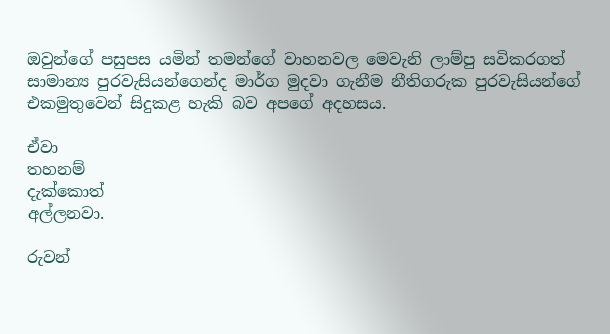ඔවුන්ගේ පසුපස යමින් තමන්ගේ වාහනවල මෙවැනි ලාම්පු සවිකරගත් සාමාන්‍ය පුරවැසියන්ගෙන්ද මාර්ග මුදවා ගැනීම නීතිගරුක පුරවැසියන්ගේ එකමුතුවෙන් සිදුකළ හැකි බව අපගේ අදහසය.

ඒවා
තහනම්
දැක්කොත්
අල්ලනවා.

රුවන්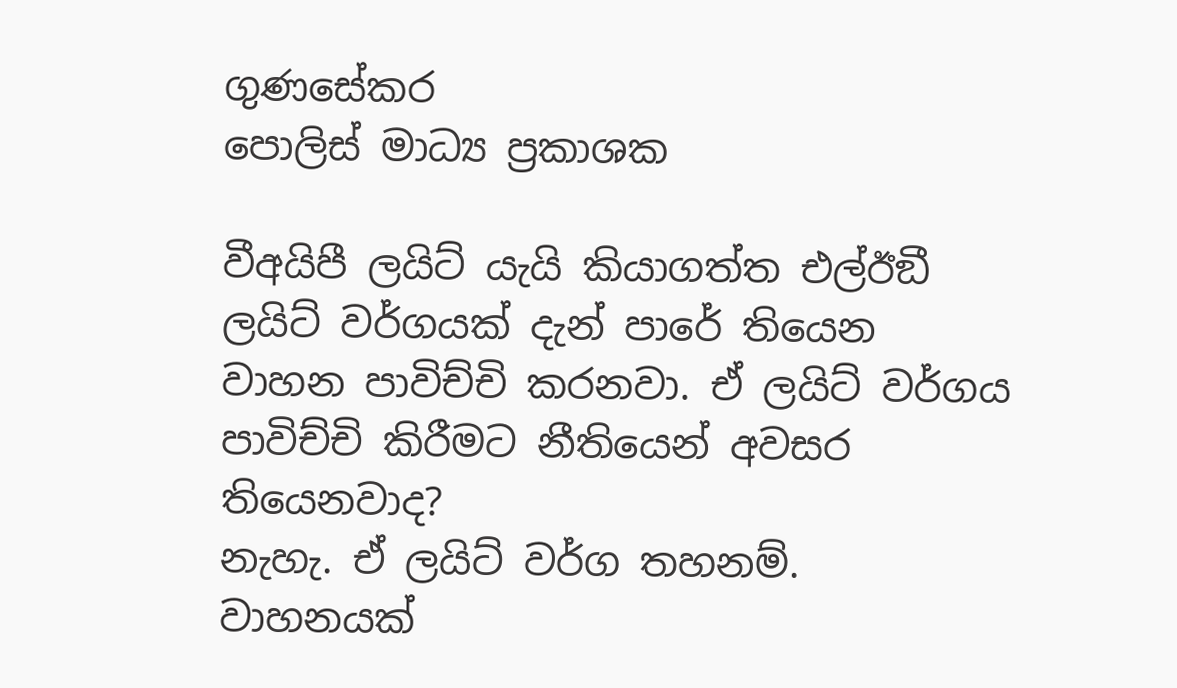ගුණසේකර
පොලිස් මාධ්‍ය ප්‍රකාශක

වීඅයිපී ලයිට් යැයි කියාගත්ත එල්ඊඞී ලයිට් වර්ගයක් දැන් පාරේ තියෙන වාහන පාවිච්චි කරනවා. ඒ ලයිට් වර්ගය පාවිච්චි කිරීමට නීතියෙන් අවසර තියෙනවාද?
නැහැ. ඒ ලයිට් වර්ග තහනම්. වාහනයක්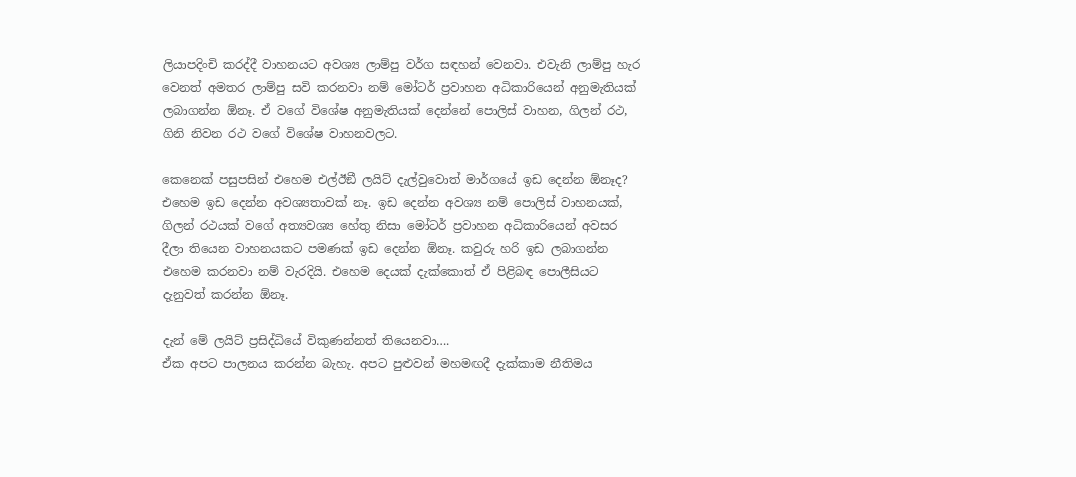ලියාපදිංචි කරද්දී වාහනයට අවශ්‍ය ලාම්පු වර්ග සඳහන් වෙනවා. එවැනි ලාම්පු හැර වෙනත් අමතර ලාම්පු සවි කරනවා නම් මෝටර් ප්‍රවාහන අධිකාරියෙන් අනුමැතියක් ලබාගන්න ඕනෑ. ඒ වගේ විශේෂ අනුමැතියක් දෙන්නේ පොලිස් වාහන, ගිලන් රථ, ගිනි නිවන රථ වගේ විශේෂ වාහනවලට.

කෙනෙක් පසුපසින් එහෙම එල්ඊඞී ලයිට් දැල්වුවොත් මාර්ගයේ ඉඩ දෙන්න ඕනෑද?
එහෙම ඉඩ දෙන්න අවශ්‍යතාවක් නෑ. ඉඩ දෙන්න අවශ්‍ය නම් පොලිස් වාහනයක්, ගිලන් රථයක් වගේ අත්‍යවශ්‍ය හේතු නිසා මෝටර් ප්‍රවාහන අධිකාරියෙන් අවසර දීලා තියෙන වාහනයකට පමණක් ඉඩ දෙන්න ඕනෑ. කවුරු හරි ඉඩ ලබාගන්න එහෙම කරනවා නම් වැරදියි. එහෙම දෙයක් දැක්කොත් ඒ පිළිබඳ පොලීසියට දැනුවත් කරන්න ඕනෑ.

දැන් මේ ලයිට් ප්‍රසිද්ධියේ විකුණන්නත් තියෙනවා….
ඒක අපට පාලනය කරන්න බැහැ. අපට පුළුවන් මහමඟදී දැක්කාම නීතිමය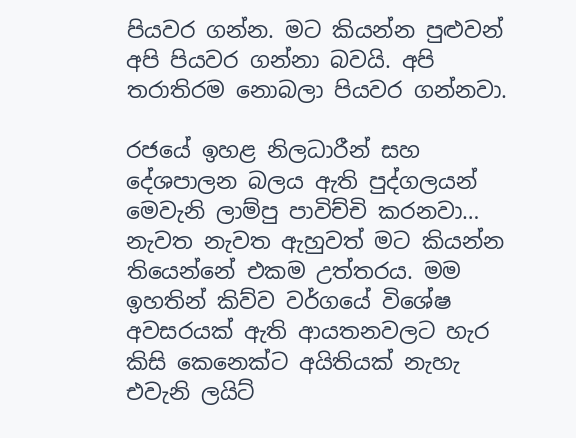පියවර ගන්න. මට කියන්න පුළුවන් අපි පියවර ගන්නා බවයි. අපි තරාතිරම නොබලා පියවර ගන්නවා.

රජයේ ඉහළ නිලධාරීන් සහ දේශපාලන බලය ඇති පුද්ගලයන් මෙවැනි ලාම්පු පාවිච්චි කරනවා…
නැවත නැවත ඇහුවත් මට කියන්න තියෙන්නේ එකම උත්තරය. මම ඉහතින් කිව්ව වර්ගයේ විශේෂ අවසරයක් ඇති ආයතනවලට හැර කිසි කෙනෙක්ට අයිතියක් නැහැ එවැනි ලයිට්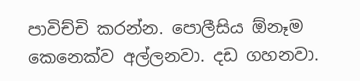පාවිච්චි කරන්න. පොලීසිය ඕනෑම කෙනෙක්ව අල්ලනවා. දඩ ගහනවා.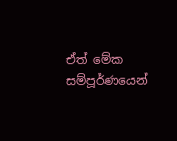ඒත් මේක සම්පූර්ණයෙන්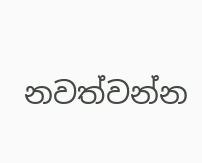නවත්වන්න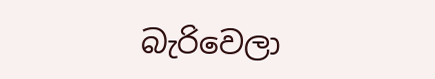බැරිවෙලා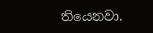තියෙනවා.